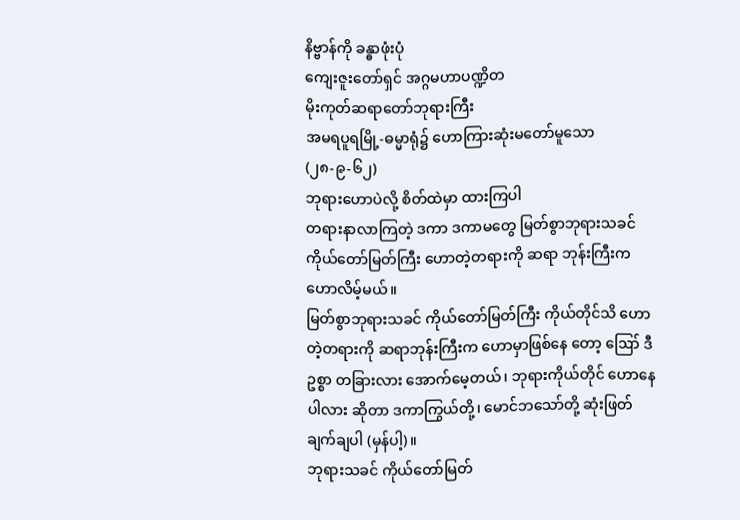နိဗ္ဗာန်ကို ခန္ဓာဖုံးပုံ
ကျေးဇူးတော်ရှင် အဂ္ဂမဟာပဏ္ဍိတ
မိုးကုတ်ဆရာတော်ဘုရားကြီး
အမရပူရမြို့-ဓမ္မာရုံ၌ ဟောကြားဆုံးမတော်မူသော
(၂၈-၉-၆၂)
ဘုရားဟောပဲလို့ စိတ်ထဲမှာ ထားကြပါ
တရားနာလာကြတဲ့ ဒကာ ဒကာမတွေ မြတ်စွာဘုရားသခင် ကိုယ်တော်မြတ်ကြီး ဟောတဲ့တရားကို ဆရာ ဘုန်းကြီးက ဟောလိမ့်မယ်။
မြတ်စွာဘုရားသခင် ကိုယ်တော်မြတ်ကြီး ကိုယ်တိုင်သိ ဟောတဲ့တရားကို ဆရာဘုန်းကြီးက ဟောမှာဖြစ်နေ တော့ ဪ ဒီဥစ္စာ တခြားလား အောက်မေ့တယ်၊ ဘုရားကိုယ်တိုင် ဟောနေပါလား ဆိုတာ ဒကာကြွယ်တို့၊ မောင်ဘသော်တို့ ဆုံးဖြတ်ချက်ချပါ (မှန်ပါ့)။
ဘုရားသခင် ကိုယ်တော်မြတ်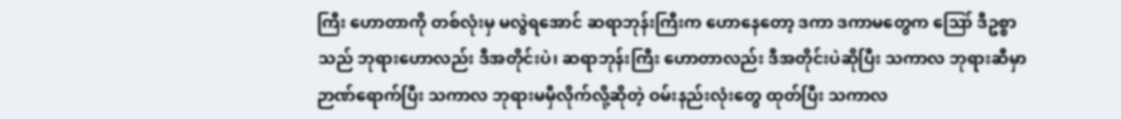ကြီး ဟောတာကို တစ်လုံးမှ မလွဲရအောင် ဆရာဘုန်းကြီးက ဟောနေတော့ ဒကာ ဒကာမတွေက ဪ ဒီဥစ္စာသည် ဘုရားဟောလည်း ဒီအတိုင်းပဲ၊ ဆရာဘုန်းကြီး ဟောတာလည်း ဒီအတိုင်းပဲဆိုပြီး သကာလ ဘုရားဆီမှာ ဉာဏ်ရောက်ပြီး သကာလ ဘုရားမမှီလိုက်လို့ဆိုတဲ့ ဝမ်းနည်းလုံးတွေ ထုတ်ပြီး သကာလ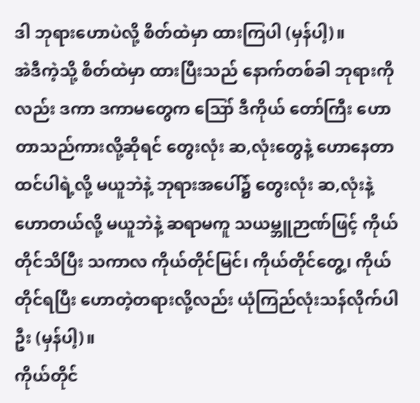ဒါ ဘုရားဟောပဲလို့ စိတ်ထဲမှာ ထားကြပါ (မှန်ပါ့)။
အဲဒီကဲ့သို့ စိတ်ထဲမှာ ထားပြီးသည် နောက်တစ်ခါ ဘုရားကိုလည်း ဒကာ ဒကာမတွေက ဪ ဒီကိုယ် တော်ကြီး ဟောတာသည်ကားလို့ဆိုရင် တွေးလုံး ဆ,လုံးတွေနဲ့ ဟောနေတာ ထင်ပါရဲ့လို့ မယူဘဲနဲ့ ဘုရားအပေါ်၌ တွေးလုံး ဆ,လုံးနဲ့ ဟောတယ်လို့ မယူဘဲနဲ့ ဆရာမကူ သယမ္ဘူဉာဏ်ဖြင့် ကိုယ်တိုင်သိပြီး သကာလ ကိုယ်တိုင်မြင်၊ ကိုယ်တိုင်တွေ့၊ ကိုယ်တိုင်ရပြီး ဟောတဲ့တရားလို့လည်း ယုံကြည်လုံးသန်လိုက်ပါဦး (မှန်ပါ့)။
ကိုယ်တိုင်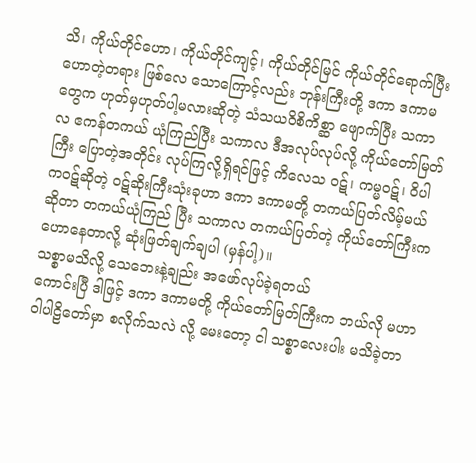သိ၊ ကိုယ်တိုင်ဟော၊ ကိုယ်တိုင်ကျင့်၊ ကိုယ်တိုင်မြင် ကိုယ်တိုင်ရောက်ပြီး ဟောတဲ့တရား ဖြစ်လေ သောကြောင့်လည်း ဘုန်းကြီးတို့ ဒကာ ဒကာမတွေက ဟုတ်မှဟုတ်ပါ့မလားဆိုတဲ့ သံသယဝိစိကိစ္ဆာ ဖျောက်ပြီး သကာလ ဧကန်တကယ် ယုံကြည်ပြီး သကာလ ဒီအလုပ်လုပ်လို့ ကိုယ်တော်မြတ်ကြီး ပြောတဲ့အတိုင်း လုပ်ကြလို့ရှိရင်ဖြင့် ကိလေသ ဝဋ်၊ ကမ္မဝဋ်၊ ဝိပါကဝဋ်ဆိုတဲ့ ဝဋ်ဆိုးကြီးသုံးခုဟာ ဒကာ ဒကာမတို့ တကယ်ပြတ်လိမ့်မယ်ဆိုတာ တကယ်ယုံကြည် ပြီး သကာလ တကယ်ပြတ်တဲ့ ကိုယ်တော်ကြီးက ဟောနေတာလို့ ဆုံးဖြတ်ချက်ချပါ (မှန်ပါ့)။
သစ္စာမသိလို့ သေဘေးနဲ့ချည်း အဖော်လုပ်ခဲ့ရတယ်
ကောင်းပြီ ဒါဖြင့် ဒကာ ဒကာမတို့ ကိုယ်တော်မြတ်ကြီးက ဘယ်လို မဟာဝါပါဠိတော်မှာ စလိုက်သလဲ လို့ မေးတော့ ငါ သစ္စာလေးပါး မသိခဲ့တာ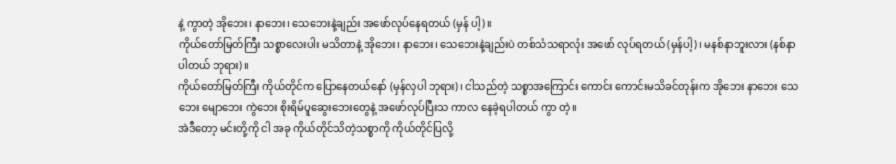နဲ့ ကွာတဲ့ အိုဘေး၊ နာဘေး၊ သေဘေးနဲ့ချည်း အဖော်လုပ်နေရတယ် (မှန် ပါ့)။
ကိုယ်တော်မြတ်ကြီး သစ္စာလေးပါး မသိတာနဲ့ အိုဘေး၊ နာဘေး၊ သေဘေးနဲ့ချည်းပဲ တစ်သံသရာလုံး အဖော် လုပ်ရတယ် (မှန်ပါ့)၊ မနစ်နာဘူးလား (နစ်နာပါတယ် ဘုရား)။
ကိုယ်တော်မြတ်ကြီး ကိုယ်တိုင်က ပြောနေတယ်နော် (မှန်လှပါ ဘုရား)၊ ငါသည်တဲ့ သစ္စာအကြောင်း ကောင်း ကောင်းမသိခင်တုန်းက အိုဘေး နာဘေး သေဘေး မျောဘေး ကွဲဘေး စိုးရိမ်ပူဆွေးဘေးတွေနဲ့ အဖော်လုပ်ပြီးသ ကာလ နေခဲ့ရပါတယ် ကွာ တဲ့။
အဲဒီတော့ မင်းတို့ကို ငါ အခု ကိုယ်တိုင်သိတဲ့သစ္စာကို ကိုယ်တိုင်ပြလို့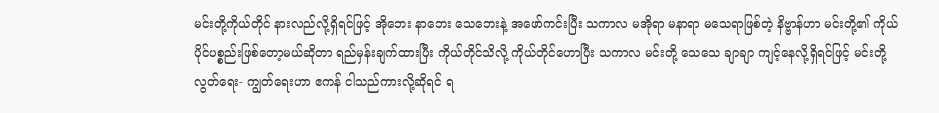မင်းတို့ကိုယ်တိုင် နားလည်လို့ရှိရင်ဖြင့် အိုဘေး နာဘေး သေဘေးနဲ့ အဖော်ကင်းပြီး သကာလ မအိုရာ မနာရာ မသေရာဖြစ်တဲ့ နိဗ္ဗာန်ဟာ မင်းတို့၏ ကိုယ် ပိုင်ပစ္စည်းဖြစ်တော့မယ်ဆိုတာ ရည်မှန်းချက်ထားပြီး ကိုယ်တိုင်သိလို့ ကိုယ်တိုင်ဟောပြီး သကာလ မင်းတို့ သေသေ ချာချာ ကျင့်နေလို့ရှိရင်ဖြင့် မင်းတို့ လွတ်ရေး- ကျွတ်ရေးဟာ ဧကန် ငါသည်ကားလို့ဆိုရင် ရ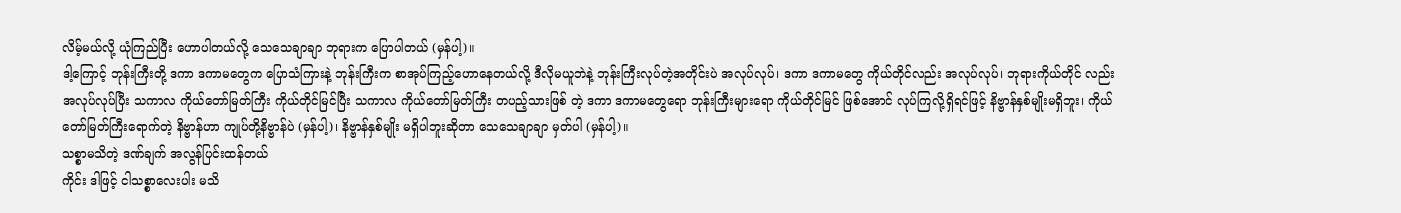လိမ့်မယ်လို့ ယုံကြည်ပြီး ဟောပါတယ်လို့ သေသေချာချာ ဘုရားက ပြောပါတယ် (မှန်ပါ့)။
ဒါ့ကြောင့် ဘုန်းကြီးတို့ ဒကာ ဒကာမတွေက ပြောသံကြားနဲ့ ဘုန်းကြီးက စာအုပ်ကြည့်ဟောနေတယ်လို့ ဒီလိုမယူဘဲနဲ့ ဘုန်းကြီးလုပ်တဲ့အတိုင်းပဲ အလုပ်လုပ်၊ ဒကာ ဒကာမတွေ ကိုယ်တိုင်လည်း အလုပ်လုပ်၊ ဘုရားကိုယ်တိုင် လည်း အလုပ်လုပ်ပြီး သကာလ ကိုယ်တော်မြတ်ကြီး ကိုယ်တိုင်မြင်ပြီး သကာလ ကိုယ်တော်မြတ်ကြီး တပည့်သားဖြစ် တဲ့ ဒကာ ဒကာမတွေရော ဘုန်းကြီးများရော ကိုယ်တိုင်မြင် ဖြစ်အောင် လုပ်ကြလို့ရှိရင်ဖြင့် နိဗ္ဗာန်နှစ်မျိုးမရှိဘူး၊ ကိုယ်တော်မြတ်ကြီးရောက်တဲ့ နိဗ္ဗာန်ဟာ ကျုပ်တို့နိဗ္ဗာန်ပဲ (မှန်ပါ့)၊ နိဗ္ဗာန်နှစ်မျိုး မရှိပါဘူးဆိုတာ သေသေချာချာ မှတ်ပါ (မှန်ပါ့)။
သစ္စာမသိတဲ့ ဒဏ်ချက် အလွန်ပြင်းထန်တယ်
ကိုင်း ဒါဖြင့် ငါသစ္စာလေးပါး မသိ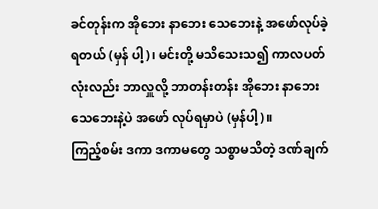ခင်တုန်းက အိုဘေး နာဘေး သေဘေးနဲ့ အဖော်လုပ်ခဲ့ရတယ် (မှန် ပါ့)၊ မင်းတို့ မသိသေးသ၍ ကာလပတ်လုံးလည်း ဘာလှူလို့ ဘာတန်းတန်း အိုဘေး နာဘေး သေဘေးနဲ့ပဲ အဖော် လုပ်ရမှာပဲ (မှန်ပါ့)။
ကြည့်စမ်း ဒကာ ဒကာမတွေ သစ္စာမသိတဲ့ ဒဏ်ချက်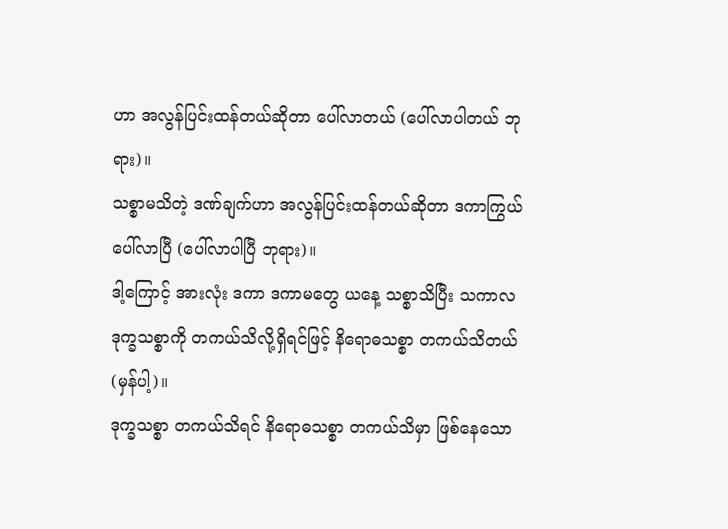ဟာ အလွန်ပြင်းထန်တယ်ဆိုတာ ပေါ်လာတယ် (ပေါ်လာပါတယ် ဘုရား)။
သစ္စာမသိတဲ့ ဒဏ်ချက်ဟာ အလွန်ပြင်းထန်တယ်ဆိုတာ ဒကာကြွယ် ပေါ်လာပြီ (ပေါ်လာပါပြီ ဘုရား)။
ဒါ့ကြောင့် အားလုံး ဒကာ ဒကာမတွေ ယနေ့ သစ္စာသိပြီး သကာလ ဒုက္ခသစ္စာကို တကယ်သိလို့ရှိရင်ဖြင့် နိရောဓသစ္စာ တကယ်သိတယ် (မှန်ပါ့)။
ဒုက္ခသစ္စာ တကယ်သိရင် နိရောဓသစ္စာ တကယ်သိမှာ ဖြစ်နေသော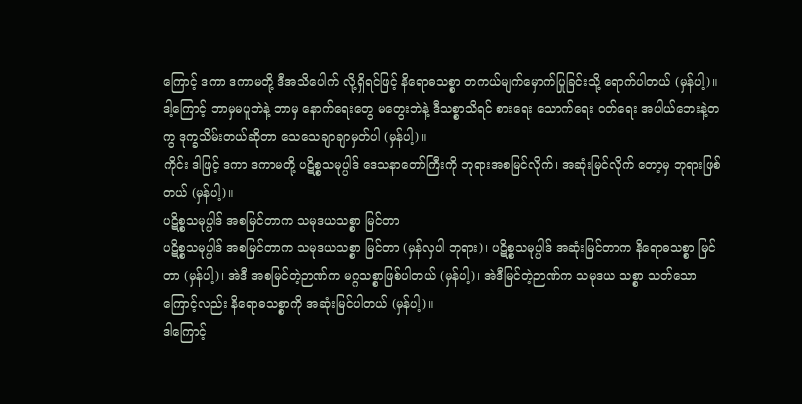ကြောင့် ဒကာ ဒကာမတို့ ဒီအသိပေါက် လို့ရှိရင်ဖြင့် နိရောဓသစ္စာ တကယ်မျက်မှောက်ပြုခြင်းသို့ ရောက်ပါတယ် (မှန်ပါ့)။
ဒါ့ကြောင့် ဘာမှမပူဘဲနဲ့ ဘာမှ နောက်ရေးတွေ မတွေးဘဲနဲ့ ဒီသစ္စာသိရင် စားရေး သောက်ရေး ဝတ်ရေး အပါယ်ဘေးနဲ့တကွ ဒုက္ခသိမ်းတယ်ဆိုတာ သေသေချာချာမှတ်ပါ (မှန်ပါ့)။
ကိုင်း ဒါဖြင့် ဒကာ ဒကာမတို့ ပဋိစ္စသမုပ္ပါဒ် ဒေသနာတော်ကြီးကို ဘုရားအစမြင်လိုက်၊ အဆုံးမြင်လိုက် တော့မှ ဘုရားဖြစ်တယ် (မှန်ပါ့)။
ပဋိစ္စသမုပ္ပါဒ် အစမြင်တာက သမုဒယသစ္စာ မြင်တာ
ပဋိစ္စသမုပ္ပါဒ် အစမြင်တာက သမုဒယသစ္စာ မြင်တာ (မှန်လှပါ ဘုရား)၊ ပဋိစ္စသမုပ္ပါဒ် အဆုံးမြင်တာက နိရောဓသစ္စာ မြင်တာ (မှန်ပါ့)၊ အဲဒီ အစမြင်တဲ့ဉာဏ်က မဂ္ဂသစ္စာဖြစ်ပါတယ် (မှန်ပါ့)၊ အဲဒီမြင်တဲ့ဉာဏ်က သမုဒယ သစ္စာ သတ်သောကြောင့်လည်း နိရောဓသစ္စာကို အဆုံးမြင်ပါတယ် (မှန်ပါ့)။
ဒါကြောင့်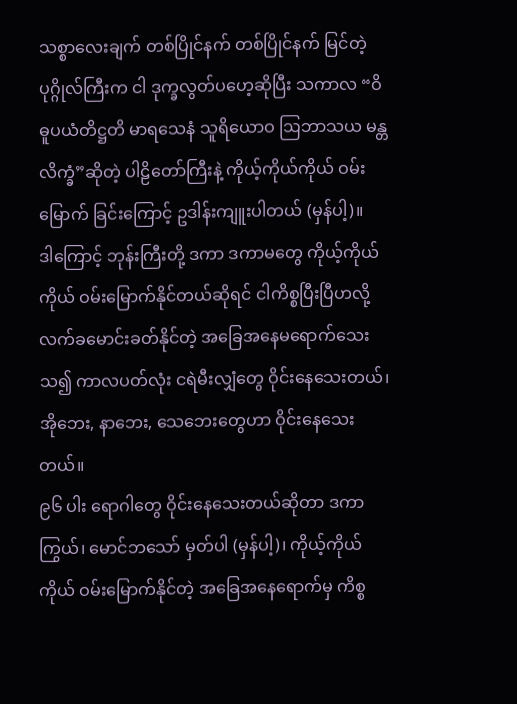သစ္စာလေးချက် တစ်ပြိုင်နက် တစ်ပြိုင်နက် မြင်တဲ့ပုဂ္ဂိုလ်ကြီးက ငါ ဒုက္ခလွတ်ပဟေ့ဆိုပြီး သကာလ “ဝိဓူပယံတိဋ္ဌတိ မာရသေနံ သူရိယောဝ ဩဘာသယ မန္တလိက္ခံ”ဆိုတဲ့ ပါဠိတော်ကြီးနဲ့ ကိုယ့်ကိုယ်ကိုယ် ဝမ်းမြောက် ခြင်းကြောင့် ဥဒါန်းကျူးပါတယ် (မှန်ပါ့)။
ဒါကြောင့် ဘုန်းကြီးတို့ ဒကာ ဒကာမတွေ ကိုယ့်ကိုယ်ကိုယ် ဝမ်းမြောက်နိုင်တယ်ဆိုရင် ငါကိစ္စပြီးပြီဟလို့ လက်ခမောင်းခတ်နိုင်တဲ့ အခြေအနေမရောက်သေးသ၍ ကာလပတ်လုံး ငရဲမီးလျှံတွေ ဝိုင်းနေသေးတယ်၊ အိုဘေး, နာဘေး, သေဘေးတွေဟာ ဝိုင်းနေသေးတယ်။
၉၆ ပါး ရောဂါတွေ ဝိုင်းနေသေးတယ်ဆိုတာ ဒကာကြွယ်၊ မောင်ဘသော် မှတ်ပါ (မှန်ပါ့)၊ ကိုယ့်ကိုယ်ကိုယ် ဝမ်းမြောက်နိုင်တဲ့ အခြေအနေရောက်မှ ကိစ္စ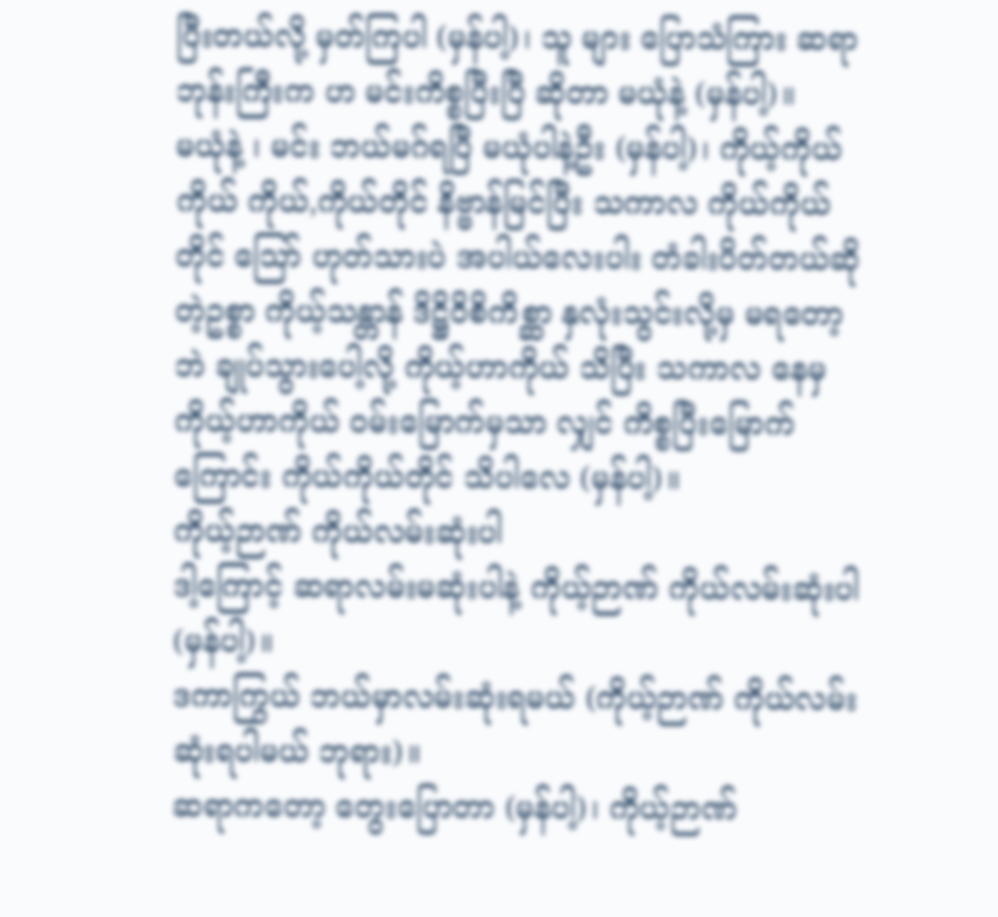ပြီးတယ်လို့ မှတ်ကြပါ (မှန်ပါ့)၊ သူ များ ပြောသံကြား ဆရာဘုန်းကြီးက ဟ မင်းကိစ္စပြီးပြီ ဆိုတာ မယုံနဲ့ (မှန်ပါ့)။
မယုံနဲ့ ၊ မင်း ဘယ်မဂ်ရပြီ မယုံပါနဲ့ဦး (မှန်ပါ့)၊ ကိုယ့်ကိုယ်ကိုယ် ကိုယ်,ကိုယ်တိုင် နိဗ္ဗာန်မြင်ပြီး သကာလ ကိုယ်ကိုယ်တိုင် ဪ ဟုတ်သားပဲ အပါယ်လေးပါး တံခါးပိတ်တယ်ဆိုတဲ့ဥစ္စာ ကိုယ့်သန္တာန် ဒိဋ္ဌိဝိစိကိစ္ဆာ နှလုံးသွင်းလို့မှ မရတော့ဘဲ ချုပ်သွားပေါ့လို့ ကိုယ့်ဟာကိုယ် သိပြီး သကာလ နေမှ ကိုယ့်ဟာကိုယ် ဝမ်းမြောက်မှသာ လျှင် ကိစ္စပြီးမြောက်ကြောင်း ကိုယ်ကိုယ်တိုင် သိပါလေ (မှန်ပါ့)။
ကိုယ့်ဉာဏ် ကိုယ်လမ်းဆုံးပါ
ဒါ့ကြောင့် ဆရာလမ်းမဆုံးပါနဲ့ ကိုယ့်ဉာဏ် ကိုယ်လမ်းဆုံးပါ (မှန်ပါ့)။
ဒကာကြွယ် ဘယ်မှာလမ်းဆုံးရမယ် (ကိုယ့်ဉာဏ် ကိုယ်လမ်းဆုံးရပါမယ် ဘုရား)။
ဆရာကတော့ တွေးပြောတာ (မှန်ပါ့)၊ ကိုယ့်ဉာဏ်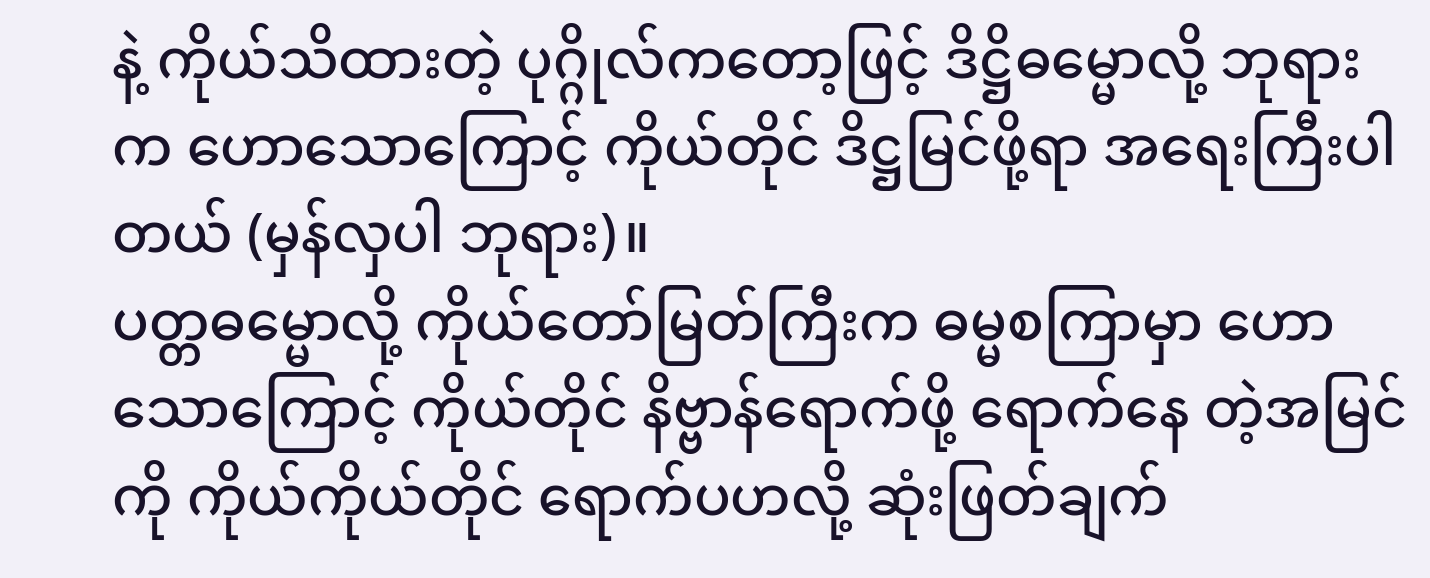နဲ့ ကိုယ်သိထားတဲ့ ပုဂ္ဂိုလ်ကတော့ဖြင့် ဒိဋ္ဌိဓမ္မောလို့ ဘုရား က ဟောသောကြောင့် ကိုယ်တိုင် ဒိဋ္ဌမြင်ဖို့ရာ အရေးကြီးပါတယ် (မှန်လှပါ ဘုရား)။
ပတ္တဓမ္မောလို့ ကိုယ်တော်မြတ်ကြီးက ဓမ္မစကြာမှာ ဟောသောကြောင့် ကိုယ်တိုင် နိဗ္ဗာန်ရောက်ဖို့ ရောက်နေ တဲ့အမြင်ကို ကိုယ်ကိုယ်တိုင် ရောက်ပဟလို့ ဆုံးဖြတ်ချက်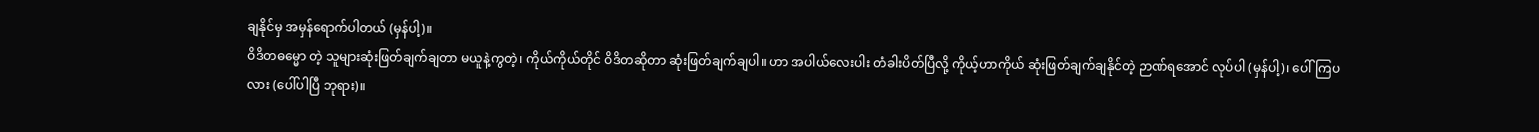ချနိုင်မှ အမှန်ရောက်ပါတယ် (မှန်ပါ့)။
ဝိဒိတဓမ္မော တဲ့ သူများဆုံးဖြတ်ချက်ချတာ မယူနဲ့ကွတဲ့၊ ကိုယ်ကိုယ်တိုင် ဝိဒိတဆိုတာ ဆုံးဖြတ်ချက်ချပါ။ ဟာ အပါယ်လေးပါး တံခါးပိတ်ပြီလို့ ကိုယ့်ဟာကိုယ် ဆုံးဖြတ်ချက်ချနိုင်တဲ့ ဉာဏ်ရအောင် လုပ်ပါ (မှန်ပါ့)၊ ပေါ်ကြပလား (ပေါ်ပါပြီ ဘုရား)။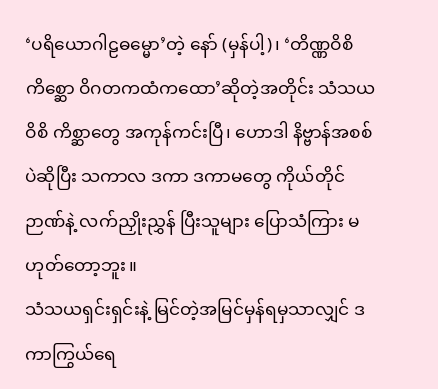‘ပရိယောဂါဠဓမ္မော’တဲ့ နော် (မှန်ပါ့)၊ ‘တိဏ္ဏဝိစိကိစ္ဆော ဝိဂတကထံကထော’ဆိုတဲ့အတိုင်း သံသယဝိစိ ကိစ္ဆာတွေ အကုန်ကင်းပြီ၊ ဟောဒါ နိဗ္ဗာန်အစစ်ပဲဆိုပြီး သကာလ ဒကာ ဒကာမတွေ ကိုယ်တိုင်ဉာဏ်နဲ့ လက်ညှိုးညွှန် ပြီးသူများ ပြောသံကြား မဟုတ်တော့ဘူး။
သံသယရှင်းရှင်းနဲ့ မြင်တဲ့အမြင်မှန်ရမှသာလျှင် ဒကာကြွယ်ရေ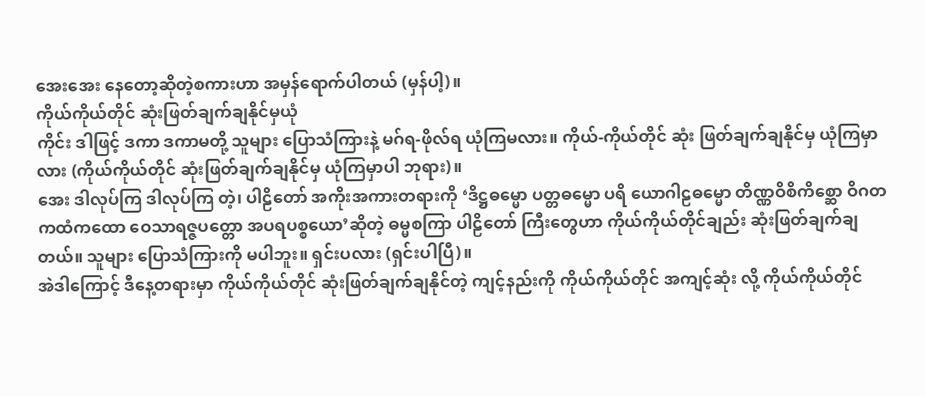အေးအေး နေတော့ဆိုတဲ့စကားဟာ အမှန်ရောက်ပါတယ် (မှန်ပါ့)။
ကိုယ်ကိုယ်တိုင် ဆုံးဖြတ်ချက်ချနိုင်မှယုံ
ကိုင်း ဒါဖြင့် ဒကာ ဒကာမတို့ သူများ ပြောသံကြားနဲ့ မဂ်ရ-ဖိုလ်ရ ယုံကြမလား။ ကိုယ်-ကိုယ်တိုင် ဆုံး ဖြတ်ချက်ချနိုင်မှ ယုံကြမှာလား (ကိုယ်ကိုယ်တိုင် ဆုံးဖြတ်ချက်ချနိုင်မှ ယုံကြမှာပါ ဘုရား)။
အေး ဒါလုပ်ကြ ဒါလုပ်ကြ တဲ့၊ ပါဠိတော် အကိုးအကားတရားကို ‘ဒိဋ္ဌဓမ္မော ပတ္တဓမ္မော ပရိ ယောဂါဠဓမ္မော တိဏ္ဏဝိစိကိစ္ဆော ဝိဂတကထံကထော ဝေသာရဇ္ဇပတ္တော အပရပစ္စယော’ဆိုတဲ့ ဓမ္မစကြာ ပါဠိတော် ကြီးတွေဟာ ကိုယ်ကိုယ်တိုင်ချည်း ဆုံးဖြတ်ချက်ချတယ်။ သူများ ပြောသံကြားကို မပါဘူး။ ရှင်းပလား (ရှင်းပါပြီ)။
အဲဒါကြောင့် ဒီနေ့တရားမှာ ကိုယ်ကိုယ်တိုင် ဆုံးဖြတ်ချက်ချနိုင်တဲ့ ကျင့်နည်းကို ကိုယ်ကိုယ်တိုင် အကျင့်ဆုံး လို့ ကိုယ်ကိုယ်တိုင်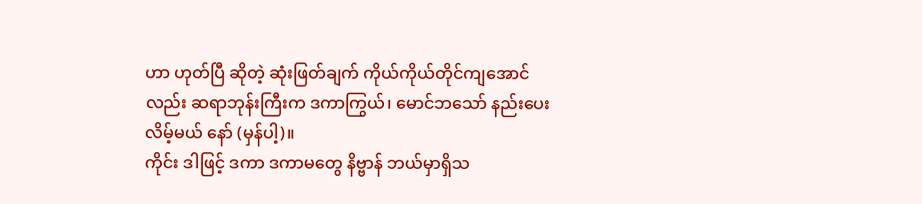ဟာ ဟုတ်ပြီ ဆိုတဲ့ ဆုံးဖြတ်ချက် ကိုယ်ကိုယ်တိုင်ကျအောင်လည်း ဆရာဘုန်းကြီးက ဒကာကြွယ်၊ မောင်ဘသော် နည်းပေးလိမ့်မယ် နော် (မှန်ပါ့)။
ကိုင်း ဒါဖြင့် ဒကာ ဒကာမတွေ နိဗ္ဗာန် ဘယ်မှာရှိသ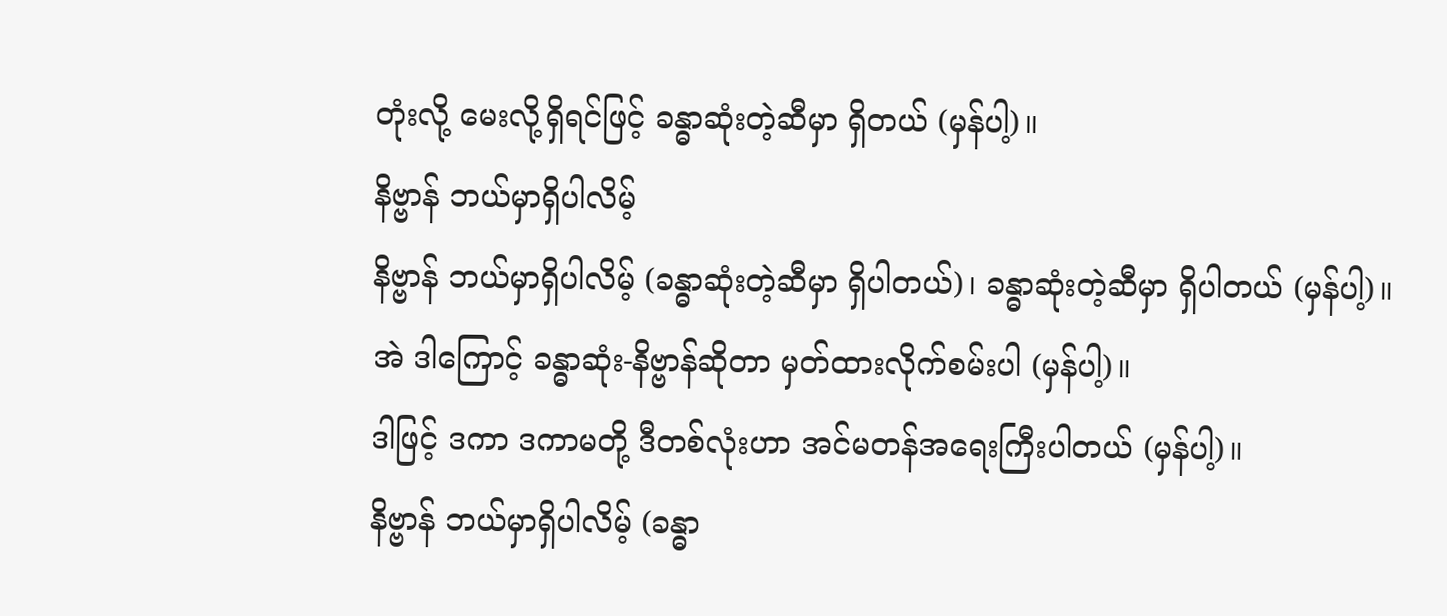တုံးလို့ မေးလို့ရှိရင်ဖြင့် ခန္ဓာဆုံးတဲ့ဆီမှာ ရှိတယ် (မှန်ပါ့)။
နိဗ္ဗာန် ဘယ်မှာရှိပါလိမ့်
နိဗ္ဗာန် ဘယ်မှာရှိပါလိမ့် (ခန္ဓာဆုံးတဲ့ဆီမှာ ရှိပါတယ်)၊ ခန္ဓာဆုံးတဲ့ဆီမှာ ရှိပါတယ် (မှန်ပါ့)။
အဲ ဒါကြောင့် ခန္ဓာဆုံး-နိဗ္ဗာန်ဆိုတာ မှတ်ထားလိုက်စမ်းပါ (မှန်ပါ့)။
ဒါဖြင့် ဒကာ ဒကာမတို့ ဒီတစ်လုံးဟာ အင်မတန်အရေးကြီးပါတယ် (မှန်ပါ့)။
နိဗ္ဗာန် ဘယ်မှာရှိပါလိမ့် (ခန္ဓာ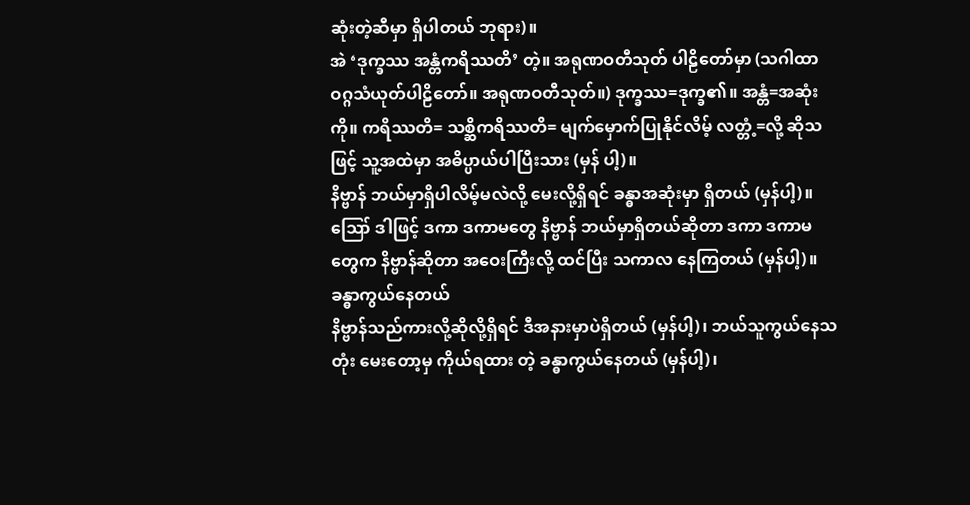ဆုံးတဲ့ဆီမှာ ရှိပါတယ် ဘုရား)။
အဲ ‘ဒုက္ခဿ အန္တံကရိဿတိ’ တဲ့။ အရုဏဝတီသုတ် ပါဠိတော်မှာ (သဂါထာဝဂ္ဂသံယုတ်ပါဠိတော်။ အရုဏဝတီသုတ်။) ဒုက္ခဿ=ဒုက္ခ၏။ အန္တံ=အဆုံး ကို။ ကရိဿတိ= သစ္ဆိကရိဿတိ= မျက်မှောက်ပြုနိုင်လိမ့် လတ္တံ့=လို့ ဆိုသဖြင့် သူ့အထဲမှာ အဓိပ္ပာယ်ပါပြီးသား (မှန် ပါ့)။
နိဗ္ဗာန် ဘယ်မှာရှိပါလိမ့်မလဲလို့ မေးလို့ရှိရင် ခန္ဓာအဆုံးမှာ ရှိတယ် (မှန်ပါ့)။
ဪ ဒါဖြင့် ဒကာ ဒကာမတွေ နိဗ္ဗာန် ဘယ်မှာရှိတယ်ဆိုတာ ဒကာ ဒကာမတွေက နိဗ္ဗာန်ဆိုတာ အဝေးကြီးလို့ ထင်ပြီး သကာလ နေကြတယ် (မှန်ပါ့)။
ခန္ဓာကွယ်နေတယ်
နိဗ္ဗာန်သည်ကားလို့ဆိုလို့ရှိရင် ဒီအနားမှာပဲရှိတယ် (မှန်ပါ့)၊ ဘယ်သူကွယ်နေသတုံး မေးတော့မှ ကိုယ်ရထား တဲ့ ခန္ဓာကွယ်နေတယ် (မှန်ပါ့)၊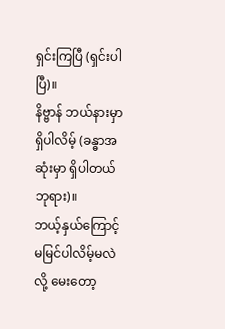ရှင်းကြပြီ (ရှင်းပါပြီ)။
နိဗ္ဗာန် ဘယ်နားမှာရှိပါလိမ့် (ခန္ဓာအဆုံးမှာ ရှိပါတယ် ဘုရား)။
ဘယ့်နှယ်ကြောင့် မမြင်ပါလိမ့်မလဲလို့ မေးတော့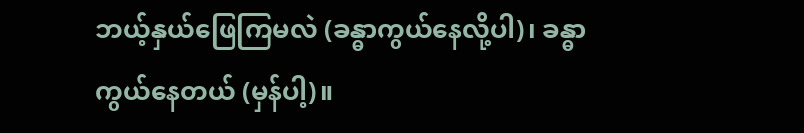ဘယ့်နှယ်ဖြေကြမလဲ (ခန္ဓာကွယ်နေလို့ပါ)၊ ခန္ဓာကွယ်နေတယ် (မှန်ပါ့)။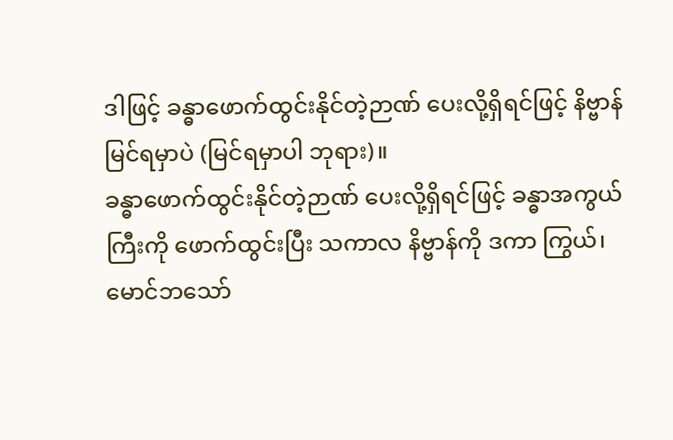ဒါဖြင့် ခန္ဓာဖောက်ထွင်းနိုင်တဲ့ဉာဏ် ပေးလို့ရှိရင်ဖြင့် နိဗ္ဗာန်မြင်ရမှာပဲ (မြင်ရမှာပါ ဘုရား)။
ခန္ဓာဖောက်ထွင်းနိုင်တဲ့ဉာဏ် ပေးလို့ရှိရင်ဖြင့် ခန္ဓာအကွယ်ကြီးကို ဖောက်ထွင်းပြီး သကာလ နိဗ္ဗာန်ကို ဒကာ ကြွယ်၊ မောင်ဘသော်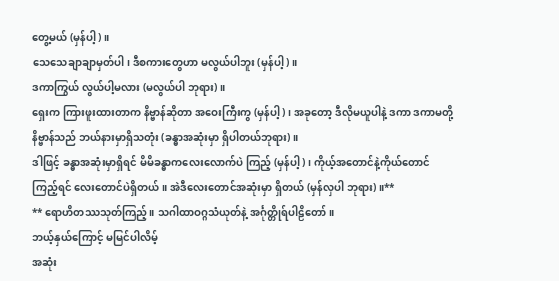တွေ့မယ် (မှန်ပါ့)။
သေသေချာချာမှတ်ပါ၊ ဒီစကားတွေဟာ မလွယ်ပါဘူး (မှန်ပါ့)။
ဒကာကြွယ် လွယ်ပါ့မလား (မလွယ်ပါ ဘုရား)။
ရှေးက ကြားဖူးထားတာက နိဗ္ဗာန်ဆိုတာ အဝေးကြီးကွ (မှန်ပါ့)၊ အခုတော့ ဒီလိုမယူပါနဲ့ ဒကာ ဒကာမတို့ နိဗ္ဗာန်သည် ဘယ်နားမှာရှိသတုံး (ခန္ဓာအဆုံးမှာ ရှိပါတယ်ဘုရား)။
ဒါဖြင့် ခန္ဓာအဆုံးမှာရှိရင် မိမိခန္ဓာကလေးလောက်ပဲ ကြည့် (မှန်ပါ့)၊ ကိုယ့်အတောင်နဲ့ကိုယ်တောင် ကြည့်ရင် လေးတောင်ပဲရှိတယ်။ အဲဒီလေးတောင်အဆုံးမှာ ရှိတယ် (မှန်လှပါ ဘုရား)။**
** ရောဟိတဿသုတ်ကြည့်။ သဂါထာဝဂ္ဂသံယုတ်နဲ့ အင်္ဂုတ္တိုရ်ပါဠိတော်။
ဘယ့်နှယ်ကြောင့် မမြင်ပါလိမ့်
အဆုံး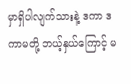မှာရှိပါလျက်သားနဲ့ ဒကာ ဒကာမတို့ ဘယ့်နှယ်ကြောင့် မ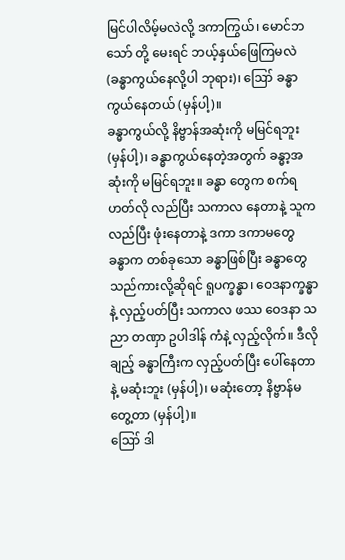မြင်ပါလိမ့်မလဲလို့ ဒကာကြွယ်၊ မောင်ဘသော် တို့ မေးရင် ဘယ့်နှယ်ဖြေကြမလဲ (ခန္ဓာကွယ်နေလို့ပါ ဘုရား)၊ ဪ ခန္ဓာကွယ်နေတယ် (မှန်ပါ့)။
ခန္ဓာကွယ်လို့ နိဗ္ဗာန်အဆုံးကို မမြင်ရဘူး (မှန်ပါ့)၊ ခန္ဓာကွယ်နေတဲ့အတွက် ခန္ဓာ့အဆုံးကို မမြင်ရဘူး။ ခန္ဓာ တွေက စက်ရဟတ်လို လည်ပြီး သကာလ နေတာနဲ့ သူကလည်ပြီး ဖုံးနေတာနဲ့ ဒကာ ဒကာမတွေ ခန္ဓာက တစ်ခုသော ခန္ဓာဖြစ်ပြီး ခန္ဓာတွေသည်ကားလို့ဆိုရင် ရူပက္ခန္ဓာ၊ ဝေဒနာက္ခန္ဓာနဲ့ လှည့်ပတ်ပြီး သကာလ ဖဿ ဝေဒနာ သညာ တဏှာ ဥပါဒါန် ကံနဲ့ လှည့်လိုက်။ ဒီလိုချည့် ခန္ဓာကြီးက လှည့်ပတ်ပြီး ပေါ်နေတာနဲ့ မဆုံးဘူး (မှန်ပါ့)၊ မဆုံးတော့ နိဗ္ဗာန်မတွေ့တာ (မှန်ပါ့)။
ဪ ဒါ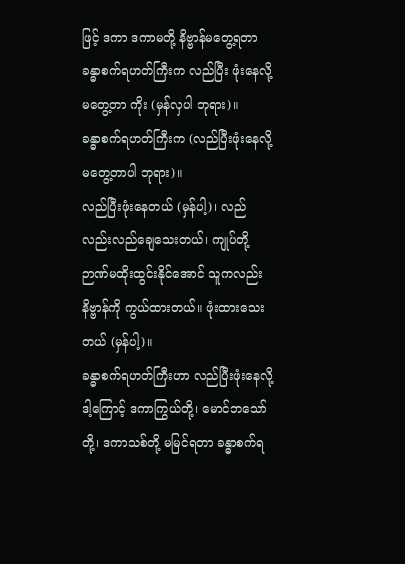ဖြင့် ဒကာ ဒကာမတို့ နိဗ္ဗာန်မတွေ့ရတာ ခန္ဓာစက်ရဟတ်ကြီးက လည်ပြီး ဖုံးနေလို့ မတွေ့တာ ကိုး (မှန်လှပါ ဘုရား)။
ခန္ဓာစက်ရဟတ်ကြီးက (လည်ပြီးဖုံးနေလို့ မတွေ့တာပါ ဘုရား)။
လည်ပြီးဖုံးနေတယ် (မှန်ပါ့)၊ လည်လည်းလည်ချေသေးတယ်၊ ကျုပ်တို့ ဉာဏ်မထိုးထွင်းနိုင်အောင် သူကလည်း နိဗ္ဗာန်ကို ကွယ်ထားတယ်။ ဖုံးထားသေးတယ် (မှန်ပါ့)။
ခန္ဓာစက်ရဟတ်ကြီးဟာ လည်ပြီးဖုံးနေလို့
ဒါ့ကြောင့် ဒကာကြွယ်တို့၊ မောင်ဘသော်တို့၊ ဒကာသစ်တို့ မမြင်ရတာ ခန္ဓာစက်ရ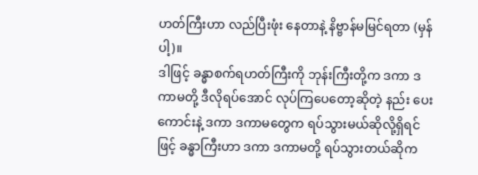ဟတ်ကြီးဟာ လည်ပြီးဖုံး နေတာနဲ့ နိဗ္ဗာန်မမြင်ရတာ (မှန်ပါ့)။
ဒါဖြင့် ခန္ဓာစက်ရဟတ်ကြီးကို ဘုန်းကြီးတို့က ဒကာ ဒကာမတို့ ဒီလိုရပ်အောင် လုပ်ကြပေတော့ဆိုတဲ့ နည်း ပေးကောင်းနဲ့ ဒကာ ဒကာမတွေက ရပ်သွားမယ်ဆိုလို့ရှိရင်ဖြင့် ခန္ဓာကြီးဟာ ဒကာ ဒကာမတို့ ရပ်သွားတယ်ဆိုက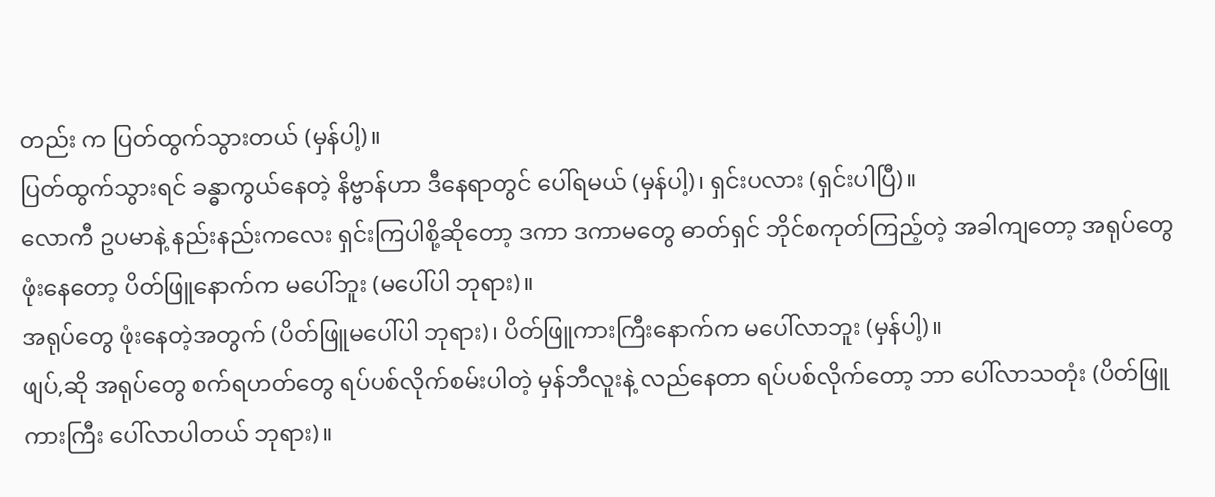တည်း က ပြတ်ထွက်သွားတယ် (မှန်ပါ့)။
ပြတ်ထွက်သွားရင် ခန္ဓာကွယ်နေတဲ့ နိဗ္ဗာန်ဟာ ဒီနေရာတွင် ပေါ်ရမယ် (မှန်ပါ့)၊ ရှင်းပလား (ရှင်းပါပြီ)။
လောကီ ဥပမာနဲ့ နည်းနည်းကလေး ရှင်းကြပါစို့ဆိုတော့ ဒကာ ဒကာမတွေ ဓာတ်ရှင် ဘိုင်စကုတ်ကြည့်တဲ့ အခါကျတော့ အရုပ်တွေ ဖုံးနေတော့ ပိတ်ဖြူနောက်က မပေါ်ဘူး (မပေါ်ပါ ဘုရား)။
အရုပ်တွေ ဖုံးနေတဲ့အတွက် (ပိတ်ဖြူမပေါ်ပါ ဘုရား)၊ ပိတ်ဖြူကားကြီးနောက်က မပေါ်လာဘူး (မှန်ပါ့)။
ဖျပ်,ဆို အရုပ်တွေ စက်ရဟတ်တွေ ရပ်ပစ်လိုက်စမ်းပါတဲ့ မှန်ဘီလူးနဲ့ လည်နေတာ ရပ်ပစ်လိုက်တော့ ဘာ ပေါ်လာသတုံး (ပိတ်ဖြူကားကြီး ပေါ်လာပါတယ် ဘုရား)။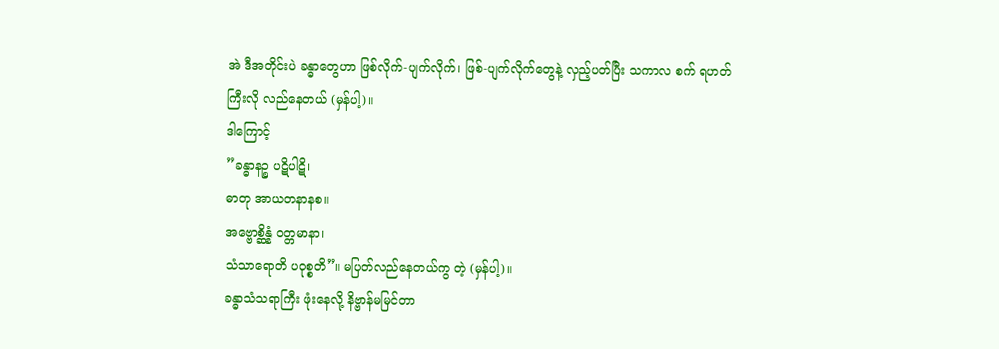အဲ ဒီအတိုင်းပဲ ခန္ဓာတွေဟာ ဖြစ်လိုက်-ပျက်လိုက်၊ ဖြစ်-ပျက်လိုက်တွေနဲ့ လှည့်ပတ်ပြီး သကာလ စက် ရဟတ်ကြီးလို လည်နေတယ် (မှန်ပါ့)။
ဒါကြောင့်
”ခန္ဓာနဉ္စ ပဋိပါဋိ၊
ဓာတု အာယတနာနစ။
အဗ္ဗောစ္ဆိန္နံ ဝတ္တမာနာ၊
သံသာရောတိ ပဝုစ္စတိ”။ မပြတ်လည်နေတယ်ကွ တဲ့ (မှန်ပါ့)။
ခန္ဓာသံသရာကြီး ဖုံးနေလို့ နိဗ္ဗာန်မမြင်တာ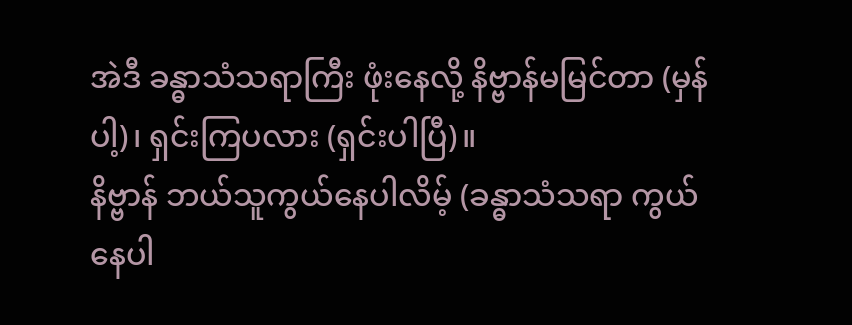အဲဒီ ခန္ဓာသံသရာကြီး ဖုံးနေလို့ နိဗ္ဗာန်မမြင်တာ (မှန်ပါ့)၊ ရှင်းကြပလား (ရှင်းပါပြီ)။
နိဗ္ဗာန် ဘယ်သူကွယ်နေပါလိမ့် (ခန္ဓာသံသရာ ကွယ်နေပါ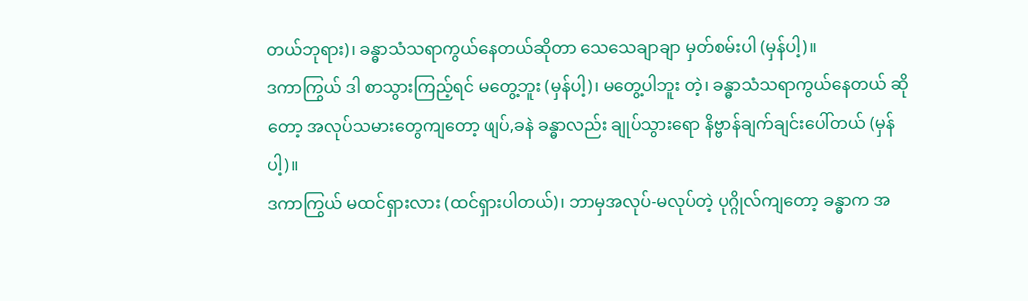တယ်ဘုရား)၊ ခန္ဓာသံသရာကွယ်နေတယ်ဆိုတာ သေသေချာချာ မှတ်စမ်းပါ (မှန်ပါ့)။
ဒကာကြွယ် ဒါ စာသွားကြည့်ရင် မတွေ့ဘူး (မှန်ပါ့)၊ မတွေ့ပါဘူး တဲ့၊ ခန္ဓာသံသရာကွယ်နေတယ် ဆိုတော့ အလုပ်သမားတွေကျတော့ ဖျပ်,ခနဲ ခန္ဓာလည်း ချုပ်သွားရော နိဗ္ဗာန်ချက်ချင်းပေါ်တယ် (မှန်ပါ့)။
ဒကာကြွယ် မထင်ရှားလား (ထင်ရှားပါတယ်)၊ ဘာမှအလုပ်-မလုပ်တဲ့ ပုဂ္ဂိုလ်ကျတော့ ခန္ဓာက အ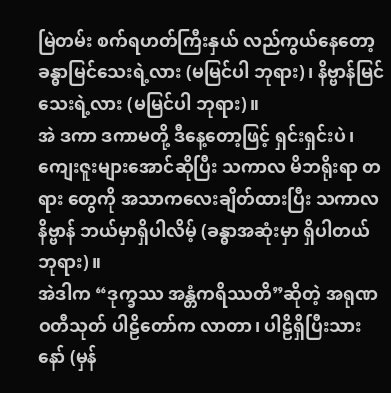မြဲတမ်း စက်ရဟတ်ကြီးနှယ် လည်ကွယ်နေတော့ ခန္ဓာမြင်သေးရဲ့လား (မမြင်ပါ ဘုရား)၊ နိဗ္ဗာန်မြင်သေးရဲ့လား (မမြင်ပါ ဘုရား)။
အဲ ဒကာ ဒကာမတို့ ဒီနေ့တော့ဖြင့် ရှင်းရှင်းပဲ၊ ကျေးဇူးများအောင်ဆိုပြီး သကာလ မိဘရိုးရာ တရား တွေကို အသာကလေးချိတ်ထားပြီး သကာလ နိဗ္ဗာန် ဘယ်မှာရှိပါလိမ့် (ခန္ဓာအဆုံးမှာ ရှိပါတယ်ဘုရား)။
အဲဒါက “ဒုက္ခဿ အန္တံကရိဿတိ”ဆိုတဲ့ အရုဏဝတီသုတ် ပါဠိတော်က လာတာ၊ ပါဠိရှိပြီးသားနော် (မှန်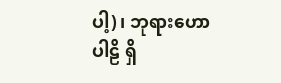ပါ့)၊ ဘုရားဟောပါဠိ ရှိ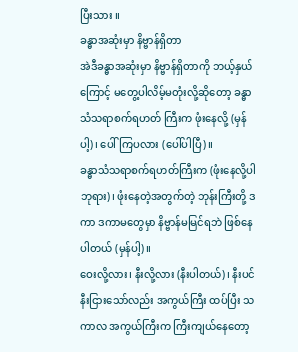ပြီးသား ။
ခန္ဓာအဆုံးမှာ နိဗ္ဗာန်ရှိတာ
အဲဒီခန္ဓာအဆုံးမှာ နိဗ္ဗာန်ရှိတာကို ဘယ့်နှယ်ကြောင့် မတွေ့ပါလိမ့်မတုံးလို့ဆိုတော့ ခန္ဓာသံသရာစက်ရဟတ် ကြီးက ဖုံးနေလို့ (မှန်ပါ့)၊ ပေါ်ကြပလား (ပေါ်ပါပြီ)။
ခန္ဓာသံသရာစက်ရဟတ်ကြီးက (ဖုံးနေလို့ပါ ဘုရား)၊ ဖုံးနေတဲ့အတွက်တဲ့ ဘုန်းကြီးတို့ ဒကာ ဒကာမတွေမှာ နိဗ္ဗာန်မမြင်ရဘဲ ဖြစ်နေပါတယ် (မှန်ပါ့)။
ဝေးလို့လား၊ နီးလို့လား (နီးပါတယ်)၊ နီးပင်နီးငြားသော်လည်း အကွယ်ကြီး ထပ်ပြီး သကာလ အကွယ်ကြီးက ကြီးကျယ်နေတော့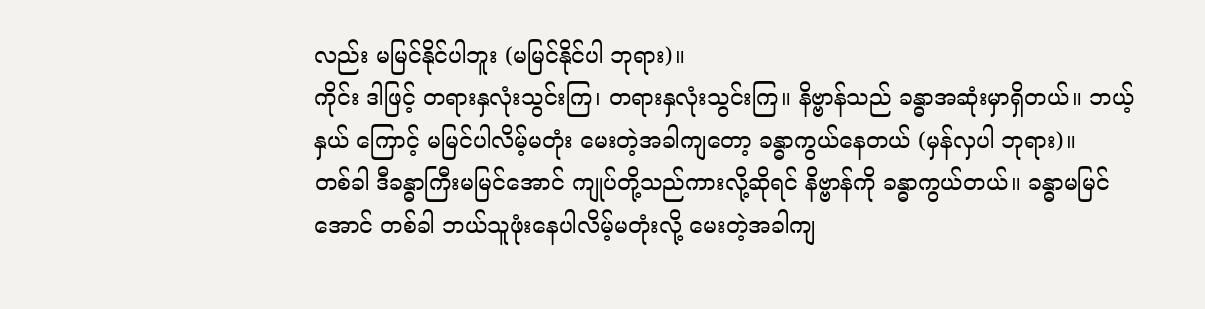လည်း မမြင်နိုင်ပါဘူး (မမြင်နိုင်ပါ ဘုရား)။
ကိုင်း ဒါဖြင့် တရားနှလုံးသွင်းကြ၊ တရားနှလုံးသွင်းကြ။ နိဗ္ဗာန်သည် ခန္ဓာအဆုံးမှာရှိတယ်။ ဘယ့်နှယ် ကြောင့် မမြင်ပါလိမ့်မတုံး မေးတဲ့အခါကျတော့ ခန္ဓာကွယ်နေတယ် (မှန်လှပါ ဘုရား)။
တစ်ခါ ဒီခန္ဓာကြီးမမြင်အောင် ကျုပ်တို့သည်ကားလို့ဆိုရင် နိဗ္ဗာန်ကို ခန္ဓာကွယ်တယ်။ ခန္ဓာမမြင်အောင် တစ်ခါ ဘယ်သူဖုံးနေပါလိမ့်မတုံးလို့ မေးတဲ့အခါကျ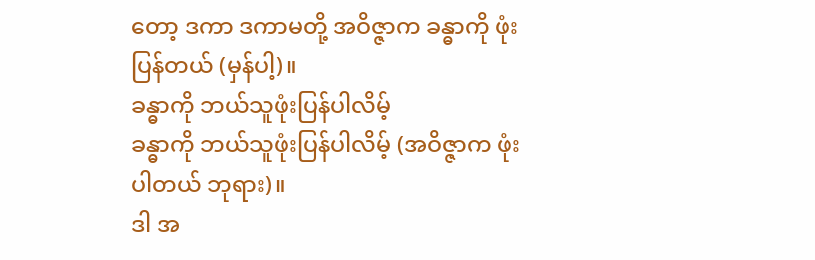တော့ ဒကာ ဒကာမတို့ အဝိဇ္ဇာက ခန္ဓာကို ဖုံးပြန်တယ် (မှန်ပါ့)။
ခန္ဓာကို ဘယ်သူဖုံးပြန်ပါလိမ့်
ခန္ဓာကို ဘယ်သူဖုံးပြန်ပါလိမ့် (အဝိဇ္ဇာက ဖုံးပါတယ် ဘုရား)။
ဒါ အ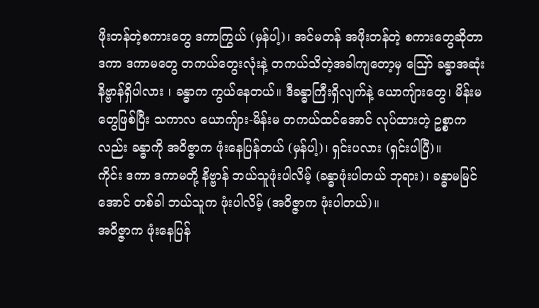ဖိုးတန်တဲ့စကားတွေ ဒကာကြွယ် (မှန်ပါ့)၊ အင်မတန် အဖိုးတန်တဲ့ စကားတွေဆိုတာ ဒကာ ဒကာမတွေ တကယ်တွေးလုံးနဲ့ တကယ်သိတဲ့အခါကျတော့မှ ဪ ခန္ဓာအဆုံး နိဗ္ဗာန်ရှိပါလား ၊ ခန္ဓာက ကွယ်နေတယ်။ ဒီခန္ဓာကြီးရှိလျက်နဲ့ ယောကျ်ားတွေ၊ မိန်းမတွေဖြစ်ပြီး သကာလ ယောကျ်ား-မိန်းမ တကယ်ထင်အောင် လုပ်ထားတဲ့ ဥစ္စာကလည်း ခန္ဓာကို အဝိဇ္ဇာက ဖုံးနေပြန်တယ် (မှန်ပါ့)၊ ရှင်းပလား (ရှင်းပါပြီ)။
ကိုင်း ဒကာ ဒကာမတို့ နိဗ္ဗာန် ဘယ်သူဖုံးပါလိမ့် (ခန္ဓာဖုံးပါတယ် ဘုရား)၊ ခန္ဓာမမြင်အောင် တစ်ခါ ဘယ်သူက ဖုံးပါလိမ့် (အဝိဇ္ဇာက ဖုံးပါတယ်)။
အဝိဇ္ဇာက ဖုံးနေပြန်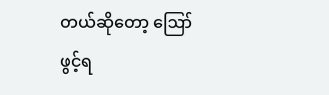တယ်ဆိုတော့ ဪ ဖွင့်ရ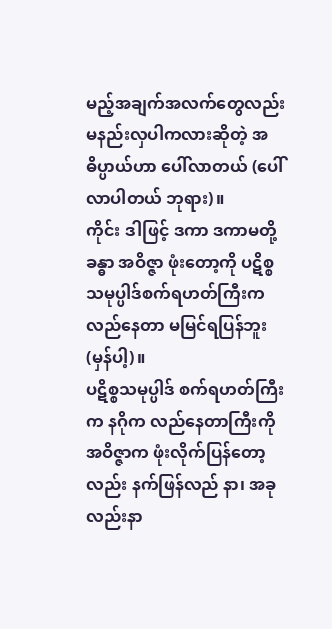မည့်အချက်အလက်တွေလည်း မနည်းလှပါကလားဆိုတဲ့ အဓိပ္ပာယ်ဟာ ပေါ်လာတယ် (ပေါ်လာပါတယ် ဘုရား)။
ကိုင်း ဒါဖြင့် ဒကာ ဒကာမတို့ ခန္ဓာ အဝိဇ္ဇာ ဖုံးတော့ကို ပဋိစ္စသမုပ္ပါဒ်စက်ရဟတ်ကြီးက လည်နေတာ မမြင်ရပြန်ဘူး (မှန်ပါ့)။
ပဋိစ္စသမုပ္ပါဒ် စက်ရဟတ်ကြီးက နဂိုက လည်နေတာကြီးကို အဝိဇ္ဇာက ဖုံးလိုက်ပြန်တော့လည်း နက်ဖြန်လည် နာ၊ အခုလည်းနာ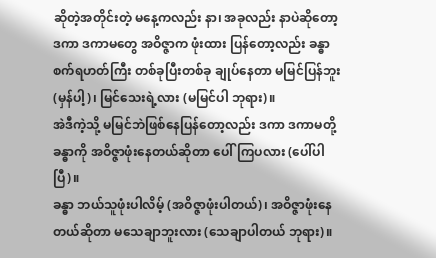ဆိုတဲ့အတိုင်းတဲ့ မနေ့ကလည်း နာ၊ အခုလည်း နာပဲဆိုတော့ ဒကာ ဒကာမတွေ အဝိဇ္ဇာက ဖုံးထား ပြန်တော့လည်း ခန္ဓာစက်ရဟတ်ကြီး တစ်ခုပြီးတစ်ခု ချုပ်နေတာ မမြင်ပြန်ဘူး (မှန်ပါ့)၊ မြင်သေးရဲ့လား (မမြင်ပါ ဘုရား)။
အဲဒီကဲ့သို့ မမြင်ဘဲဖြစ်နေပြန်တော့လည်း ဒကာ ဒကာမတို့ ခန္ဓာကို အဝိဇ္ဇာဖုံးနေတယ်ဆိုတာ ပေါ်ကြပလား (ပေါ်ပါပြီ)။
ခန္ဓာ ဘယ်သူဖုံးပါလိမ့် (အဝိဇ္ဇာဖုံးပါတယ်)၊ အဝိဇ္ဇာဖုံးနေတယ်ဆိုတာ မသေချာဘူးလား (သေချာပါတယ် ဘုရား)။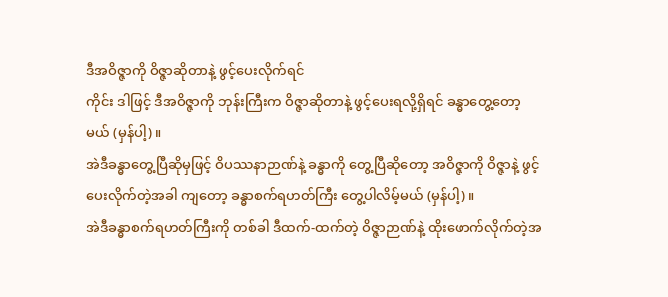ဒီအဝိဇ္ဇာကို ဝိဇ္ဇာဆိုတာနဲ့ ဖွင့်ပေးလိုက်ရင်
ကိုင်း ဒါဖြင့် ဒီအဝိဇ္ဇာကို ဘုန်းကြီးက ဝိဇ္ဇာဆိုတာနဲ့ ဖွင့်ပေးရလို့ရှိရင် ခန္ဓာတွေ့တော့မယ် (မှန်ပါ့)။
အဲဒီခန္ဓာတွေ့ပြီဆိုမှဖြင့် ဝိပဿနာဉာဏ်နဲ့ ခန္ဓာကို တွေ့ပြီဆိုတော့ အဝိဇ္ဇာကို ဝိဇ္ဇာနဲ့ ဖွင့်ပေးလိုက်တဲ့အခါ ကျတော့ ခန္ဓာစက်ရဟတ်ကြီး တွေ့ပါလိမ့်မယ် (မှန်ပါ့)။
အဲဒီခန္ဓာစက်ရဟတ်ကြီးကို တစ်ခါ ဒီထက်-ထက်တဲ့ ဝိဇ္ဇာဉာဏ်နဲ့ ထိုးဖောက်လိုက်တဲ့အ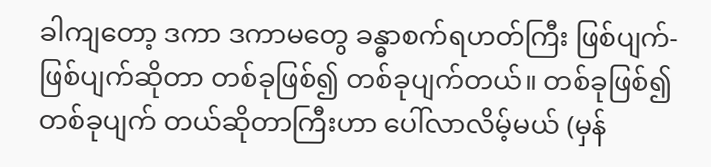ခါကျတော့ ဒကာ ဒကာမတွေ ခန္ဓာစက်ရဟတ်ကြီး ဖြစ်ပျက်-ဖြစ်ပျက်ဆိုတာ တစ်ခုဖြစ်၍ တစ်ခုပျက်တယ်။ တစ်ခုဖြစ်၍ တစ်ခုပျက် တယ်ဆိုတာကြီးဟာ ပေါ်လာလိမ့်မယ် (မှန်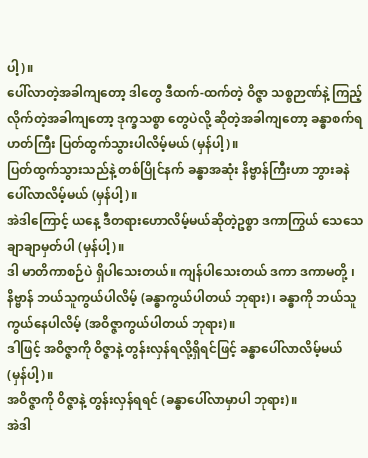ပါ့)။
ပေါ်လာတဲ့အခါကျတော့ ဒါတွေ ဒီထက်-ထက်တဲ့ ဝိဇ္ဇာ သစ္စဉာဏ်နဲ့ ကြည့်လိုက်တဲ့အခါကျတော့ ဒုက္ခသစ္စာ တွေပဲလို့ ဆိုတဲ့အခါကျတော့ ခန္ဓာစက်ရဟတ်ကြီး ပြတ်ထွက်သွားပါလိမ့်မယ် (မှန်ပါ့)။
ပြတ်ထွက်သွားသည်နဲ့ တစ်ပြိုင်နက် ခန္ဓာအဆုံး နိဗ္ဗာန်ကြီးဟာ ဘွားခနဲ ပေါ်လာလိမ့်မယ် (မှန်ပါ့)။
အဲဒါကြောင့် ယနေ့ ဒီတရားဟောလိမ့်မယ်ဆိုတဲ့ဥစ္စာ ဒကာကြွယ် သေသေချာချာမှတ်ပါ (မှန်ပါ့)။
ဒါ မာတိကာစဉ်ပဲ ရှိပါသေးတယ်။ ကျန်ပါသေးတယ် ဒကာ ဒကာမတို့ ၊ နိဗ္ဗာန် ဘယ်သူကွယ်ပါလိမ့် (ခန္ဓာကွယ်ပါတယ် ဘုရား)၊ ခန္ဓာကို ဘယ်သူကွယ်နေပါလိမ့် (အဝိဇ္ဇာကွယ်ပါတယ် ဘုရား)။
ဒါဖြင့် အဝိဇ္ဇာကို ဝိဇ္ဇာနဲ့ တွန်းလှန်ရလို့ရှိရင်ဖြင့် ခန္ဓာပေါ်လာလိမ့်မယ် (မှန်ပါ့)။
အဝိဇ္ဇာကို ဝိဇ္ဇာနဲ့ တွန်းလှန်ရရင် (ခန္ဓာပေါ်လာမှာပါ ဘုရား)။
အဲဒါ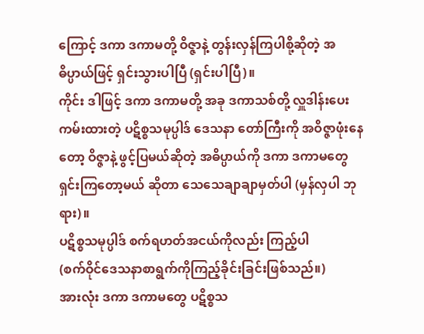ကြောင့် ဒကာ ဒကာမတို့ ဝိဇ္ဇာနဲ့ တွန်းလှန်ကြပါစို့ဆိုတဲ့ အဓိပ္ပာယ်ဖြင့် ရှင်းသွားပါပြီ (ရှင်းပါပြီ)။
ကိုင်း ဒါဖြင့် ဒကာ ဒကာမတို့ အခု ဒကာသစ်တို့ လှူဒါန်းပေးကမ်းထားတဲ့ ပဋိစ္စသမုပ္ပါဒ် ဒေသနာ တော်ကြီးကို အဝိဇ္ဇာဖုံးနေတော့ ဝိဇ္ဇာနဲ့ ဖွင့်ပြမယ်ဆိုတဲ့ အဓိပ္ပာယ်ကို ဒကာ ဒကာမတွေ ရှင်းကြတော့မယ် ဆိုတာ သေသေချာချာမှတ်ပါ (မှန်လှပါ ဘုရား)။
ပဋိစ္စသမုပ္ပါဒ် စက်ရဟတ်အငယ်ကိုလည်း ကြည့်ပါ
(စက်ဝိုင်ဒေသနာစာရွက်ကိုကြည့်ခိုင်းခြင်းဖြစ်သည်။)
အားလုံး ဒကာ ဒကာမတွေ ပဋိစ္စသ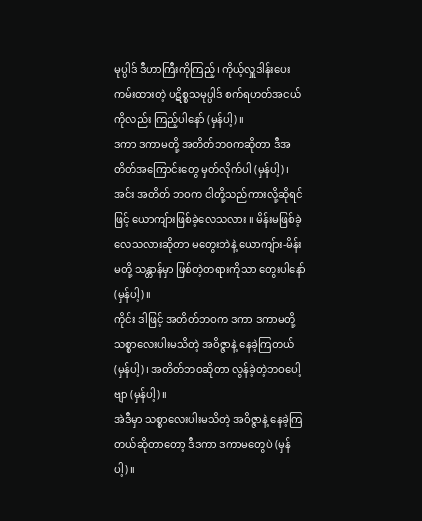မုပ္ပါဒ် ဒီဟာကြီးကိုကြည့်၊ ကိုယ့်လှူဒါန်းပေးကမ်းထားတဲ့ ပဋိစ္စသမုပ္ပါဒ် စက်ရဟတ်အငယ်ကိုလည်း ကြည့်ပါနော် (မှန်ပါ့)။
ဒကာ ဒကာမတို့ အတိတ်ဘဝကဆိုတာ ဒီအတိတ်အကြောင်းတွေ မှတ်လိုက်ပါ (မှန်ပါ့)၊ အင်း အတိတ် ဘဝက ငါတို့သည်ကားလို့ဆိုရင်ဖြင့် ယောကျ်ားဖြစ်ခဲ့လေသလား ။ မိန်းမဖြစ်ခဲ့လေသလားဆိုတာ မတွေးဘဲနဲ့ ယောကျ်ား-မိန်းမတို့ သန္တာန်မှာ ဖြစ်တဲ့တရားကိုသာ တွေးပါနော် (မှန်ပါ့)။
ကိုင်း ဒါဖြင့် အတိတ်ဘဝက ဒကာ ဒကာမတို့ သစ္စာလေးပါးမသိတဲ့ အဝိဇ္ဇာနဲ့ နေခဲ့ကြတယ် (မှန်ပါ့)၊ အတိတ်ဘဝဆိုတာ လွန်ခဲ့တဲ့ဘဝပေါ့ဗျာ (မှန်ပါ့)။
အဲဒီမှာ သစ္စာလေးပါးမသိတဲ့ အဝိဇ္ဇာနဲ့ နေခဲ့ကြတယ်ဆိုတာတော့ ဒီဒကာ ဒကာမတွေပဲ (မှန်ပါ့)။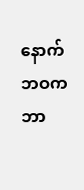နောက်ဘဝက ဘာ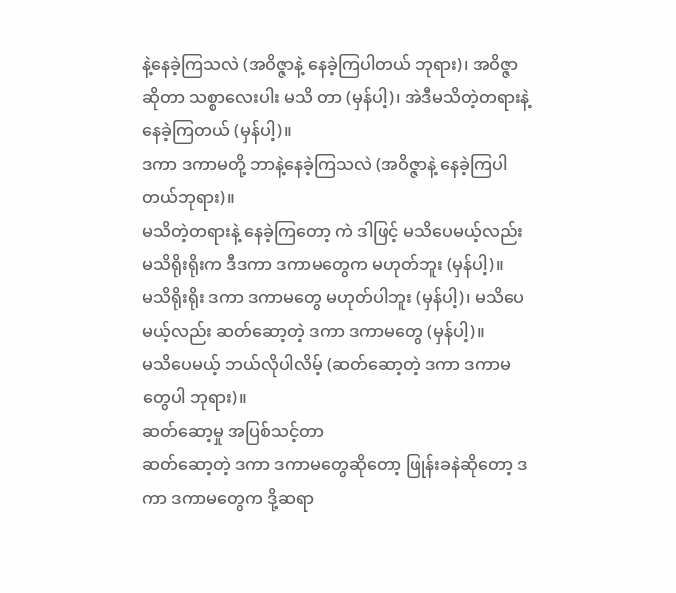နဲ့နေခဲ့ကြသလဲ (အဝိဇ္ဇာနဲ့ နေခဲ့ကြပါတယ် ဘုရား)၊ အဝိဇ္ဇာဆိုတာ သစ္စာလေးပါး မသိ တာ (မှန်ပါ့)၊ အဲဒီမသိတဲ့တရားနဲ့ နေခဲ့ကြတယ် (မှန်ပါ့)။
ဒကာ ဒကာမတို့ ဘာနဲ့နေခဲ့ကြသလဲ (အဝိဇ္ဇာနဲ့ နေခဲ့ကြပါတယ်ဘုရား)။
မသိတဲ့တရားနဲ့ နေခဲ့ကြတော့ ကဲ ဒါဖြင့် မသိပေမယ့်လည်း မသိရိုးရိုးက ဒီဒကာ ဒကာမတွေက မဟုတ်ဘူး (မှန်ပါ့)။
မသိရိုးရိုး ဒကာ ဒကာမတွေ မဟုတ်ပါဘူး (မှန်ပါ့)၊ မသိပေမယ့်လည်း ဆတ်ဆော့တဲ့ ဒကာ ဒကာမတွေ (မှန်ပါ့)။
မသိပေမယ့် ဘယ်လိုပါလိမ့် (ဆတ်ဆော့တဲ့ ဒကာ ဒကာမတွေပါ ဘုရား)။
ဆတ်ဆော့မှု အပြစ်သင့်တာ
ဆတ်ဆော့တဲ့ ဒကာ ဒကာမတွေဆိုတော့ ဖြုန်းခနဲဆိုတော့ ဒကာ ဒကာမတွေက ဒို့ဆရာ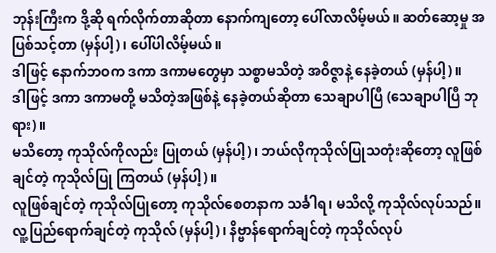ဘုန်းကြီးက ဒို့ဆို ရက်လိုက်တာဆိုတာ နောက်ကျတော့ ပေါ်လာလိမ့်မယ်။ ဆတ်ဆော့မှု အပြစ်သင့်တာ (မှန်ပါ့)၊ ပေါ်ပါလိမ့်မယ်။
ဒါဖြင့် နောက်ဘဝက ဒကာ ဒကာမတွေမှာ သစ္စာမသိတဲ့ အဝိဇ္ဇာနဲ့ နေခဲ့တယ် (မှန်ပါ့)။
ဒါဖြင့် ဒကာ ဒကာမတို့ မသိတဲ့အဖြစ်နဲ့ နေခဲ့တယ်ဆိုတာ သေချာပါပြီ (သေချာပါပြီ ဘုရား)။
မသိတော့ ကုသိုလ်ကိုလည်း ပြုတယ် (မှန်ပါ့)၊ ဘယ်လိုကုသိုလ်ပြုသတုံးဆိုတော့ လူဖြစ်ချင်တဲ့ ကုသိုလ်ပြု ကြတယ် (မှန်ပါ့)။
လူဖြစ်ချင်တဲ့ ကုသိုလ်ပြုတော့ ကုသိုလ်စေတနာက သင်္ခါရ၊ မသိလို့ ကုသိုလ်လုပ်သည်။ လူ့ပြည်ရောက်ချင်တဲ့ ကုသိုလ် (မှန်ပါ့)၊ နိဗ္ဗာန်ရောက်ချင်တဲ့ ကုသိုလ်လုပ်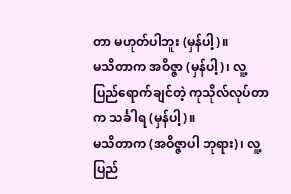တာ မဟုတ်ပါဘူး (မှန်ပါ့)။
မသိတာက အဝိဇ္ဇာ (မှန်ပါ့)၊ လူ့ပြည်ရောက်ချင်တဲ့ ကုသိုလ်လုပ်တာက သင်္ခါရ (မှန်ပါ့)။
မသိတာက (အဝိဇ္ဇာပါ ဘုရား)၊ လူ့ပြည်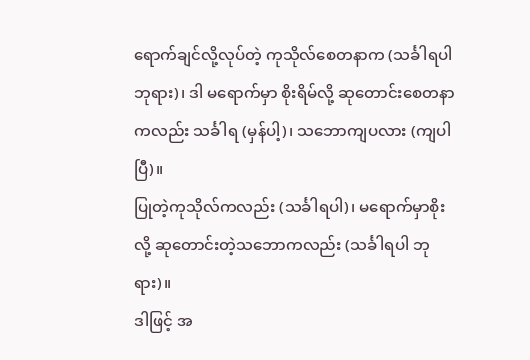ရောက်ချင်လို့လုပ်တဲ့ ကုသိုလ်စေတနာက (သင်္ခါရပါ ဘုရား)၊ ဒါ မရောက်မှာ စိုးရိမ်လို့ ဆုတောင်းစေတနာကလည်း သင်္ခါရ (မှန်ပါ့)၊ သဘောကျပလား (ကျပါပြီ)။
ပြုတဲ့ကုသိုလ်ကလည်း (သင်္ခါရပါ)၊ မရောက်မှာစိုးလို့ ဆုတောင်းတဲ့သဘောကလည်း (သင်္ခါရပါ ဘုရား)။
ဒါဖြင့် အ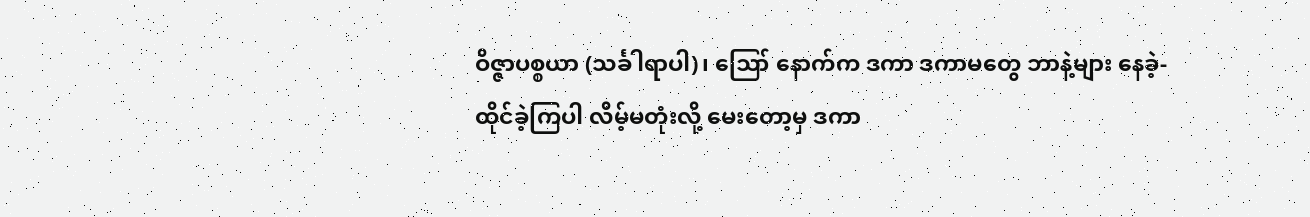ဝိဇ္ဇာပစ္စယာ (သင်္ခါရာပါ)၊ ဪ နောက်က ဒကာ ဒကာမတွေ ဘာနဲ့များ နေခဲ့-ထိုင်ခဲ့ကြပါ လိမ့်မတုံးလို့ မေးတော့မှ ဒကာ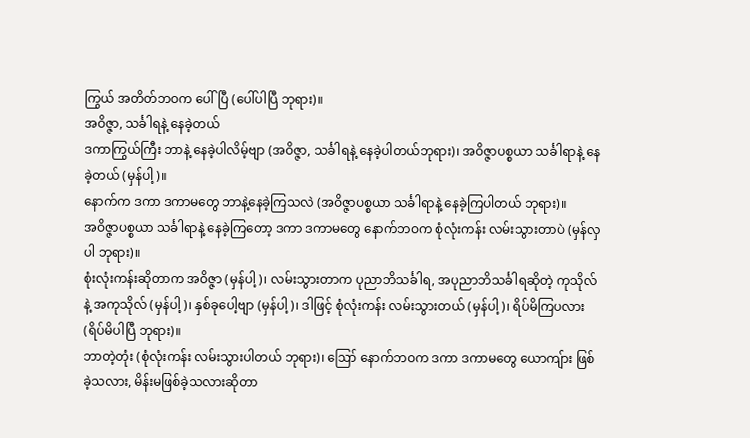ကြွယ် အတိတ်ဘဝက ပေါ်ပြီ (ပေါ်ပါပြီ ဘုရား)။
အဝိဇ္ဇာ, သင်္ခါရနဲ့ နေခဲ့တယ်
ဒကာကြွယ်ကြီး ဘာနဲ့ နေခဲ့ပါလိမ့်ဗျာ (အဝိဇ္ဇာ, သင်္ခါရနဲ့ နေခဲ့ပါတယ်ဘုရား)၊ အဝိဇ္ဇာပစ္စယာ သင်္ခါရာနဲ့ နေခဲ့တယ် (မှန်ပါ့)။
နောက်က ဒကာ ဒကာမတွေ ဘာနဲ့နေခဲ့ကြသလဲ (အဝိဇ္ဇာပစ္စယာ သင်္ခါရာနဲ့ နေခဲ့ကြပါတယ် ဘုရား)။
အဝိဇ္ဇာပစ္စယာ သင်္ခါရာနဲ့ နေခဲ့ကြတော့ ဒကာ ဒကာမတွေ နောက်ဘဝက စုံလုံးကန်း လမ်းသွားတာပဲ (မှန်လှပါ ဘုရား)။
စုံးလုံးကန်းဆိုတာက အဝိဇ္ဇာ (မှန်ပါ့)၊ လမ်းသွားတာက ပုညာဘိသင်္ခါရ, အပုညာဘိသင်္ခါရဆိုတဲ့ ကုသိုလ်နဲ့ အကုသိုလ် (မှန်ပါ့)၊ နှစ်ခုပေါ့ဗျာ (မှန်ပါ့)၊ ဒါဖြင့် စုံလုံးကန်း လမ်းသွားတယ် (မှန်ပါ့)၊ ရိပ်မိကြပလား (ရိပ်မိပါပြီ ဘုရား)။
ဘာတဲ့တုံး (စုံလုံးကန်း လမ်းသွားပါတယ် ဘုရား)၊ ဪ နောက်ဘဝက ဒကာ ဒကာမတွေ ယောကျ်ား ဖြစ်ခဲ့သလား, မိန်းမဖြစ်ခဲ့သလားဆိုတာ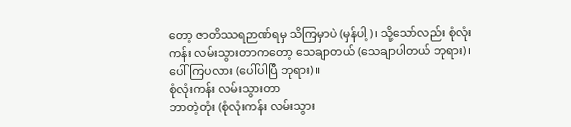တော့ ဇာတိဿရဉာဏ်ရမှ သိကြမှာပဲ (မှန်ပါ့)၊ သို့သော်လည်း စုံလုံးကန်း လမ်းသွားတာကတော့ သေချာတယ် (သေချာပါတယ် ဘုရား)၊ ပေါ်ကြပလား (ပေါ်ပါပြီ ဘုရား)။
စုံလုံးကန်း လမ်းသွားတာ
ဘာတဲ့တုံး (စုံလုံးကန်း လမ်းသွား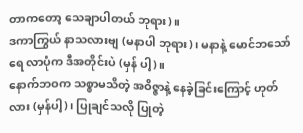တာကတော့ သေချာပါတယ် ဘုရား)။
ဒကာကြွယ် နာသလားဗျ (မနာပါ ဘုရား)၊ မနာနဲ့ မောင်ဘသော်ရေ လာပုံက ဒီအတိုင်းပဲ (မှန် ပါ့)။
နောက်ဘဝက သစ္စာမသိတဲ့ အဝိဇ္ဇာနဲ့ နေခဲ့ခြင်းကြောင့် ဟုတ်လား (မှန်ပါ့)၊ ပြုချင်သလို ပြုတဲ့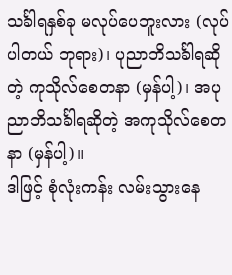သင်္ခါရနှစ်ခု မလုပ်ပေဘူးလား (လုပ်ပါတယ် ဘုရား)၊ ပုညာဘိသင်္ခါရဆိုတဲ့ ကုသိုလ်စေတနာ (မှန်ပါ့)၊ အပုညာဘိသင်္ခါရဆိုတဲ့ အကုသိုလ်စေတနာ (မှန်ပါ့)။
ဒါဖြင့် စုံလုံးကန်း လမ်းသွားနေ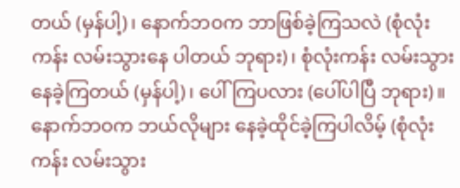တယ် (မှန်ပါ့)၊ နောက်ဘဝက ဘာဖြစ်ခဲ့ကြသလဲ (စုံလုံးကန်း လမ်းသွားနေ ပါတယ် ဘုရား)၊ စုံလုံးကန်း လမ်းသွားနေခဲ့ကြတယ် (မှန်ပါ့)၊ ပေါ်ကြပလား (ပေါ်ပါပြီ ဘုရား)။
နောက်ဘဝက ဘယ်လိုများ နေခဲ့ထိုင်ခဲ့ကြပါလိမ့် (စုံလုံးကန်း လမ်းသွား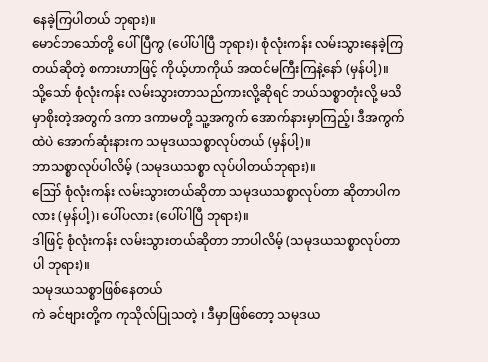နေခဲ့ကြပါတယ် ဘုရား)။
မောင်ဘသော်တို့ ပေါ်ပြီကွ (ပေါ်ပါပြီ ဘုရား)၊ စုံလုံးကန်း လမ်းသွားနေခဲ့ကြတယ်ဆိုတဲ့ စကားဟာဖြင့် ကိုယ့်ဟာကိုယ် အထင်မကြီးကြနဲ့နော် (မှန်ပါ့)။
သို့သော် စုံလုံးကန်း လမ်းသွားတာသည်ကားလို့ဆိုရင် ဘယ်သစ္စာတုံးလို့ မသိမှာစိုးတဲ့အတွက် ဒကာ ဒကာမတို့ သူ့အကွက် အောက်နားမှာကြည့်၊ ဒီအကွက်ထဲပဲ အောက်ဆုံးနားက သမုဒယသစ္စာလုပ်တယ် (မှန်ပါ့)။
ဘာသစ္စာလုပ်ပါလိမ့် (သမုဒယသစ္စာ လုပ်ပါတယ်ဘုရား)။
ဪ စုံလုံးကန်း လမ်းသွားတယ်ဆိုတာ သမုဒယသစ္စာလုပ်တာ ဆိုတာပါကလား (မှန်ပါ့)၊ ပေါ်ပလား (ပေါ်ပါပြီ ဘုရား)။
ဒါဖြင့် စုံလုံးကန်း လမ်းသွားတယ်ဆိုတာ ဘာပါလိမ့် (သမုဒယသစ္စာလုပ်တာပါ ဘုရား)။
သမုဒယသစ္စာဖြစ်နေတယ်
ကဲ ခင်ဗျားတို့က ကုသိုလ်ပြုသတဲ့ ၊ ဒီမှာဖြစ်တော့ သမုဒယ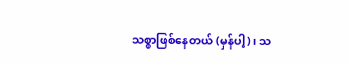သစ္စာဖြစ်နေတယ် (မှန်ပါ့)၊ သ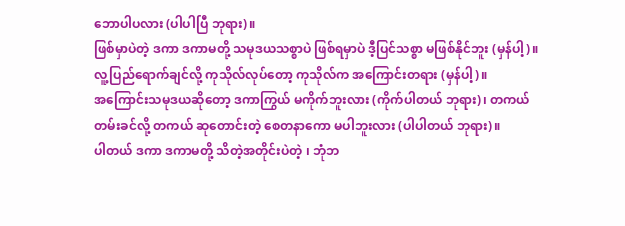ဘောပါပလား (ပါပါပြီ ဘုရား)။
ဖြစ်မှာပဲတဲ့ ဒကာ ဒကာမတို့ သမုဒယသစ္စာပဲ ဖြစ်ရမှာပဲ ဒီ့ပြင်သစ္စာ မဖြစ်နိုင်ဘူး (မှန်ပါ့)။
လူ့ပြည်ရောက်ချင်လို့ ကုသိုလ်လုပ်တော့ ကုသိုလ်က အကြောင်းတရား (မှန်ပါ့)။
အကြောင်းသမုဒယဆိုတော့ ဒကာကြွယ် မကိုက်ဘူးလား (ကိုက်ပါတယ် ဘုရား)၊ တကယ်တမ်းခင်လို့ တကယ် ဆုတောင်းတဲ့ စေတနာကော မပါဘူးလား (ပါပါတယ် ဘုရား)။
ပါတယ် ဒကာ ဒကာမတို့ သိတဲ့အတိုင်းပဲတဲ့ ၊ ဘုံဘ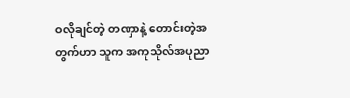ဝလိုချင်တဲ့ တဏှာနဲ့ တောင်းတဲ့အတွက်ဟာ သူက အကုသိုလ်အပုညာ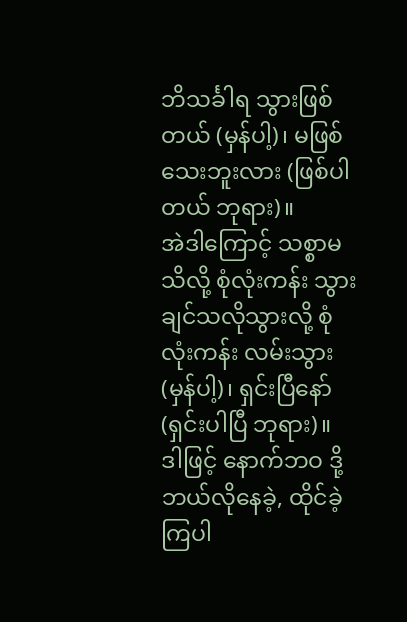ဘိသင်္ခါရ သွားဖြစ်တယ် (မှန်ပါ့)၊ မဖြစ်သေးဘူးလား (ဖြစ်ပါတယ် ဘုရား)။
အဲဒါကြောင့် သစ္စာမသိလို့ စုံလုံးကန်း သွားချင်သလိုသွားလို့ စုံလုံးကန်း လမ်းသွား (မှန်ပါ့)၊ ရှင်းပြီနော် (ရှင်းပါပြီ ဘုရား)။
ဒါဖြင့် နောက်ဘဝ ဒို့ ဘယ်လိုနေခဲ့, ထိုင်ခဲ့ကြပါ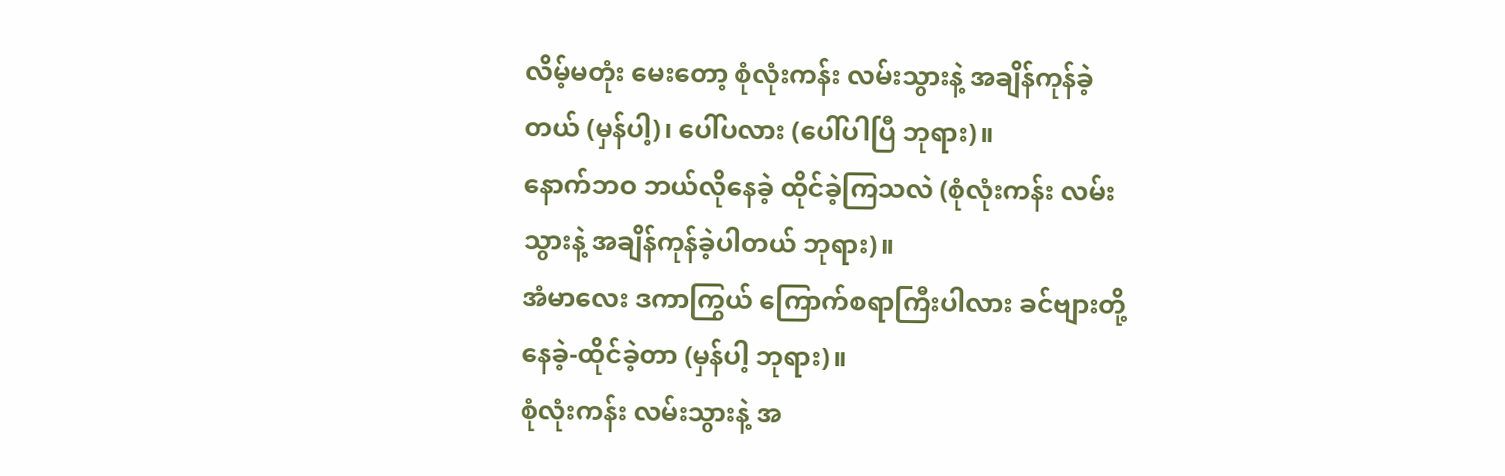လိမ့်မတုံး မေးတော့ စုံလုံးကန်း လမ်းသွားနဲ့ အချိန်ကုန်ခဲ့ တယ် (မှန်ပါ့)၊ ပေါ်ပလား (ပေါ်ပါပြီ ဘုရား)။
နောက်ဘဝ ဘယ်လိုနေခဲ့ ထိုင်ခဲ့ကြသလဲ (စုံလုံးကန်း လမ်းသွားနဲ့ အချိန်ကုန်ခဲ့ပါတယ် ဘုရား)။
အံမာလေး ဒကာကြွယ် ကြောက်စရာကြီးပါလား ခင်ဗျားတို့ နေခဲ့-ထိုင်ခဲ့တာ (မှန်ပါ့ ဘုရား)။
စုံလုံးကန်း လမ်းသွားနဲ့ အ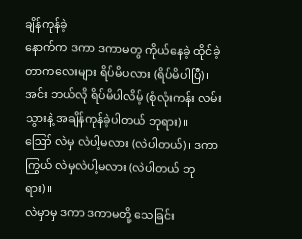ချိန်ကုန်ခဲ့
နောက်က ဒကာ ဒကာမတွ ကိုယ်နေခဲ့ ထိုင်ခဲ့တာကလေးများ ရိပ်မိပလား (ရိပ်မိပါပြီ)၊ အင်း ဘယ်လို ရိပ်မိပါလိမ့် (စုံလုံးကန်း လမ်းသွားနဲ့ အချိန်ကုန်ခဲ့ပါတယ် ဘုရား)။
ဪ လဲမှ လဲပါ့မလား (လဲပါတယ်)၊ ဒကာကြွယ် လဲမှလဲပါ့မလား (လဲပါတယ် ဘုရား)။
လဲမှာမှ ဒကာ ဒကာမတို့ သေခြင်း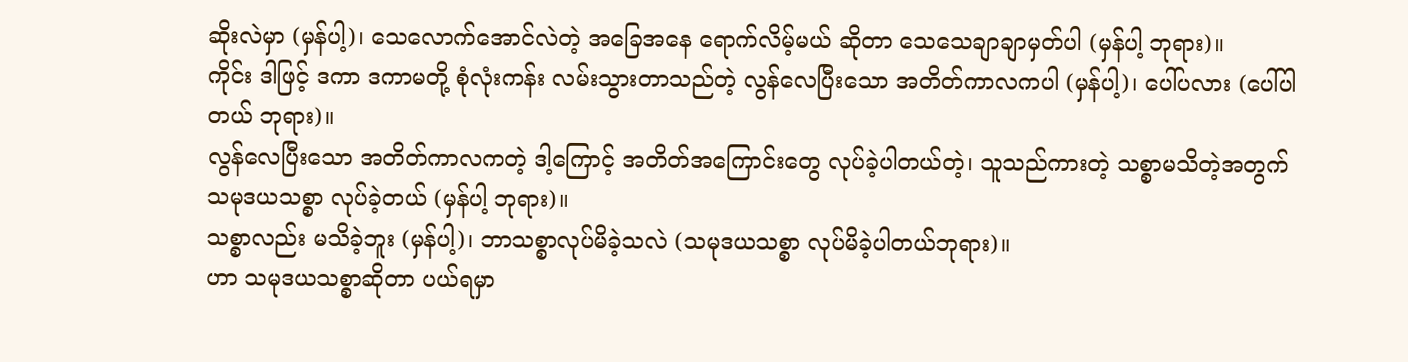ဆိုးလဲမှာ (မှန်ပါ့)၊ သေလောက်အောင်လဲတဲ့ အခြေအနေ ရောက်လိမ့်မယ် ဆိုတာ သေသေချာချာမှတ်ပါ (မှန်ပါ့ ဘုရား)။
ကိုင်း ဒါဖြင့် ဒကာ ဒကာမတို့ စုံလုံးကန်း လမ်းသွားတာသည်တဲ့ လွန်လေပြီးသော အတိတ်ကာလကပါ (မှန်ပါ့)၊ ပေါ်ပလား (ပေါ်ပါတယ် ဘုရား)။
လွန်လေပြီးသော အတိတ်ကာလကတဲ့ ဒါ့ကြောင့် အတိတ်အကြောင်းတွေ လုပ်ခဲ့ပါတယ်တဲ့၊ သူသည်ကားတဲ့ သစ္စာမသိတဲ့အတွက် သမုဒယသစ္စာ လုပ်ခဲ့တယ် (မှန်ပါ့ ဘုရား)။
သစ္စာလည်း မသိခဲ့ဘူး (မှန်ပါ့)၊ ဘာသစ္စာလုပ်မိခဲ့သလဲ (သမုဒယသစ္စာ လုပ်မိခဲ့ပါတယ်ဘုရား)။
ဟာ သမုဒယသစ္စာဆိုတာ ပယ်ရမှာ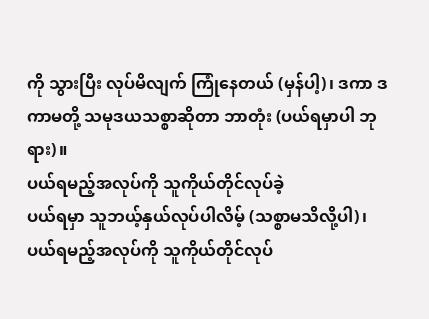ကို သွားပြီး လုပ်မိလျက် ကြုံနေတယ် (မှန်ပါ့)၊ ဒကာ ဒကာမတို့ သမုဒယသစ္စာဆိုတာ ဘာတုံး (ပယ်ရမှာပါ ဘုရား)။
ပယ်ရမည့်အလုပ်ကို သူကိုယ်တိုင်လုပ်ခဲ့
ပယ်ရမှာ သူဘယ့်နှယ်လုပ်ပါလိမ့် (သစ္စာမသိလို့ပါ)၊ ပယ်ရမည့်အလုပ်ကို သူကိုယ်တိုင်လုပ်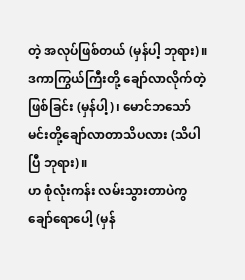တဲ့ အလုပ်ဖြစ်တယ် (မှန်ပါ့ ဘုရား)။
ဒကာကြွယ်ကြီးတို့ ချော်လာလိုက်တဲ့ဖြစ်ခြင်း (မှန်ပါ့)၊ မောင်ဘသော် မင်းတို့ချော်လာတာသိပလား (သိပါပြီ ဘုရား)။
ဟ စုံလုံးကန်း လမ်းသွားတာပဲကွ ချော်ရောပေါ့ (မှန်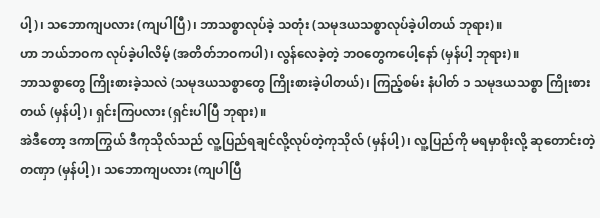ပါ့)၊ သဘောကျပလား (ကျပါပြီ)၊ ဘာသစ္စာလုပ်ခဲ့ သတုံး (သမုဒယသစ္စာလုပ်ခဲ့ပါတယ် ဘုရား)။
ဟာ ဘယ်ဘဝက လုပ်ခဲ့ပါလိမ့် (အတိတ်ဘဝကပါ)၊ လွန်လေခဲ့တဲ့ ဘဝတွေကပေါ့နော် (မှန်ပါ့ ဘုရား)။
ဘာသစ္စာတွေ ကြိုးစားခဲ့သလဲ (သမုဒယသစ္စာတွေ ကြိုးစားခဲ့ပါတယ်)၊ ကြည့်စမ်း နံပါတ် ၁ သမုဒယသစ္စာ ကြိုးစားတယ် (မှန်ပါ့)၊ ရှင်းကြပလား (ရှင်းပါပြီ ဘုရား)။
အဲဒီတော့ ဒကာကြွယ် ဒီကုသိုလ်သည် လူ့ပြည်ရချင်လို့လုပ်တဲ့ကုသိုလ် (မှန်ပါ့)၊ လူ့ပြည်ကို မရမှာစိုးလို့ ဆုတောင်းတဲ့တဏှာ (မှန်ပါ့)၊ သဘောကျပလား (ကျပါပြီ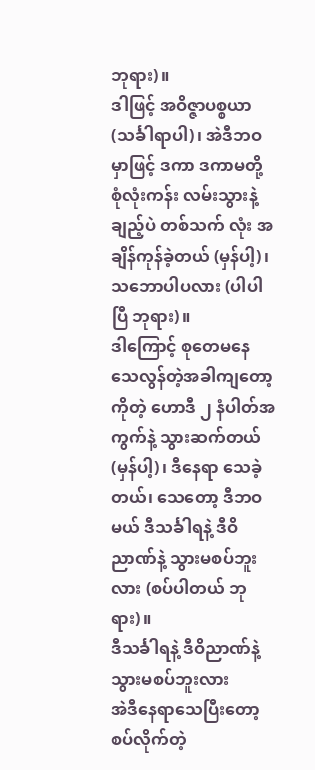ဘုရား)။
ဒါဖြင့် အဝိဇ္ဇာပစ္စယာ (သင်္ခါရာပါ)၊ အဲဒီဘဝမှာဖြင့် ဒကာ ဒကာမတို့ စုံလုံးကန်း လမ်းသွားနဲ့ချည့်ပဲ တစ်သက် လုံး အချိန်ကုန်ခဲ့တယ် (မှန်ပါ့)၊ သဘောပါပလား (ပါပါပြီ ဘုရား)။
ဒါကြောင့် စုတေမနေ သေလွန်တဲ့အခါကျတော့ကိုတဲ့ ဟောဒီ ၂ နံပါတ်အကွက်နဲ့ သွားဆက်တယ် (မှန်ပါ့)၊ ဒီနေရာ သေခဲ့တယ်၊ သေတော့ ဒီဘဝမယ် ဒီသင်္ခါရနဲ့ ဒီဝိညာဏ်နဲ့ သွားမစပ်ဘူးလား (စပ်ပါတယ် ဘုရား)။
ဒီသင်္ခါရနဲ့ ဒီဝိညာဏ်နဲ့ သွားမစပ်ဘူးလား
အဲဒီနေရာသေပြီးတော့ စပ်လိုက်တဲ့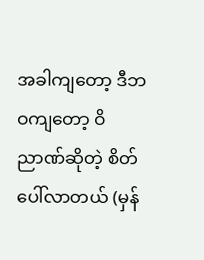အခါကျတော့ ဒီဘဝကျတော့ ဝိညာဏ်ဆိုတဲ့ စိတ်ပေါ်လာတယ် (မှန်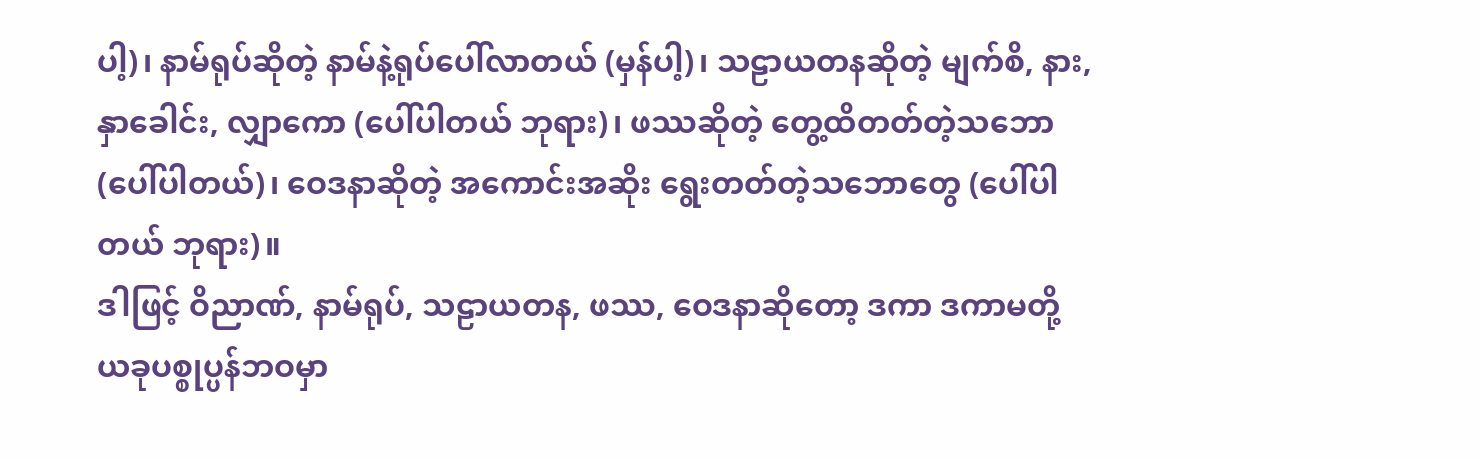ပါ့)၊ နာမ်ရုပ်ဆိုတဲ့ နာမ်နဲ့ရုပ်ပေါ်လာတယ် (မှန်ပါ့)၊ သဠာယတနဆိုတဲ့ မျက်စိ, နား, နှာခေါင်း, လျှာကော (ပေါ်ပါတယ် ဘုရား)၊ ဖဿဆိုတဲ့ တွေ့ထိတတ်တဲ့သဘော (ပေါ်ပါတယ်)၊ ဝေဒနာဆိုတဲ့ အကောင်းအဆိုး ရွေးတတ်တဲ့သဘောတွေ (ပေါ်ပါတယ် ဘုရား)။
ဒါဖြင့် ဝိညာဏ်, နာမ်ရုပ်, သဠာယတန, ဖဿ, ဝေဒနာဆိုတော့ ဒကာ ဒကာမတို့ ယခုပစ္စုပ္ပန်ဘဝမှာ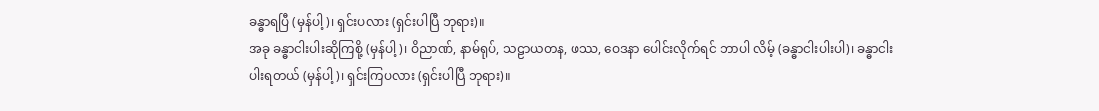ခန္ဓာရပြီ (မှန်ပါ့)၊ ရှင်းပလား (ရှင်းပါပြီ ဘုရား)။
အခု ခန္ဓာငါးပါးဆိုကြစို့ (မှန်ပါ့)၊ ဝိညာဏ်, နာမ်ရုပ်, သဠာယတန, ဖဿ, ဝေဒနာ ပေါင်းလိုက်ရင် ဘာပါ လိမ့် (ခန္ဓာငါးပါးပါ)၊ ခန္ဓာငါးပါးရတယ် (မှန်ပါ့)၊ ရှင်းကြပလား (ရှင်းပါပြီ ဘုရား)။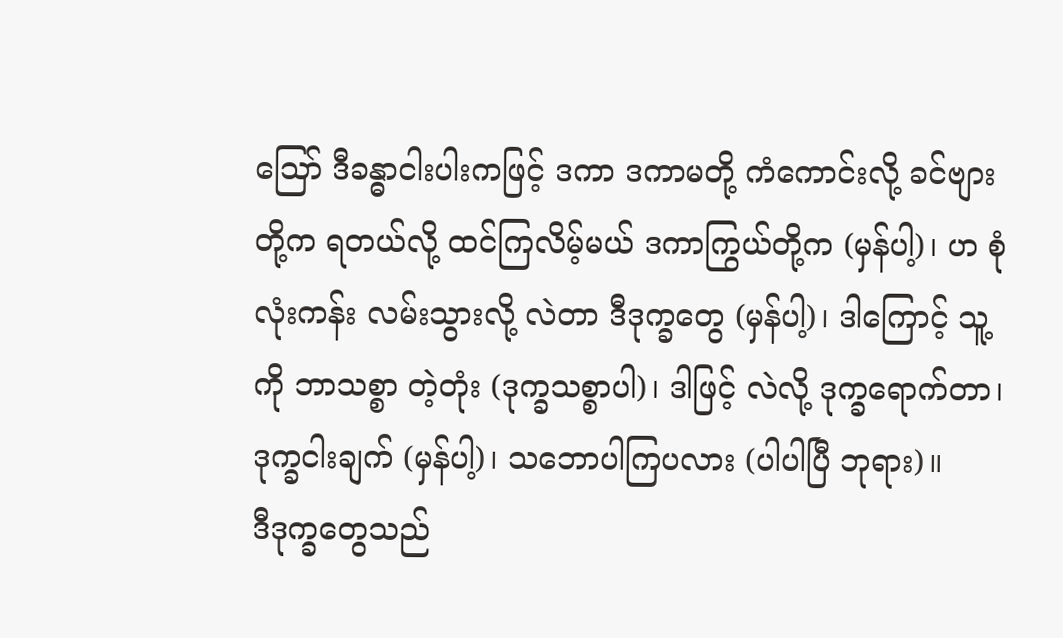ဪ ဒီခန္ဓာငါးပါးကဖြင့် ဒကာ ဒကာမတို့ ကံကောင်းလို့ ခင်ဗျားတို့က ရတယ်လို့ ထင်ကြလိမ့်မယ် ဒကာကြွယ်တို့က (မှန်ပါ့)၊ ဟ စုံလုံးကန်း လမ်းသွားလို့ လဲတာ ဒီဒုက္ခတွေ (မှန်ပါ့)၊ ဒါကြောင့် သူ့ကို ဘာသစ္စာ တဲ့တုံး (ဒုက္ခသစ္စာပါ)၊ ဒါဖြင့် လဲလို့ ဒုက္ခရောက်တာ၊ ဒုက္ခငါးချက် (မှန်ပါ့)၊ သဘောပါကြပလား (ပါပါပြီ ဘုရား)။
ဒီဒုက္ခတွေသည်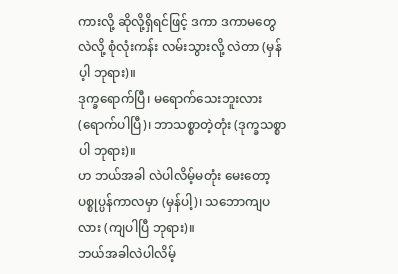ကားလို့ ဆိုလို့ရှိရင်ဖြင့် ဒကာ ဒကာမတွေ လဲလို့ စုံလုံးကန်း လမ်းသွားလို့ လဲတာ (မှန်ပ့ါ ဘုရား)။
ဒုက္ခရောက်ပြီ၊ မရောက်သေးဘူးလား (ရောက်ပါပြီ)၊ ဘာသစ္စာတဲ့တုံး (ဒုက္ခသစ္စာပါ ဘုရား)။
ဟ ဘယ်အခါ လဲပါလိမ့်မတုံး မေးတော့ ပစ္စုပ္ပန်ကာလမှာ (မှန်ပါ့)၊ သဘောကျပလား (ကျပါပြီ ဘုရား)။
ဘယ်အခါလဲပါလိမ့်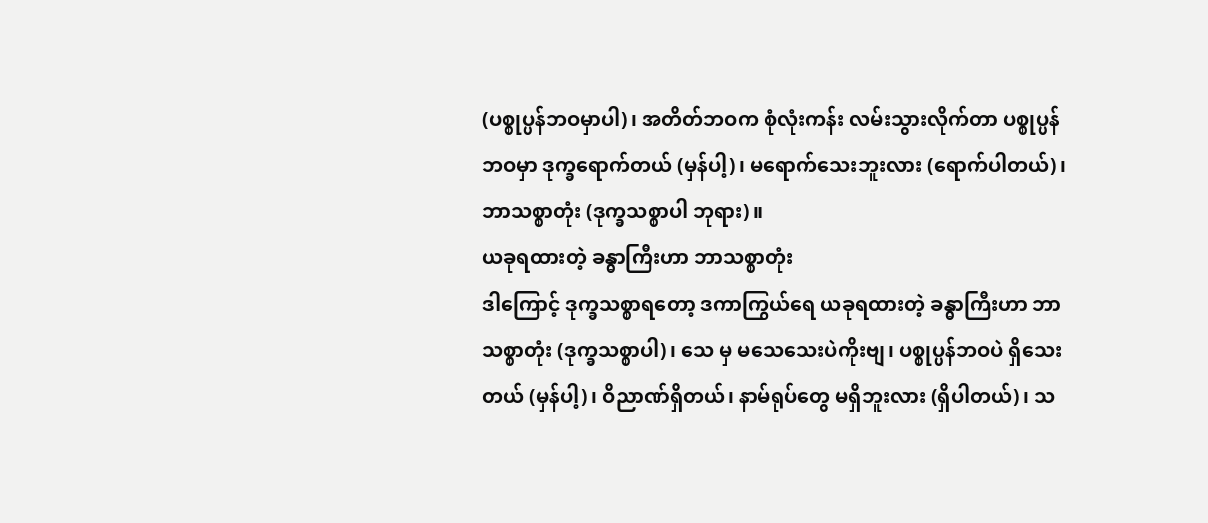(ပစ္စုပ္ပန်ဘဝမှာပါ)၊ အတိတ်ဘဝက စုံလုံးကန်း လမ်းသွားလိုက်တာ ပစ္စုပ္ပန်ဘဝမှာ ဒုက္ခရောက်တယ် (မှန်ပါ့)၊ မရောက်သေးဘူးလား (ရောက်ပါတယ်)၊ ဘာသစ္စာတုံး (ဒုက္ခသစ္စာပါ ဘုရား)။
ယခုရထားတဲ့ ခန္ဓာကြီးဟာ ဘာသစ္စာတုံး
ဒါကြောင့် ဒုက္ခသစ္စာရတော့ ဒကာကြွယ်ရေ ယခုရထားတဲ့ ခန္ဓာကြီးဟာ ဘာသစ္စာတုံး (ဒုက္ခသစ္စာပါ)၊ သေ မှ မသေသေးပဲကိုးဗျ၊ ပစ္စုပ္ပန်ဘဝပဲ ရှိသေးတယ် (မှန်ပါ့)၊ ဝိညာဏ်ရှိတယ်၊ နာမ်ရုပ်တွေ မရှိဘူးလား (ရှိပါတယ်)၊ သ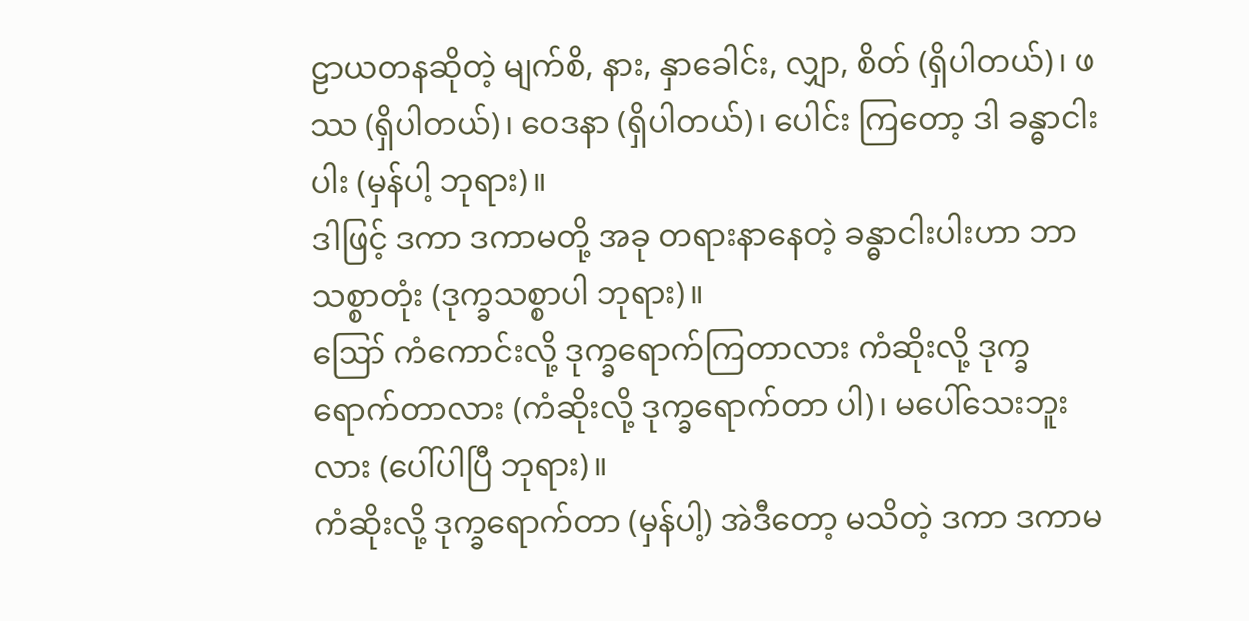ဠာယတနဆိုတဲ့ မျက်စိ, နား, နှာခေါင်း, လျှာ, စိတ် (ရှိပါတယ်)၊ ဖဿ (ရှိပါတယ်)၊ ဝေဒနာ (ရှိပါတယ်)၊ ပေါင်း ကြတော့ ဒါ ခန္ဓာငါးပါး (မှန်ပါ့ ဘုရား)။
ဒါဖြင့် ဒကာ ဒကာမတို့ အခု တရားနာနေတဲ့ ခန္ဓာငါးပါးဟာ ဘာသစ္စာတုံး (ဒုက္ခသစ္စာပါ ဘုရား)။
ဪ ကံကောင်းလို့ ဒုက္ခရောက်ကြတာလား ကံဆိုးလို့ ဒုက္ခရောက်တာလား (ကံဆိုးလို့ ဒုက္ခရောက်တာ ပါ)၊ မပေါ်သေးဘူးလား (ပေါ်ပါပြီ ဘုရား)။
ကံဆိုးလို့ ဒုက္ခရောက်တာ (မှန်ပါ့) အဲဒီတော့ မသိတဲ့ ဒကာ ဒကာမ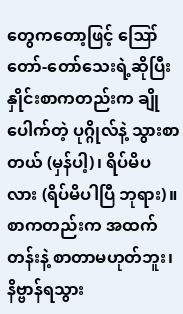တွေကတော့ဖြင့် ဪ တော်-တော်သေးရဲ့ဆိုပြီး နှိုင်းစာကတည်းက ချိုပေါက်တဲ့ ပုဂ္ဂိုလ်နဲ့ သွားစာတယ် (မှန်ပါ့)၊ ရိပ်မိပလား (ရိပ်မိပါပြီ ဘုရား)။
စာကတည်းက အထက်တန်းနဲ့ စာတာမဟုတ်ဘူး၊ နိဗ္ဗာန်ရသွား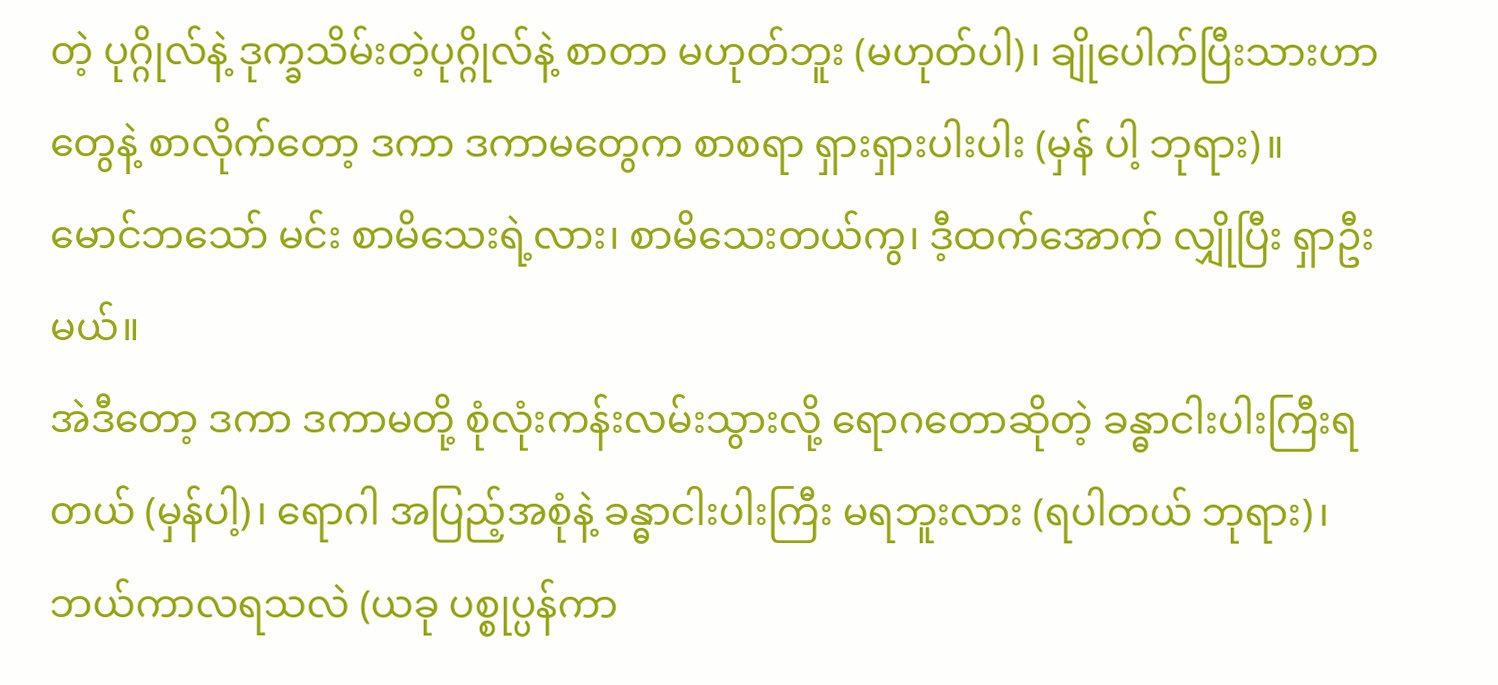တဲ့ ပုဂ္ဂိုလ်နဲ့ ဒုက္ခသိမ်းတဲ့ပုဂ္ဂိုလ်နဲ့ စာတာ မဟုတ်ဘူး (မဟုတ်ပါ)၊ ချိုပေါက်ပြီးသားဟာတွေနဲ့ စာလိုက်တော့ ဒကာ ဒကာမတွေက စာစရာ ရှားရှားပါးပါး (မှန် ပါ့ ဘုရား)။
မောင်ဘသော် မင်း စာမိသေးရဲ့လား၊ စာမိသေးတယ်ကွ၊ ဒီ့ထက်အောက် လျှိုပြီး ရှာဦးမယ်။
အဲဒီတော့ ဒကာ ဒကာမတို့ စုံလုံးကန်းလမ်းသွားလို့ ရောဂတောဆိုတဲ့ ခန္ဓာငါးပါးကြီးရတယ် (မှန်ပါ့)၊ ရောဂါ အပြည့်အစုံနဲ့ ခန္ဓာငါးပါးကြီး မရဘူးလား (ရပါတယ် ဘုရား)၊ ဘယ်ကာလရသလဲ (ယခု ပစ္စုပ္ပန်ကာ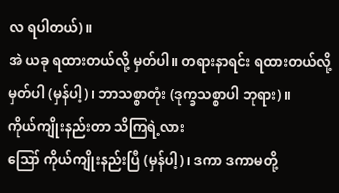လ ရပါတယ်)။
အဲ ယခု ရထားတယ်လို့ မှတ်ပါ။ တရားနာရင်း ရထားတယ်လို့ မှတ်ပါ (မှန်ပါ့)၊ ဘာသစ္စာတုံး (ဒုက္ခသစ္စာပါ ဘုရား)။
ကိုယ်ကျိုးနည်းတာ သိကြရဲ့လား
ဪ ကိုယ်ကျိုးနည်းပြီ (မှန်ပါ့)၊ ဒကာ ဒကာမတို့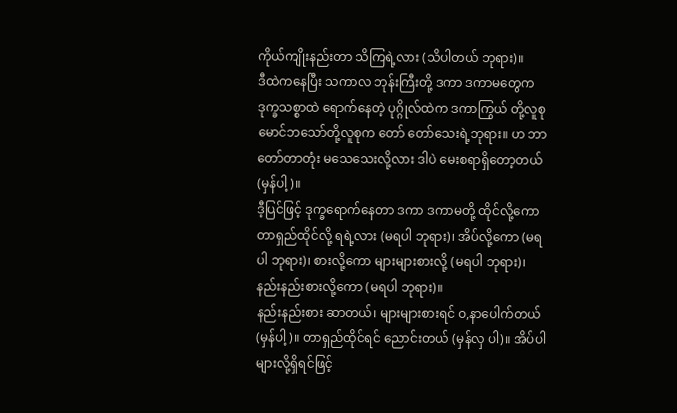ကိုယ်ကျိုးနည်းတာ သိကြရဲ့လား (သိပါတယ် ဘုရား)။
ဒီထဲကနေပြီး သကာလ ဘုန်းကြီးတို့ ဒကာ ဒကာမတွေက ဒုက္ခသစ္စာထဲ ရောက်နေတဲ့ ပုဂ္ဂိုလ်ထဲက ဒကာကြွယ် တို့လူစု မောင်ဘသော်တို့လူစုက တော် တော်သေးရဲ့ဘုရား။ ဟ ဘာတော်တာတုံး မသေသေးလို့လား ဒါပဲ မေးစရာရှိတော့တယ် (မှန်ပါ့)။
ဒီ့ပြင်ဖြင့် ဒုက္ခရောက်နေတာ ဒကာ ဒကာမတို့ ထိုင်လို့ကော တာရှည်ထိုင်လို့ ရရဲ့လား (မရပါ ဘုရား)၊ အိပ်လို့ကော (မရပါ ဘုရား)၊ စားလို့ကော များများစားလို့ (မရပါ ဘုရား)၊ နည်းနည်းစားလို့ကော (မရပါ ဘုရား)။
နည်းနည်းစား ဆာတယ်၊ များများစားရင် ဝ,နာပေါက်တယ် (မှန်ပါ့)။ တာရှည်ထိုင်ရင် ညောင်းတယ် (မှန်လှ ပါ)။ အိပ်ပါများလို့ရှိရင်ဖြင့်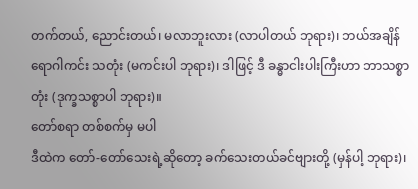တက်တယ်, ညောင်းတယ်၊ မလာဘူးလား (လာပါတယ် ဘုရား)၊ ဘယ်အချိန် ရောဂါကင်း သတုံး (မကင်းပါ ဘုရား)၊ ဒါဖြင့် ဒီ ခန္ဓာငါးပါးကြီးဟာ ဘာသစ္စာတုံး (ဒုက္ခသစ္စာပါ ဘုရား)။
တော်စရာ တစ်စက်မှ မပါ
ဒီထဲက တော်-တော်သေးရဲ့ဆိုတော့ ခက်သေးတယ်ခင်ဗျားတို့ (မှန်ပါ့ ဘုရား)၊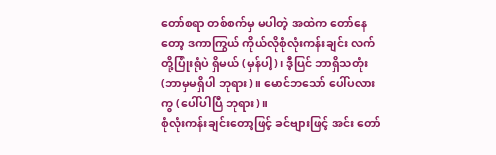တော်စရာ တစ်စက်မှ မပါတဲ့ အထဲက တော်နေတော့ ဒကာကြွယ် ကိုယ်လိုစုံလုံးကန်းချင်း လက်တို့ပြုံးရုံပဲ ရှိမယ် (မှန်ပါ့)၊ ဒီ့ပြင် ဘာရှိသတုံး (ဘာမှမရှိပါ ဘုရား)။ မောင်ဘသော် ပေါ်ပလားကွ (ပေါ်ပါပြီ ဘုရား)။
စုံလုံးကန်းချင်းတော့ဖြင့် ခင်ဗျားဖြင့် အင်း တော်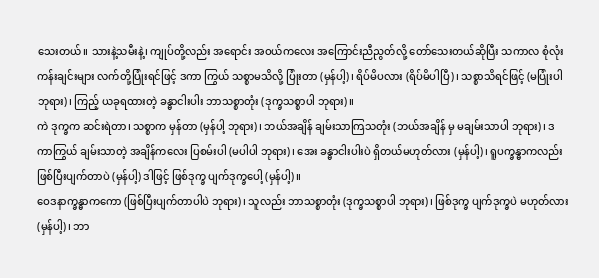သေးတယ်။ သားနဲ့သမီးနဲ့၊ ကျုပ်တို့လည်း အရောင်း အဝယ်ကလေး အကြောင်းညီညွတ်လို့ တော်သေးတယ်ဆိုပြီး သကာလ စုံလုံးကန်းချင်းများ လက်တို့ပြုံးရင်ဖြင့် ဒကာ ကြွယ် သစ္စာမသိလို့ ပြုံးတာ (မှန်ပါ့)၊ ရိပ်မိပလား (ရိပ်မိပါပြီ)၊ သစ္စာသိရင်ဖြင့် (မပြုံးပါ ဘုရား)၊ ကြည့် ယခုရထားတဲ့ ခန္ဓာငါးပါး ဘာသစ္စာတုံး (ဒုက္ခသစ္စာပါ ဘုရား)။
ကဲ ဒုက္ခက ဆင်းရဲတာ၊ သစ္စာက မှန်တာ (မှန်ပါ့ ဘုရား)၊ ဘယ်အချိန် ချမ်းသာကြသတုံး (ဘယ်အချိန် မှ မချမ်းသာပါ ဘုရား)၊ ဒကာကြွယ် ချမ်းသာတဲ့ အချိန်ကလေး ပြစမ်းပါ (မပါပါ ဘုရား)၊ အေး ခန္ဓာငါးပါးပဲ ရှိတယ်မဟုတ်လား (မှန်ပါ့)၊ ရူပက္ခန္ဓာကလည်း ဖြစ်ပြီးပျက်တာပဲ (မှန်ပါ့) ဒါဖြင့် ဖြစ်ဒုက္ခ ပျက်ဒုက္ခပေါ့ (မှန်ပါ့)။
ဝေဒနာက္ခန္ဓာကကော (ဖြစ်ပြီးပျက်တာပါပဲ ဘုရား)၊ သူလည်း ဘာသစ္စာတုံး (ဒုက္ခသစ္စာပါ ဘုရား)၊ ဖြစ်ဒုက္ခ ပျက်ဒုက္ခပဲ မဟုတ်လား (မှန်ပါ့)၊ ဘာ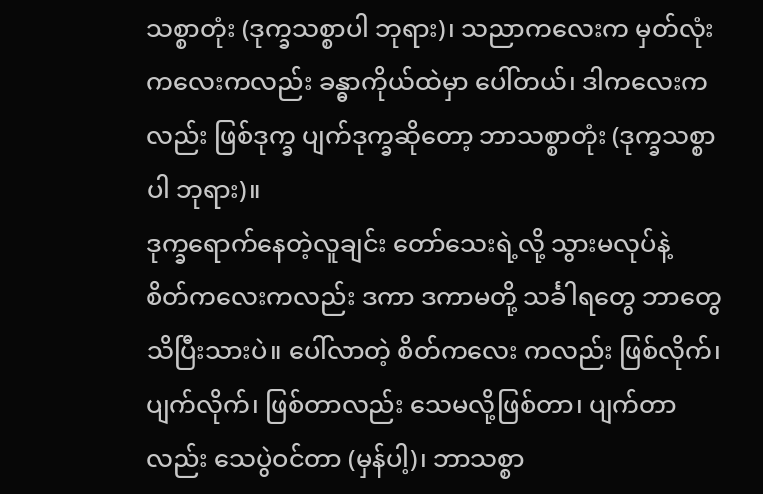သစ္စာတုံး (ဒုက္ခသစ္စာပါ ဘုရား)၊ သညာကလေးက မှတ်လုံးကလေးကလည်း ခန္ဓာကိုယ်ထဲမှာ ပေါ်တယ်၊ ဒါကလေးကလည်း ဖြစ်ဒုက္ခ ပျက်ဒုက္ခဆိုတော့ ဘာသစ္စာတုံး (ဒုက္ခသစ္စာပါ ဘုရား)။
ဒုက္ခရောက်နေတဲ့လူချင်း တော်သေးရဲ့လို့ သွားမလုပ်နဲ့
စိတ်ကလေးကလည်း ဒကာ ဒကာမတို့ သင်္ခါရတွေ ဘာတွေ သိပြီးသားပဲ။ ပေါ်လာတဲ့ စိတ်ကလေး ကလည်း ဖြစ်လိုက်၊ ပျက်လိုက်၊ ဖြစ်တာလည်း သေမလို့ဖြစ်တာ၊ ပျက်တာလည်း သေပွဲဝင်တာ (မှန်ပါ့)၊ ဘာသစ္စာ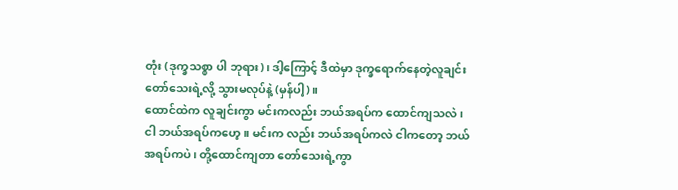တုံး (ဒုက္ခသစ္စာ ပါ ဘုရား)၊ ဒါ့ကြောင့် ဒီထဲမှာ ဒုက္ခရောက်နေတဲ့လူချင်း တော်သေးရဲ့လို့ သွားမလုပ်နဲ့ (မှန်ပါ့)။
ထောင်ထဲက လူချင်းကွာ မင်းကလည်း ဘယ်အရပ်က ထောင်ကျသလဲ၊ ငါ ဘယ်အရပ်ကဟေ့။ မင်းက လည်း ဘယ်အရပ်ကလဲ ငါကတော့ ဘယ်အရပ်ကပဲ၊ တို့ထောင်ကျတာ တော်သေးရဲ့ကွာ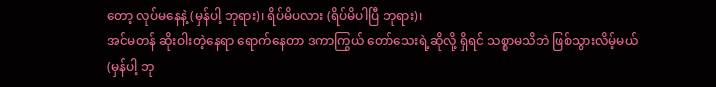တော့ လုပ်မနေနဲ့ (မှန်ပါ့ ဘုရား)၊ ရိပ်မိပလား (ရိပ်မိပါပြီ ဘုရား)၊
အင်မတန် ဆိုးဝါးတဲ့နေရာ ရောက်နေတာ ဒကာကြွယ် တော်သေးရဲ့ဆိုလို့ ရှိရင် သစ္စာမသိဘဲ ဖြစ်သွားလိမ့်မယ် (မှန်ပါ့ ဘု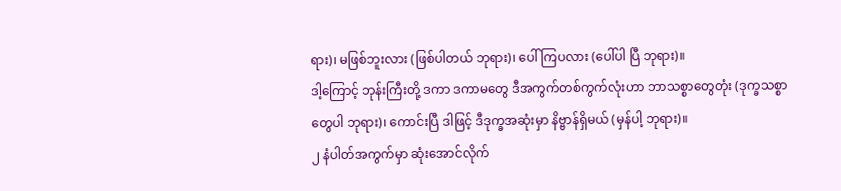ရား)၊ မဖြစ်ဘူးလား (ဖြစ်ပါတယ် ဘုရား)၊ ပေါ်ကြပလား (ပေါ်ပါ ပြီ ဘုရား)။
ဒါ့ကြောင့် ဘုန်းကြီးတို့ ဒကာ ဒကာမတွေ ဒီအကွက်တစ်ကွက်လုံးဟာ ဘာသစ္စာတွေတုံး (ဒုက္ခသစ္စာတွေပါ ဘုရား)၊ ကောင်းပြီ ဒါဖြင့် ဒီဒုက္ခအဆုံးမှာ နိဗ္ဗာန်ရှိမယ် (မှန်ပါ့ ဘုရား)။
၂ နံပါတ်အကွက်မှာ ဆုံးအောင်လိုက်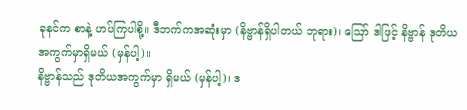ခုနင်က စာနဲ့ ဟပ်ကြပါစို့။ ဒီဘက်ကအဆုံးမှာ (နိဗ္ဗာန်ရှိပါတယ် ဘုရား)၊ ဪ ဒါဖြင့် နိဗ္ဗာန် ဒုတိယ အကွက်မှာရှိမယ် (မှန်ပါ့)။
နိဗ္ဗာန်သည် ဒုတိယအကွက်မှာ ရှိမယ် (မှန်ပါ့)၊ ဒ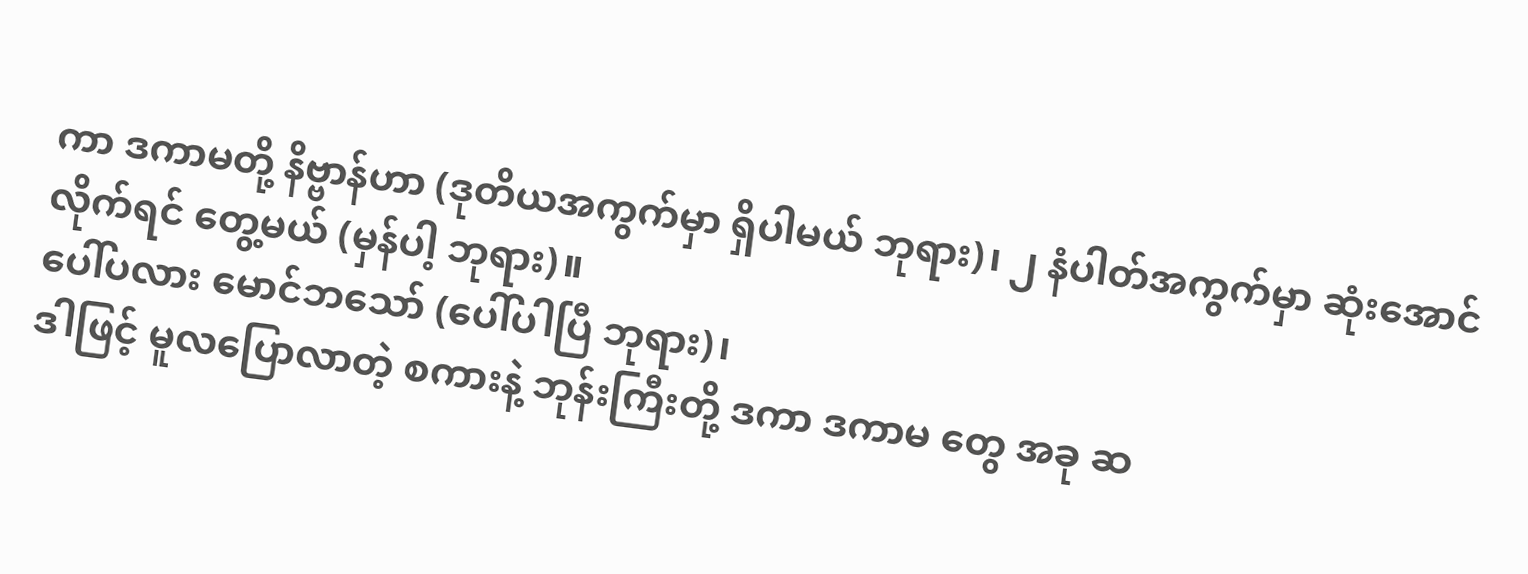ကာ ဒကာမတို့ နိဗ္ဗာန်ဟာ (ဒုတိယအကွက်မှာ ရှိပါမယ် ဘုရား)၊ ၂ နံပါတ်အကွက်မှာ ဆုံးအောင်လိုက်ရင် တွေ့မယ် (မှန်ပါ့ ဘုရား)။
ပေါ်ပလား မောင်ဘသော် (ပေါ်ပါပြီ ဘုရား)၊
ဒါဖြင့် မူလပြောလာတဲ့ စကားနဲ့ ဘုန်းကြီးတို့ ဒကာ ဒကာမ တွေ အခု ဆ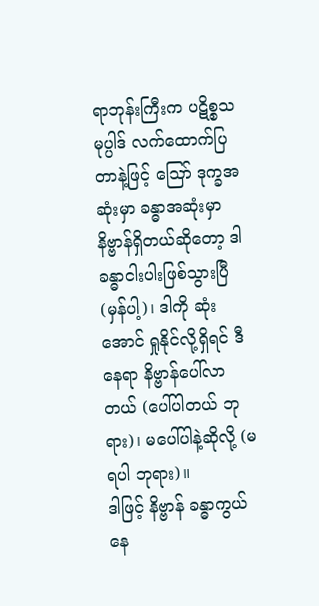ရာဘုန်းကြီးက ပဋိစ္စသမုပ္ပါဒ် လက်ထောက်ပြတာနဲ့ဖြင့် ဪ ဒုက္ခအဆုံးမှာ ခန္ဓာအဆုံးမှာ နိဗ္ဗာန်ရှိတယ်ဆိုတော့ ဒါ ခန္ဓာငါးပါးဖြစ်သွားပြီ (မှန်ပါ့)၊ ဒါကို ဆုံးအောင် ရှုနိုင်လို့ရှိရင် ဒီနေရာ နိဗ္ဗာန်ပေါ်လာ တယ် (ပေါ်ပါတယ် ဘုရား)၊ မပေါ်ပါနဲ့ဆိုလို့ (မရပါ ဘုရား)။
ဒါဖြင့် နိဗ္ဗာန် ခန္ဓာကွယ်နေ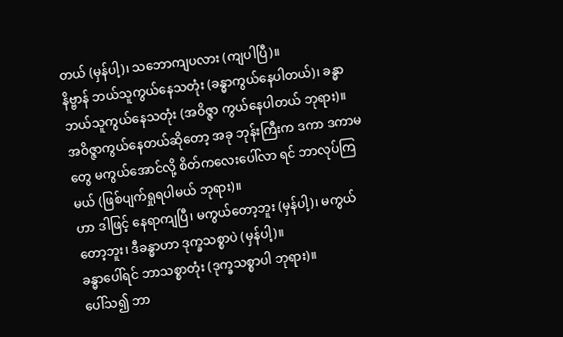တယ် (မှန်ပါ့)၊ သဘောကျပလား (ကျပါပြီ)။
နိဗ္ဗာန် ဘယ်သူကွယ်နေသတုံး (ခန္ဓာကွယ်နေပါတယ်)၊ ခန္ဓာ ဘယ်သူကွယ်နေသတုံး (အဝိဇ္ဇာ ကွယ်နေပါတယ် ဘုရား)။
အဝိဇ္ဇာကွယ်နေတယ်ဆိုတော့ အခု ဘုန်းကြီးက ဒကာ ဒကာမတွေ မကွယ်အောင်လို့ စိတ်ကလေးပေါ်လာ ရင် ဘာလုပ်ကြမယ် (ဖြစ်ပျက်ရှုရပါမယ် ဘုရား)။
ဟာ ဒါဖြင့် နေရာကျပြီ၊ မကွယ်တော့ဘူး (မှန်ပါ့)၊ မကွယ်တော့ဘူး၊ ဒီခန္ဓာဟာ ဒုက္ခသစ္စာပဲ (မှန်ပါ့)။
ခန္ဓာပေါ်ရင် ဘာသစ္စာတုံး (ဒုက္ခသစ္စာပါ ဘုရား)။
ပေါ်သ၍ ဘာ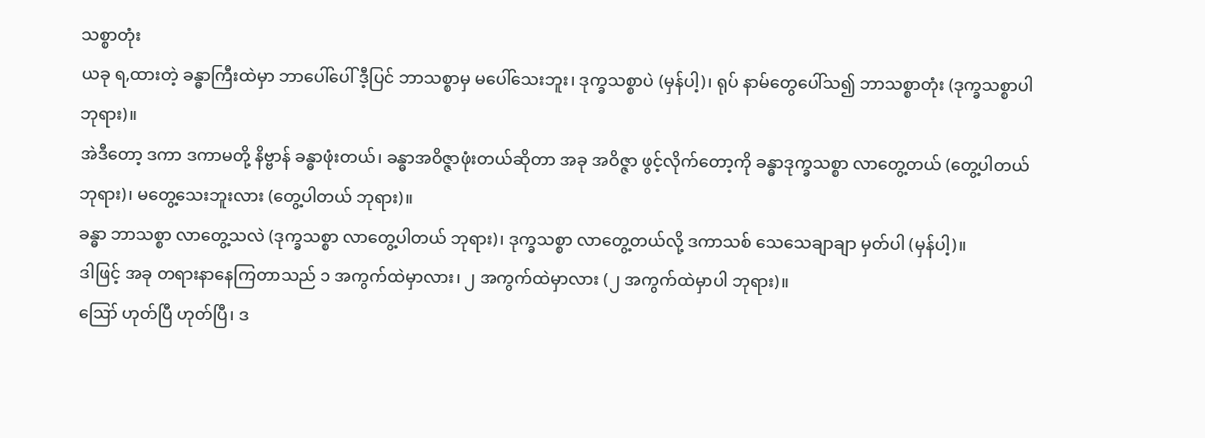သစ္စာတုံး
ယခု ရ,ထားတဲ့ ခန္ဓာကြီးထဲမှာ ဘာပေါ်ပေါ် ဒီ့ပြင် ဘာသစ္စာမှ မပေါ်သေးဘူး၊ ဒုက္ခသစ္စာပဲ (မှန်ပါ့)၊ ရုပ် နာမ်တွေပေါ်သ၍ ဘာသစ္စာတုံး (ဒုက္ခသစ္စာပါ ဘုရား)။
အဲဒီတော့ ဒကာ ဒကာမတို့ နိဗ္ဗာန် ခန္ဓာဖုံးတယ်၊ ခန္ဓာအဝိဇ္ဇာဖုံးတယ်ဆိုတာ အခု အဝိဇ္ဇာ ဖွင့်လိုက်တော့ကို ခန္ဓာဒုက္ခသစ္စာ လာတွေ့တယ် (တွေ့ပါတယ် ဘုရား)၊ မတွေ့သေးဘူးလား (တွေ့ပါတယ် ဘုရား)။
ခန္ဓာ ဘာသစ္စာ လာတွေ့သလဲ (ဒုက္ခသစ္စာ လာတွေ့ပါတယ် ဘုရား)၊ ဒုက္ခသစ္စာ လာတွေ့တယ်လို့ ဒကာသစ် သေသေချာချာ မှတ်ပါ (မှန်ပါ့)။
ဒါဖြင့် အခု တရားနာနေကြတာသည် ၁ အကွက်ထဲမှာလား၊ ၂ အကွက်ထဲမှာလား (၂ အကွက်ထဲမှာပါ ဘုရား)။
ဪ ဟုတ်ပြီ ဟုတ်ပြီ၊ ဒ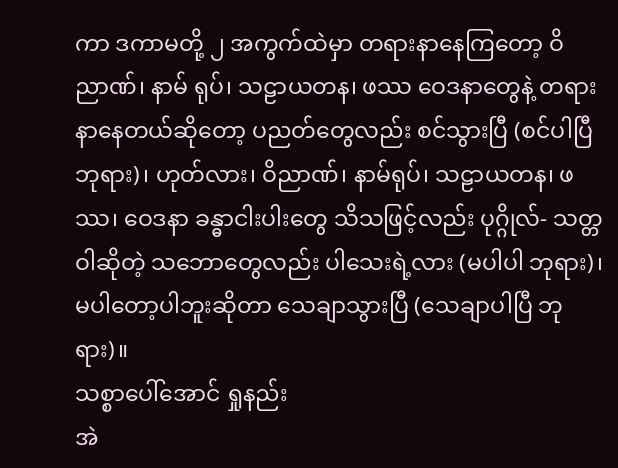ကာ ဒကာမတို့ ၂ အကွက်ထဲမှာ တရားနာနေကြတော့ ဝိညာဏ်၊ နာမ် ရုပ်၊ သဠာယတန၊ ဖဿ ဝေဒနာတွေနဲ့ တရားနာနေတယ်ဆိုတော့ ပညတ်တွေလည်း စင်သွားပြီ (စင်ပါပြီ ဘုရား)၊ ဟုတ်လား၊ ဝိညာဏ်၊ နာမ်ရုပ်၊ သဠာယတန၊ ဖဿ၊ ဝေဒနာ ခန္ဓာငါးပါးတွေ သိသဖြင့်လည်း ပုဂ္ဂိုလ်- သတ္တဝါဆိုတဲ့ သဘောတွေလည်း ပါသေးရဲ့လား (မပါပါ ဘုရား)၊ မပါတော့ပါဘူးဆိုတာ သေချာသွားပြီ (သေချာပါပြီ ဘုရား)။
သစ္စာပေါ်အောင် ရှုနည်း
အဲ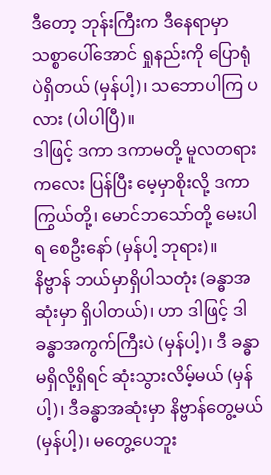ဒီတော့ ဘုန်းကြီးက ဒီနေရာမှာ သစ္စာပေါ်အောင် ရှုနည်းကို ပြောရုံပဲရှိတယ် (မှန်ပါ့)၊ သဘောပါကြ ပလား (ပါပါပြီ)။
ဒါဖြင့် ဒကာ ဒကာမတို့ မူလတရားကလေး ပြန်ပြီး မေ့မှာစိုးလို့ ဒကာကြွယ်တို့၊ မောင်ဘသော်တို့ မေးပါရ စေဦးနော် (မှန်ပါ့ ဘုရား)။
နိဗ္ဗာန် ဘယ်မှာရှိပါသတုံး (ခန္ဓာအဆုံးမှာ ရှိပါတယ်)၊ ဟာ ဒါဖြင့် ဒါ ခန္ဓာအကွက်ကြီးပဲ (မှန်ပါ့)၊ ဒီ ခန္ဓာမရှိလို့ရှိရင် ဆုံးသွားလိမ့်မယ် (မှန်ပါ့)၊ ဒီခန္ဓာအဆုံးမှာ နိဗ္ဗာန်တွေ့မယ် (မှန်ပါ့)၊ မတွေ့ပေဘူး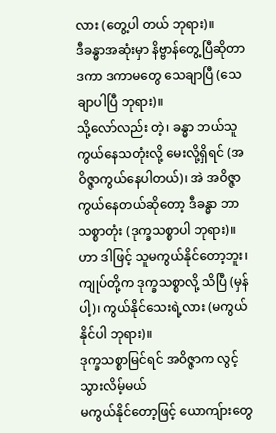လား (တွေ့ပါ တယ် ဘုရား)။
ဒီခန္ဓာအဆုံးမှာ နိဗ္ဗာန်တွေ့ပြီဆိုတာ ဒကာ ဒကာမတွေ သေချာပြီ (သေချာပါပြီ ဘုရား)။
သို့လော်လည်း တဲ့၊ ခန္ဓာ ဘယ်သူကွယ်နေသတုံးလို့ မေးလို့ရှိရင် (အဝိဇ္ဇာကွယ်နေပါတယ်)၊ အဲ အဝိဇ္ဇာကွယ်နေတယ်ဆိုတော့ ဒီခန္ဓာ ဘာသစ္စာတုံး (ဒုက္ခသစ္စာပါ ဘုရား)။
ဟာ ဒါဖြင့် သူမကွယ်နိုင်တော့ဘူး၊ ကျုပ်တို့က ဒုက္ခသစ္စာလို့ သိပြီ (မှန်ပါ့)၊ ကွယ်နိုင်သေးရဲ့လား (မကွယ်နိုင်ပါ ဘုရား)။
ဒုက္ခသစ္စာမြင်ရင် အဝိဇ္ဇာက လွင့်သွားလိမ့်မယ်
မကွယ်နိုင်တော့ဖြင့် ယောကျ်ားတွေ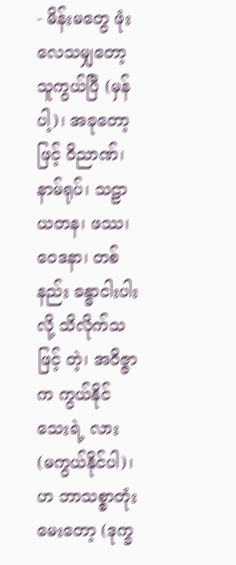- မိန်းမတွေ ဖုံးလေသမျှတော့ သူကွယ်ပြီ (မှန်ပါ့)၊ အခုတော့ဖြင့် ဝိညာဏ်၊ နာမ်ရုပ်၊ သဠာယတန၊ ဖဿ၊ ဝေဒနာ၊ တစ်နည်း ခန္ဓာငါးပါးလို့ သိလိုက်သဖြင့် တဲ့၊ အဝိဇ္ဇာက ကွယ်နိုင်သေးရဲ့ လား (မကွယ်နိုင်ပါ)၊ ဟ ဘာသစ္စာတုံးမေးတော့ (ဒုက္ခ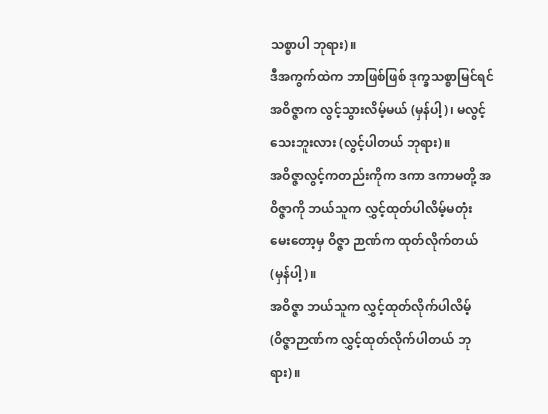သစ္စာပါ ဘုရား)။
ဒီအကွက်ထဲက ဘာဖြစ်ဖြစ် ဒုက္ခသစ္စာမြင်ရင် အဝိဇ္ဇာက လွင့်သွားလိမ့်မယ် (မှန်ပါ့)၊ မလွင့်သေးဘူးလား (လွင့်ပါတယ် ဘုရား)။
အဝိဇ္ဇာလွင့်ကတည်းကိုက ဒကာ ဒကာမတို့ အဝိဇ္ဇာကို ဘယ်သူက လွှင့်ထုတ်ပါလိမ့်မတုံး မေးတော့မှ ဝိဇ္ဇာ ဉာဏ်က ထုတ်လိုက်တယ် (မှန်ပါ့)။
အဝိဇ္ဇာ ဘယ်သူက လွှင့်ထုတ်လိုက်ပါလိမ့် (ဝိဇ္ဇာဉာဏ်က လွှင့်ထုတ်လိုက်ပါတယ် ဘုရား)။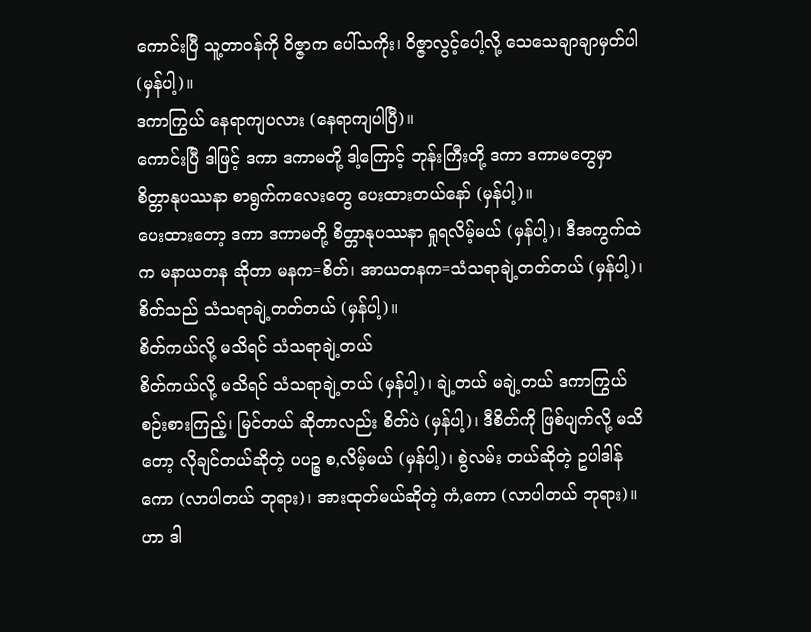ကောင်းပြီ သူ့တာဝန်ကို ဝိဇ္ဇာက ပေါ်သကိုး၊ ဝိဇ္ဇာလွင့်ပေါ့လို့ သေသေချာချာမှတ်ပါ (မှန်ပါ့)။
ဒကာကြွယ် နေရာကျပလား (နေရာကျပါပြီ)။
ကောင်းပြီ ဒါဖြင့် ဒကာ ဒကာမတို့ ဒါ့ကြောင့် ဘုန်းကြီးတို့ ဒကာ ဒကာမတွေမှာ စိတ္တာနုပဿနာ စာရွက်ကလေးတွေ ပေးထားတယ်နော် (မှန်ပါ့)။
ပေးထားတော့ ဒကာ ဒကာမတို့ စိတ္တာနုပဿနာ ရှုရလိမ့်မယ် (မှန်ပါ့)၊ ဒီအကွက်ထဲက မနာယတန ဆိုတာ မနက=စိတ်၊ အာယတနက=သံသရာချဲ့တတ်တယ် (မှန်ပါ့)၊ စိတ်သည် သံသရာချဲ့တတ်တယ် (မှန်ပါ့)။
စိတ်ကယ်လို့ မသိရင် သံသရာချဲ့တယ်
စိတ်ကယ်လို့ မသိရင် သံသရာချဲ့တယ် (မှန်ပါ့)၊ ချဲ့တယ် မချဲ့တယ် ဒကာကြွယ် စဉ်းစားကြည့်၊ မြင်တယ် ဆိုတာလည်း စိတ်ပဲ (မှန်ပါ့)၊ ဒီစိတ်ကို ဖြစ်ပျက်လို့ မသိတော့ လိုချင်တယ်ဆိုတဲ့ ပပဉ္စ စ,လိမ့်မယ် (မှန်ပါ့)၊ စွဲလမ်း တယ်ဆိုတဲ့ ဥပါဒါန်ကော (လာပါတယ် ဘုရား)၊ အားထုတ်မယ်ဆိုတဲ့ ကံ,ကော (လာပါတယ် ဘုရား)။
ဟာ ဒါ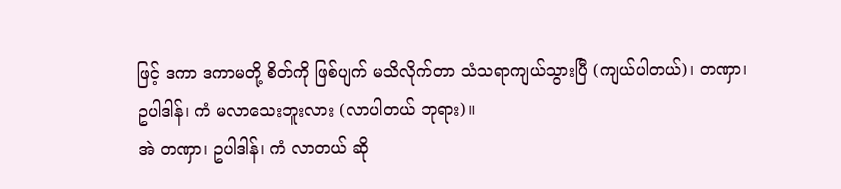ဖြင့် ဒကာ ဒကာမတို့ စိတ်ကို ဖြစ်ပျက် မသိလိုက်တာ သံသရာကျယ်သွားပြီ (ကျယ်ပါတယ်)၊ တဏှာ၊ ဥပါဒါန်၊ ကံ မလာသေးဘူးလား (လာပါတယ် ဘုရား)။
အဲ တဏှာ၊ ဥပါဒါန်၊ ကံ လာတယ် ဆို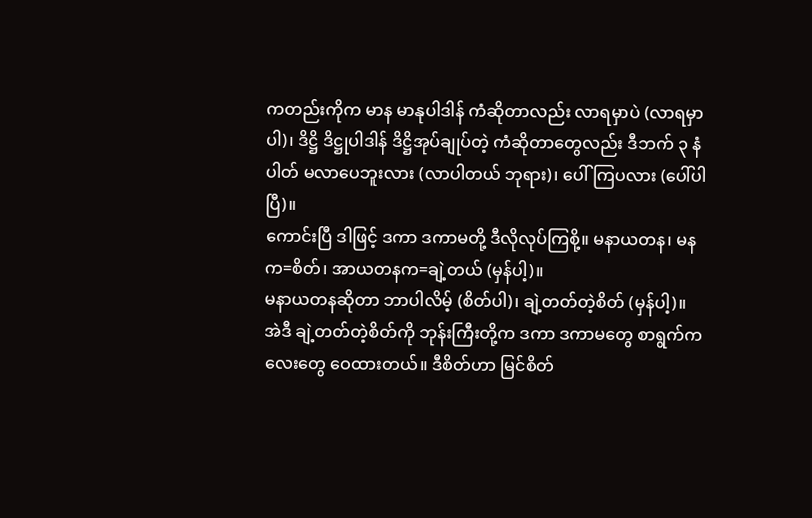ကတည်းကိုက မာန မာနုပါဒါန် ကံဆိုတာလည်း လာရမှာပဲ (လာရမှာပါ)၊ ဒိဋ္ဌိ ဒိဋ္ဌုပါဒါန် ဒိဋ္ဌိအုပ်ချုပ်တဲ့ ကံဆိုတာတွေလည်း ဒီဘက် ၃ နံပါတ် မလာပေဘူးလား (လာပါတယ် ဘုရား)၊ ပေါ်ကြပလား (ပေါ်ပါပြီ)။
ကောင်းပြီ ဒါဖြင့် ဒကာ ဒကာမတို့ ဒီလိုလုပ်ကြစို့။ မနာယတန၊ မနက=စိတ်၊ အာယတနက=ချဲ့တယ် (မှန်ပါ့)။
မနာယတနဆိုတာ ဘာပါလိမ့် (စိတ်ပါ)၊ ချဲ့တတ်တဲ့စိတ် (မှန်ပါ့)။
အဲဒီ ချဲ့တတ်တဲ့စိတ်ကို ဘုန်းကြီးတို့က ဒကာ ဒကာမတွေ စာရွက်ကလေးတွေ ဝေထားတယ်။ ဒီစိတ်ဟာ မြင်စိတ်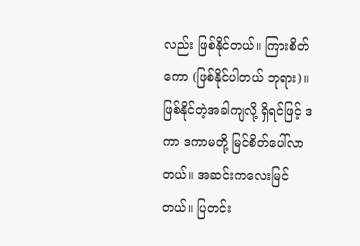လည်း ဖြစ်နိုင်တယ်။ ကြားစိတ်ကော (ဖြစ်နိုင်ပါတယ် ဘုရား)။
ဖြစ်နိုင်တဲ့အခါကျလို့ ရှိရင်ဖြင့် ဒကာ ဒကာမတို့ မြင်စိတ်ပေါ်လာတယ်။ အဆင်းကလေးမြင်တယ်။ ပြတင်း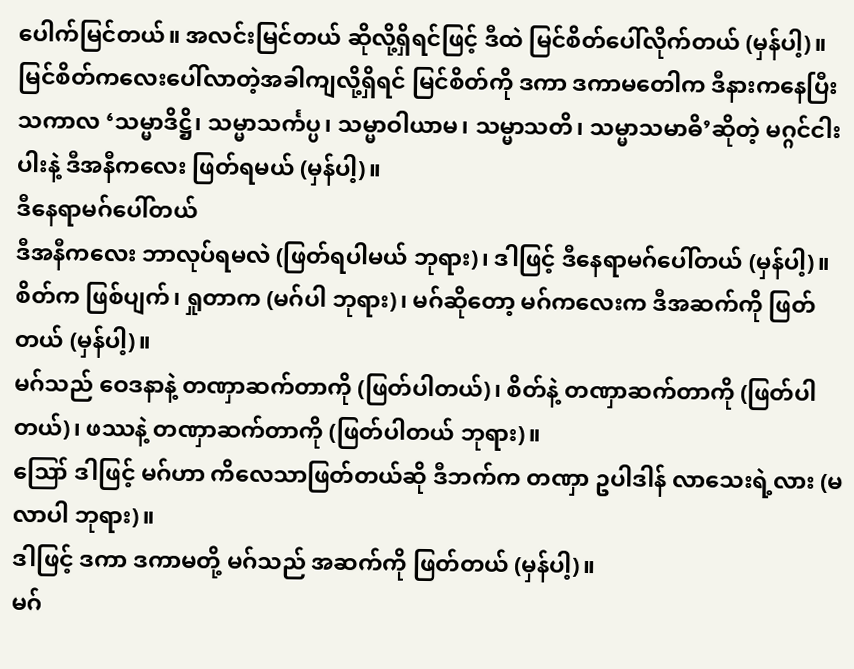ပေါက်မြင်တယ်။ အလင်းမြင်တယ် ဆိုလို့ရှိရင်ဖြင့် ဒီထဲ မြင်စိတ်ပေါ်လိုက်တယ် (မှန်ပါ့)။
မြင်စိတ်ကလေးပေါ်လာတဲ့အခါကျလို့ရှိရင် မြင်စိတ်ကို ဒကာ ဒကာမတေါက ဒီနားကနေပြီး သကာလ ‘သမ္မာဒိဋ္ဌိ၊ သမ္မာသင်္ကပ္ပ၊ သမ္မာဝါယာမ၊ သမ္မာသတိ၊ သမ္မာသမာဓိ’ဆိုတဲ့ မဂ္ဂင်ငါးပါးနဲ့ ဒီအနီကလေး ဖြတ်ရမယ် (မှန်ပါ့)။
ဒီနေရာမဂ်ပေါ်တယ်
ဒီအနီကလေး ဘာလုပ်ရမလဲ (ဖြတ်ရပါမယ် ဘုရား)၊ ဒါဖြင့် ဒီနေရာမဂ်ပေါ်တယ် (မှန်ပါ့)။
စိတ်က ဖြစ်ပျက်၊ ရှုတာက (မဂ်ပါ ဘုရား)၊ မဂ်ဆိုတော့ မဂ်ကလေးက ဒီအဆက်ကို ဖြတ်တယ် (မှန်ပါ့)။
မဂ်သည် ဝေဒနာနဲ့ တဏှာဆက်တာကို (ဖြတ်ပါတယ်)၊ စိတ်နဲ့ တဏှာဆက်တာကို (ဖြတ်ပါတယ်)၊ ဖဿနဲ့ တဏှာဆက်တာကို (ဖြတ်ပါတယ် ဘုရား)။
ဪ ဒါဖြင့် မဂ်ဟာ ကိလေသာဖြတ်တယ်ဆို ဒီဘက်က တဏှာ ဥပါဒါန် လာသေးရဲ့လား (မလာပါ ဘုရား)။
ဒါဖြင့် ဒကာ ဒကာမတို့ မဂ်သည် အဆက်ကို ဖြတ်တယ် (မှန်ပါ့)။
မဂ်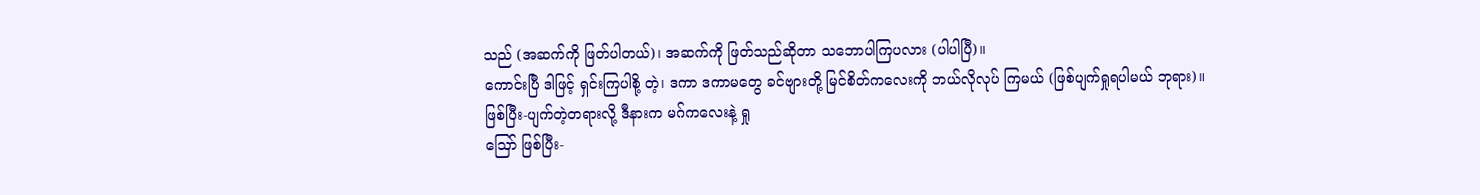သည် (အဆက်ကို ဖြတ်ပါတယ်)၊ အဆက်ကို ဖြတ်သည်ဆိုတာ သဘောပါကြပလား (ပါပါပြီ)။
ကောင်းပြီ ဒါဖြင့် ရှင်းကြပါစို့ တဲ့၊ ဒကာ ဒကာမတွေ ခင်ဗျားတို့ မြင်စိတ်ကလေးကို ဘယ်လိုလုပ် ကြမယ် (ဖြစ်ပျက်ရှုရပါမယ် ဘုရား)။
ဖြစ်ပြီး-ပျက်တဲ့တရားလို့ ဒီနားက မဂ်ကလေးနဲ့ ရှု
ဪ ဖြစ်ပြီး-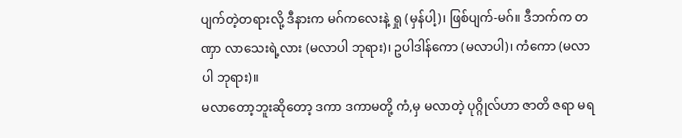ပျက်တဲ့တရားလို့ ဒီနားက မဂ်ကလေးနဲ့ ရှု (မှန်ပါ့)၊ ဖြစ်ပျက်-မဂ်။ ဒီဘက်က တဏှာ လာသေးရဲ့လား (မလာပါ ဘုရား)၊ ဥပါဒါန်ကော (မလာပါ)၊ ကံကော (မလာပါ ဘုရား)။
မလာတော့ဘူးဆိုတော့ ဒကာ ဒကာမတို့ ကံ,မှ မလာတဲ့ ပုဂ္ဂိုလ်ဟာ ဇာတိ ဇရာ မရ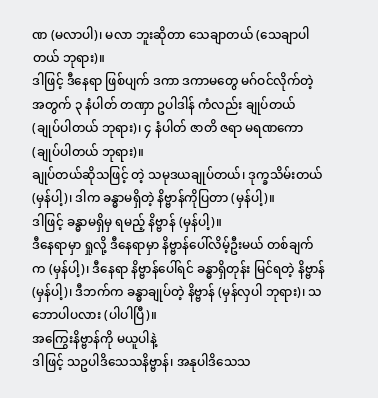ဏ (မလာပါ)၊ မလာ ဘူးဆိုတာ သေချာတယ် (သေချာပါတယ် ဘုရား)။
ဒါဖြင့် ဒီနေရာ ဖြစ်ပျက် ဒကာ ဒကာမတွေ မဂ်ဝင်လိုက်တဲ့အတွက် ၃ နံပါတ် တဏှာ ဥပါဒါန် ကံလည်း ချုပ်တယ် (ချုပ်ပါတယ် ဘုရား)၊ ၄ နံပါတ် ဇာတိ ဇရာ မရဏကော (ချုပ်ပါတယ် ဘုရား)။
ချုပ်တယ်ဆိုသဖြင့် တဲ့ သမုဒယချုပ်တယ်၊ ဒုက္ခသိမ်းတယ် (မှန်ပါ့)၊ ဒါက ခန္ဓာမရှိတဲ့ နိဗ္ဗာန်ကိုပြတာ (မှန်ပါ့)။
ဒါဖြင့် ခန္ဓာမရှိမှ ရမည့် နိဗ္ဗာန် (မှန်ပါ့)။
ဒီနေရာမှာ ရှုလို့ ဒီနေရာမှာ နိဗ္ဗာန်ပေါ်လိမ့်ဦးမယ် တစ်ချက်က (မှန်ပါ့)၊ ဒီနေရာ နိဗ္ဗာန်ပေါ်ရင် ခန္ဓာရှိတုန်း မြင်ရတဲ့ နိဗ္ဗာန် (မှန်ပါ့)၊ ဒီဘက်က ခန္ဓာချုပ်တဲ့ နိဗ္ဗာန် (မှန်လှပါ ဘုရား)၊ သဘောပါပလား (ပါပါပြီ)။
အကြွေးနိဗ္ဗာန်ကို မယူပါနဲ့
ဒါဖြင့် သဥပါဒိသေသနိဗ္ဗာန်၊ အနုပါဒိသေသ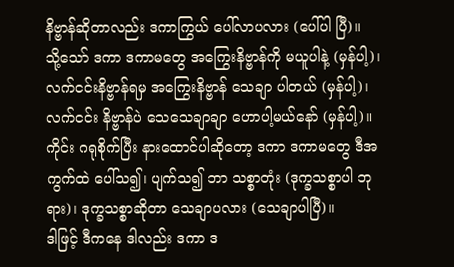နိဗ္ဗာန်ဆိုတာလည်း ဒကာကြွယ် ပေါ်လာပလား (ပေါ်ပါ ပြီ)။
သို့သော် ဒကာ ဒကာမတွေ အကြွေးနိဗ္ဗာန်ကို မယူပါနဲ့ (မှန်ပါ့)၊ လက်ငင်းနိဗ္ဗာန်ရမှ အကြွေးနိဗ္ဗာန် သေချာ ပါတယ် (မှန်ပါ့)၊ လက်ငင်း နိဗ္ဗာန်ပဲ သေသေချာချာ ဟောပါ့မယ်နော် (မှန်ပါ့)။
ကိုင်း ဂရုစိုက်ပြီး နားထောင်ပါဆိုတော့ ဒကာ ဒကာမတွေ ဒီအကွက်ထဲ ပေါ်သ၍၊ ပျက်သ၍ ဘာ သစ္စာတုံး (ဒုက္ခသစ္စာပါ ဘုရား)၊ ဒုက္ခသစ္စာဆိုတာ သေချာပလား (သေချာပါပြီ)။
ဒါဖြင့် ဒီကနေ ဒါလည်း ဒကာ ဒ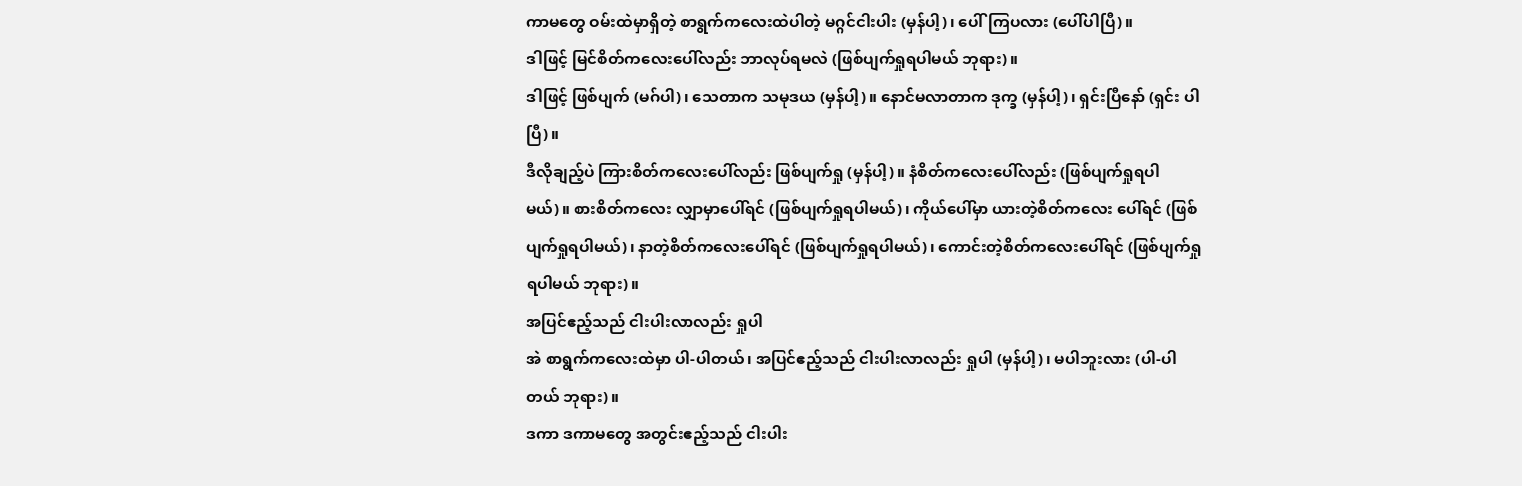ကာမတွေ ဝမ်းထဲမှာရှိတဲ့ စာရွက်ကလေးထဲပါတဲ့ မဂ္ဂင်ငါးပါး (မှန်ပါ့)၊ ပေါ်ကြပလား (ပေါ်ပါပြီ)။
ဒါဖြင့် မြင်စိတ်ကလေးပေါ်လည်း ဘာလုပ်ရမလဲ (ဖြစ်ပျက်ရှုရပါမယ် ဘုရား)။
ဒါဖြင့် ဖြစ်ပျက် (မဂ်ပါ)၊ သေတာက သမုဒယ (မှန်ပါ့)။ နောင်မလာတာက ဒုက္ခ (မှန်ပါ့)၊ ရှင်းပြီနော် (ရှင်း ပါပြီ)။
ဒီလိုချည့်ပဲ ကြားစိတ်ကလေးပေါ်လည်း ဖြစ်ပျက်ရှု (မှန်ပါ့)။ နံစိတ်ကလေးပေါ်လည်း (ဖြစ်ပျက်ရှုရပါမယ်)။ စားစိတ်ကလေး လျှာမှာပေါ်ရင် (ဖြစ်ပျက်ရှုရပါမယ်)၊ ကိုယ်ပေါ်မှာ ယားတဲ့စိတ်ကလေး ပေါ်ရင် (ဖြစ်ပျက်ရှုရပါမယ်)၊ နာတဲ့စိတ်ကလေးပေါ်ရင် (ဖြစ်ပျက်ရှုရပါမယ်)၊ ကောင်းတဲ့စိတ်ကလေးပေါ်ရင် (ဖြစ်ပျက်ရှုရပါမယ် ဘုရား)။
အပြင်ဧည့်သည် ငါးပါးလာလည်း ရှုပါ
အဲ စာရွက်ကလေးထဲမှာ ပါ-ပါတယ်၊ အပြင်ဧည့်သည် ငါးပါးလာလည်း ရှုပါ (မှန်ပါ့)၊ မပါဘူးလား (ပါ-ပါတယ် ဘုရား)။
ဒကာ ဒကာမတွေ အတွင်းဧည့်သည် ငါးပါး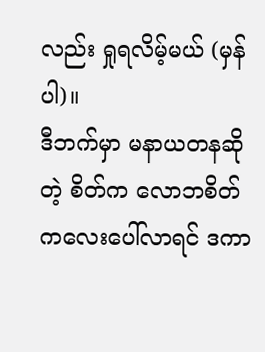လည်း ရှုရလိမ့်မယ် (မှန်ပါ)။
ဒီဘက်မှာ မနာယတနဆိုတဲ့ စိတ်က လောဘစိတ်ကလေးပေါ်လာရင် ဒကာ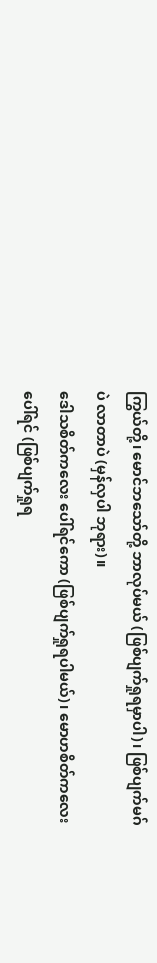ကြွယ်တို့၊ မောင်ဘသော်တို့ ဘာလုပ်မယ် (ဖြစ်ပျက်ရှုရမှာပါ)၊ ဖြစ်ပျက်မဂ်ပဲ လာတာပဲ (မှန်လှပါ ဘုရား)။
ဒေါသစိတ်ကလေး ပေါ်ရင်ကော (ဖြစ်ပျက်ရှုရပါမယ်)၊ မောဟစိတ်ကလေးပေါ်ရင် (ဖြစ်ပျက်ရှုရ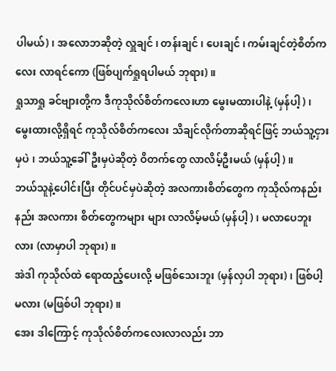ပါမယ်)၊ အလောဘဆိုတဲ့ လှူချင်၊ တန်းချင်၊ ပေးချင်၊ ကမ်းချင်တဲ့စိတ်ကလေး လာရင်ကော (ဖြစ်ပျက်ရှုရပါမယ် ဘုရား)။
ရှုသာရှု ခင်ဗျားတို့က ဒီကုသိုလ်စိတ်ကလေးဟာ မွေးမထားပါနဲ့ (မှန်ပါ့)၊ မွေးထားလို့ရှိရင် ကုသိုလ်စိတ်ကလေး သိချင်လိုက်တာဆိုရင်ဖြင့် ဘယ်သူ့ငှားမှပဲ၊ ဘယ်သူ့ခေါ်ဦးမှပဲဆိုတဲ့ ဝိတက်တွေ လာလိမ့်ဦးမယ် (မှန်ပါ့)။
ဘယ်သူနဲ့ပေါင်းပြီး တိုင်ပင်မှပဲဆိုတဲ့ အလကားစိတ်တွေက ကုသိုလ်ကနည်းနည်း အလကား စိတ်တွေကများ များ လာလိမ့်မယ် (မှန်ပါ့)၊ မလာပေဘူးလား (လာမှာပါ ဘုရား)။
အဲဒါ ကုသိုလ်ထဲ ရောထည့်ပေးလို့ မဖြစ်သေးဘူး (မှန်လှပါ ဘုရား)၊ ဖြစ်ပါ့မလား (မဖြစ်ပါ ဘုရား)။
အေး ဒါကြောင့် ကုသိုလ်စိတ်ကလေးလာလည်း ဘာ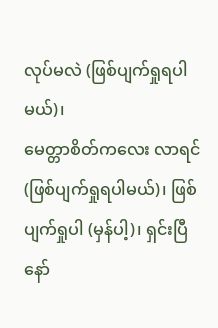လုပ်မလဲ (ဖြစ်ပျက်ရှုရပါမယ်)၊
မေတ္တာစိတ်ကလေး လာရင် (ဖြစ်ပျက်ရှုရပါမယ်)၊ ဖြစ်ပျက်ရှုပါ (မှန်ပါ့)၊ ရှင်းပြီနော်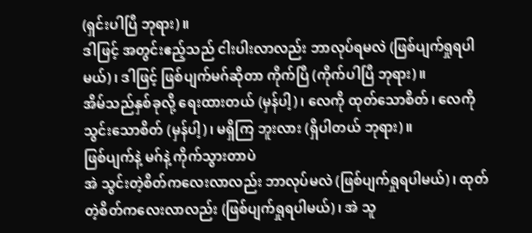(ရှင်းပါပြီ ဘုရား)။
ဒါဖြင့် အတွင်းဧည့်သည် ငါးပါးလာလည်း ဘာလုပ်ရမလဲ (ဖြစ်ပျက်ရှုရပါမယ်)၊ ဒါဖြင့် ဖြစ်ပျက်မဂ်ဆိုတာ ကိုက်ပြီ (ကိုက်ပါပြီ ဘုရား)။
အိမ်သည်နှစ်ခုလို့ ရေးထားတယ် (မှန်ပါ့)၊ လေကို ထုတ်သောစိတ်၊ လေကို သွင်းသောစိတ် (မှန်ပါ့)၊ မရှိကြ ဘူးလား (ရှိပါတယ် ဘုရား)။
ဖြစ်ပျက်နဲ့ မဂ်နဲ့ ကိုက်သွားတာပဲ
အဲ သွင်းတဲ့စိတ်ကလေးလာလည်း ဘာလုပ်မလဲ (ဖြစ်ပျက်ရှုရပါမယ်)၊ ထုတ်တဲ့စိတ်ကလေးလာလည်း (ဖြစ်ပျက်ရှုရပါမယ်)၊ အဲ သူ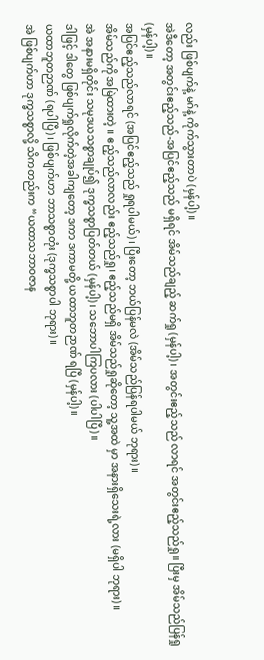လည်း ဖြစ်ပျက်နဲ့ မဂ်နဲ့ ကိုက်သွားတာပဲ (မှန်ပါ့)။
အဲဒီတော့ အတွင်းဧည့်သည်-အပြင်ဧည့်သည် မရှိရင် အိမ်သည်ချည့် ဆက်ရှု (မှန်ပါ့)၊ အတွင်းဧည့်သည် လာရင် အတွင်းဧည့်သည်ရှု။ ပြီးမှ အိမ်သည်ပြန်ရှု (မှန်ပါ့)။
အပြင်ဧည့်သည်လာရင် (အပြင်ဧည့်သည် ရှုရပါမယ်)၊ ပြီးတော့ ဘယ်ပြန်မလဲ (အိမ်သည်ပြန်ရပါမယ် ဘုရား)။
အိမ်သည်ကို အမြဲထားတဲ့ ။ ဧည့်သည်လာလည်း ဧည့်သည်ရှု၊ ဧည့်သည်မရှိ အိမ်သည်ရှုဆိုတော့ သူ့အထဲ မှာ အနားရှိသေးရဲ့လား (မရှိပါ ဘုရား)။
အဲ အနားမရှိတိုင်း သမုဒယသစ္စာချုပ်၍ ဒုက္ခသစ္စာပြတ်တယ် (မှန်ပါ့)၊ သဘောပါကြပလား (ပါပါပြီ)။
ဒါဖြင့် ဒါတွေ ဖြစ်ပျက်ရှုလိုက်တဲ့အခါကျတော့ ဒကာ ဒကာမတို့ ယထာဘူတဉာဏ် ရပြီ (မှန်ပါ့)။
ယထာဘူတဉာဏ် (ရပါပြီ)၊ ဖြစ်ပျက်ဟာ ဘာသစ္စာတုံး (ဒုက္ခသစ္စာပါ ဘုရား)။
အဲ ဖြစ်ပျက်ဟာ ဒုက္ခသစ္စာလို့ သိကတည်းက “ယထာသဘာဝဇာန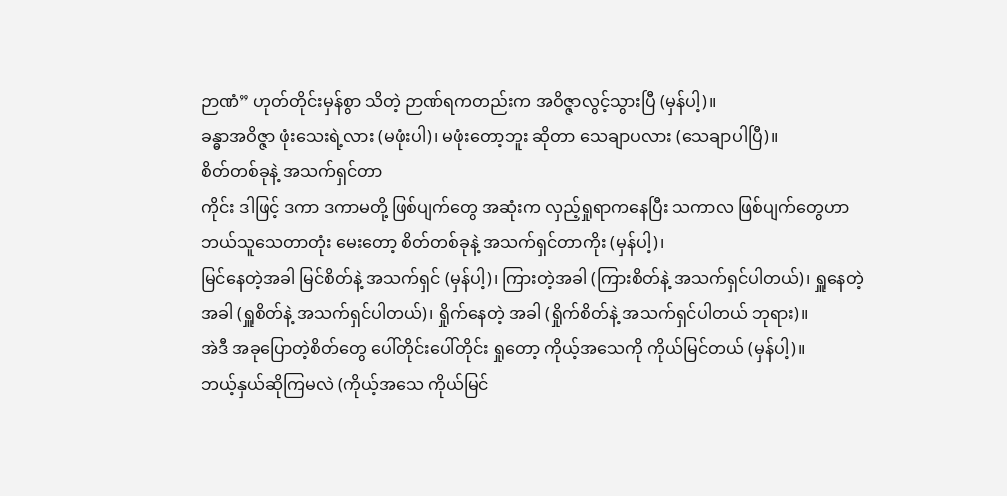ဉာဏံ” ဟုတ်တိုင်းမှန်စွာ သိတဲ့ ဉာဏ်ရကတည်းက အဝိဇ္ဇာလွင့်သွားပြီ (မှန်ပါ့)။
ခန္ဓာအဝိဇ္ဇာ ဖုံးသေးရဲ့လား (မဖုံးပါ)၊ မဖုံးတော့ဘူး ဆိုတာ သေချာပလား (သေချာပါပြီ)။
စိတ်တစ်ခုနဲ့ အသက်ရှင်တာ
ကိုင်း ဒါဖြင့် ဒကာ ဒကာမတို့ ဖြစ်ပျက်တွေ အဆုံးက လှည့်ရှုရာကနေပြီး သကာလ ဖြစ်ပျက်တွေဟာ ဘယ်သူသေတာတုံး မေးတော့ စိတ်တစ်ခုနဲ့ အသက်ရှင်တာကိုး (မှန်ပါ့)၊
မြင်နေတဲ့အခါ မြင်စိတ်နဲ့ အသက်ရှင် (မှန်ပါ့)၊ ကြားတဲ့အခါ (ကြားစိတ်နဲ့ အသက်ရှင်ပါတယ်)၊ ရှူနေတဲ့အခါ (ရှူစိတ်နဲ့ အသက်ရှင်ပါတယ်)၊ ရှိုက်နေတဲ့ အခါ (ရှိုက်စိတ်နဲ့ အသက်ရှင်ပါတယ် ဘုရား)။
အဲဒီ အခုပြောတဲ့စိတ်တွေ ပေါ်တိုင်းပေါ်တိုင်း ရှုတော့ ကိုယ့်အသေကို ကိုယ်မြင်တယ် (မှန်ပါ့)။
ဘယ့်နှယ်ဆိုကြမလဲ (ကိုယ့်အသေ ကိုယ်မြင်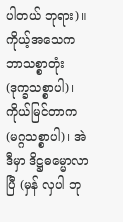ပါတယ် ဘုရား)။
ကိုယ့်အသေက ဘာသစ္စာတုံး (ဒုက္ခသစ္စာပါ)၊ ကိုယ်မြင်တာက (မဂ္ဂသစ္စာပါ)၊ အဲဒီမှာ ဒိဋ္ဌဓမ္မောလာပြီ (မှန် လှပါ ဘု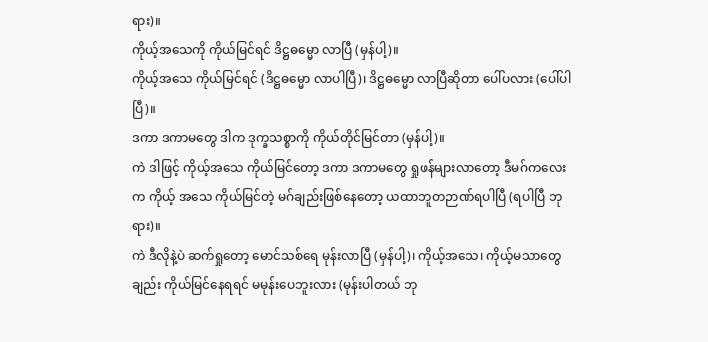ရား)။
ကိုယ့်အသေကို ကိုယ်မြင်ရင် ဒိဋ္ဌဓမ္မော လာပြီ (မှန်ပါ့)။
ကိုယ့်အသေ ကိုယ်မြင်ရင် (ဒိဋ္ဌဓမ္မော လာပါပြီ)၊ ဒိဋ္ဌဓမ္မော လာပြီဆိုတာ ပေါ်ပလား (ပေါ်ပါပြီ)။
ဒကာ ဒကာမတွေ ဒါက ဒုက္ခသစ္စာကို ကိုယ်တိုင်မြင်တာ (မှန်ပါ့)။
ကဲ ဒါဖြင့် ကိုယ့်အသေ ကိုယ်မြင်တော့ ဒကာ ဒကာမတွေ ရှုဖန်များလာတော့ ဒီမဂ်ကလေးက ကိုယ့် အသေ ကိုယ်မြင်တဲ့ မဂ်ချည်းဖြစ်နေတော့ ယထာဘူတဉာဏ်ရပါပြီ (ရပါပြီ ဘုရား)။
ကဲ ဒီလိုနဲ့ပဲ ဆက်ရှုတော့ မောင်သစ်ရေ မုန်းလာပြီ (မှန်ပါ့)၊ ကိုယ့်အသေ၊ ကိုယ့်မသာတွေချည်း ကိုယ်မြင်နေရရင် မမုန်းပေဘူးလား (မုန်းပါတယ် ဘု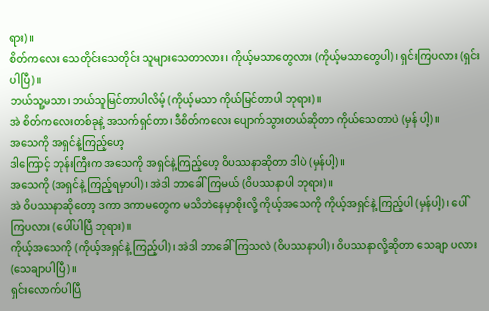ရား)။
စိတ်ကလေး သေတိုင်းသေတိုင်း သူများသေတာလား၊ ကိုယ့်မသာတွေလား (ကိုယ့်မသာတွေပါ)၊ ရှင်းကြပလား (ရှင်းပါပြီ)။
ဘယ်သူ့မသာ၊ ဘယ်သူမြင်တာပါလိမ့် (ကိုယ့်မသာ ကိုယ်မြင်တာပါ ဘုရား)။
အဲ စိတ်ကလေးတစ်ခုနဲ့ အသက်ရှင်တာ၊ ဒီစိတ်ကလေး ပျောက်သွားတယ်ဆိုတာ ကိုယ်သေတာပဲ (မှန် ပါ့)။
အသေကို အရှင်နဲ့ကြည့်ဟေ့
ဒါကြောင့် ဘုန်းကြီးက အသေကို အရှင်နဲ့ကြည့်ဟေ့ ဝိပဿနာဆိုတာ ဒါပဲ (မှန်ပါ့)။
အသေကို (အရှင်နဲ့ ကြည့်ရမှာပါ)၊ အဲဒါ ဘာခေါ်ကြမယ် (ဝိပဿနာပါ ဘုရား)။
အဲ ဝိပဿနာဆိုတော့ ဒကာ ဒကာမတွေက မသိဘဲနေမှာစိုးလို့ ကိုယ့်အသေကို ကိုယ့်အရှင်နဲ့ ကြည့်ပါ (မှန်ပါ့)၊ ပေါ်ကြပလား (ပေါ်ပါပြီ ဘုရား)။
ကိုယ့်အသေကို (ကိုယ့်အရှင်နဲ့ ကြည့်ပါ)၊ အဲဒါ ဘာခေါ်ကြသလဲ (ဝိပဿနာပါ)၊ ဝိပဿနာလို့ဆိုတာ သေချာ ပလား (သေချာပါပြီ)။
ရှင်းလောက်ပါပြီ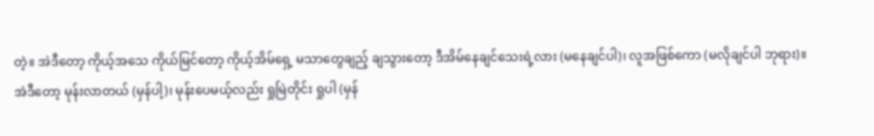တဲ့။ အဲဒီတော့ ကိုယ့်အသေ ကိုယ်မြင်တော့ ကိုယ့်အိမ်ရှေ့ မသာတွေချည့် ချသွားတော့ ဒီအိမ်နေချင်သေးရဲ့လား (မနေချင်ပါ)၊ လူအဖြစ်ကော (မလိုချင်ပါ ဘုရား)။
အဲဒီတော့ မုန်းလာတယ် (မှန်ပါ့)၊ မုန်းပေမယ့်လည်း ရှုမြဲတိုင်း ရှုပါ (မှန်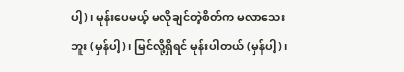ပါ့)၊ မုန်းပေမယ့် မလိုချင်တဲ့စိတ်က မလာသေးဘူး (မှန်ပါ့)၊ မြင်လို့ရှိရင် မုန်းပါတယ် (မှန်ပါ့)၊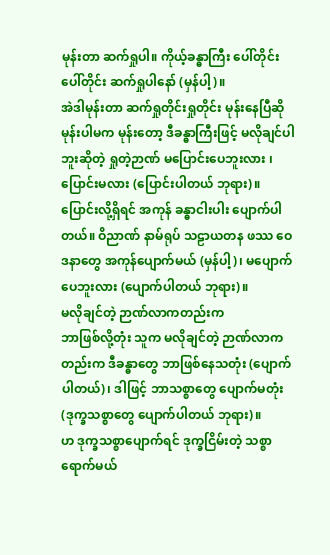မုန်းတာ ဆက်ရှုပါ။ ကိုယ့်ခန္ဓာကြီး ပေါ်တိုင်းပေါ်တိုင်း ဆက်ရှုပါနော် (မှန်ပါ့)။
အဲဒါမုန်းတာ ဆက်ရှုတိုင်းရှုတိုင်း မုန်းနေပြီဆို မုန်းပါမက မုန်းတော့ ဒီခန္ဓာကြီးဖြင့် မလိုချင်ပါဘူးဆိုတဲ့ ရှုတဲ့ဉာဏ် မပြောင်းပေဘူးလား ၊ ပြောင်းမလား (ပြောင်းပါတယ် ဘုရား)။
ပြောင်းလို့ရှိရင် အကုန် ခန္ဓာငါးပါး ပျောက်ပါတယ်။ ဝိညာဏ် နာမ်ရုပ် သဠာယတန ဖဿ ဝေဒနာတွေ အကုန်ပျောက်မယ် (မှန်ပါ့)၊ မပျောက်ပေဘူးလား (ပျောက်ပါတယ် ဘုရား)။
မလိုချင်တဲ့ ဉာဏ်လာကတည်းက
ဘာဖြစ်လို့တုံး သူက မလိုချင်တဲ့ ဉာဏ်လာကတည်းက ဒီခန္ဓာတွေ ဘာဖြစ်နေသတုံး (ပျောက်ပါတယ်)၊ ဒါဖြင့် ဘာသစ္စာတွေ ပျောက်မတုံး (ဒုက္ခသစ္စာတွေ ပျောက်ပါတယ် ဘုရား)။
ဟ ဒုက္ခသစ္စာပျောက်ရင် ဒုက္ခငြိမ်းတဲ့ သစ္စာရောက်မယ်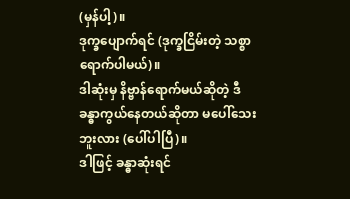(မှန်ပါ့)။
ဒုက္ခပျောက်ရင် (ဒုက္ခငြိမ်းတဲ့ သစ္စာရောက်ပါမယ်)။
ဒါဆုံးမှ နိဗ္ဗာန်ရောက်မယ်ဆိုတဲ့ ဒီခန္ဓာကွယ်နေတယ်ဆိုတာ မပေါ်သေးဘူးလား (ပေါ်ပါပြီ)။
ဒါဖြင့် ခန္ဓာဆုံးရင်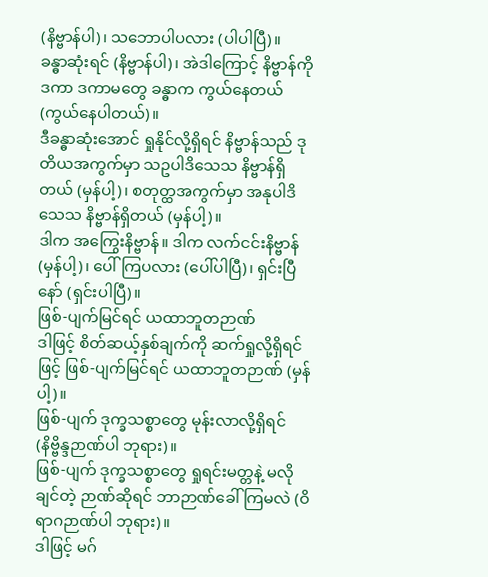(နိဗ္ဗာန်ပါ)၊ သဘောပါပလား (ပါပါပြီ)။
ခန္ဓာဆုံးရင် (နိဗ္ဗာန်ပါ)၊ အဲဒါကြောင့် နိဗ္ဗာန်ကို ဒကာ ဒကာမတွေ ခန္ဓာက ကွယ်နေတယ် (ကွယ်နေပါတယ်)။
ဒီခန္ဓာဆုံးအောင် ရှုနိုင်လို့ရှိရင် နိဗ္ဗာန်သည် ဒုတိယအကွက်မှာ သဥပါဒိသေသ နိဗ္ဗာန်ရှိတယ် (မှန်ပါ့)၊ စတုတ္ထအကွက်မှာ အနုပါဒိသေသ နိဗ္ဗာန်ရှိတယ် (မှန်ပါ့)။
ဒါက အကြွေးနိဗ္ဗာန်။ ဒါက လက်ငင်းနိဗ္ဗာန် (မှန်ပါ့)၊ ပေါ်ကြပလား (ပေါ်ပါပြီ)၊ ရှင်းပြီနော် (ရှင်းပါပြီ)။
ဖြစ်-ပျက်မြင်ရင် ယထာဘူတဉာဏ်
ဒါဖြင့် စိတ်ဆယ့်နှစ်ချက်ကို ဆက်ရှုလို့ရှိရင်ဖြင့် ဖြစ်-ပျက်မြင်ရင် ယထာဘူတဉာဏ် (မှန်ပါ့)။
ဖြစ်-ပျက် ဒုက္ခသစ္စာတွေ မုန်းလာလို့ရှိရင် (နိဗ္ဗိန္ဒဉာဏ်ပါ ဘုရား)။
ဖြစ်-ပျက် ဒုက္ခသစ္စာတွေ ရှုရင်းမတ္တနဲ့ မလိုချင်တဲ့ ဉာဏ်ဆိုရင် ဘာဉာဏ်ခေါ်ကြမလဲ (ဝိရာဂဉာဏ်ပါ ဘုရား)။
ဒါဖြင့် မဂ်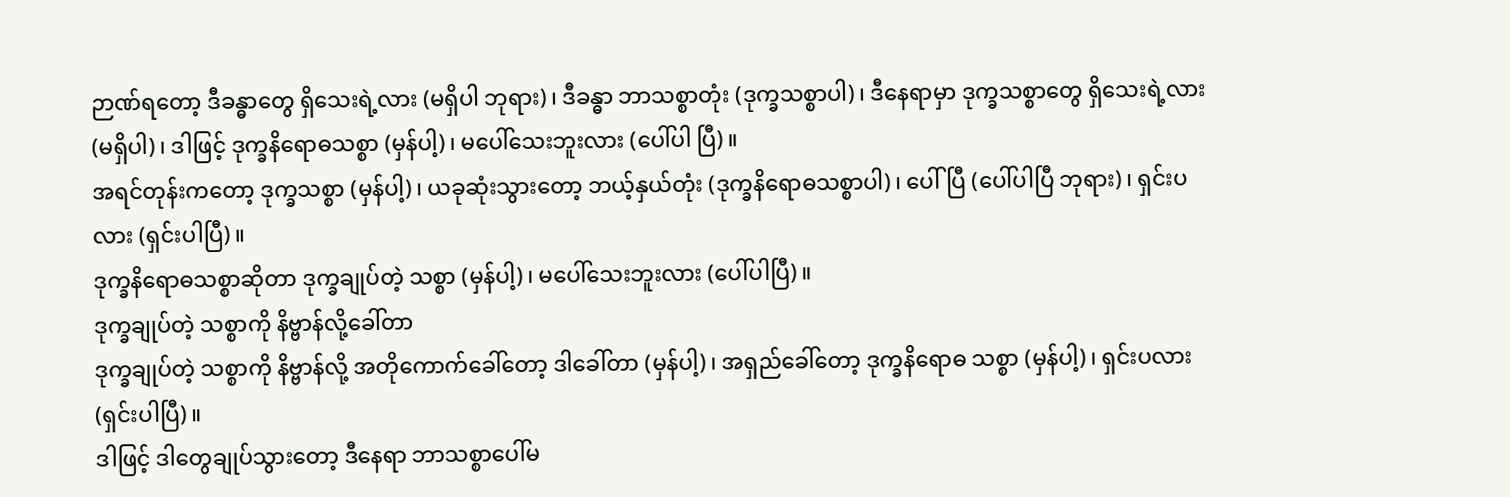ဉာဏ်ရတော့ ဒီခန္ဓာတွေ ရှိသေးရဲ့လား (မရှိပါ ဘုရား)၊ ဒီခန္ဓာ ဘာသစ္စာတုံး (ဒုက္ခသစ္စာပါ)၊ ဒီနေရာမှာ ဒုက္ခသစ္စာတွေ ရှိသေးရဲ့လား (မရှိပါ)၊ ဒါဖြင့် ဒုက္ခနိရောဓသစ္စာ (မှန်ပါ့)၊ မပေါ်သေးဘူးလား (ပေါ်ပါ ပြီ)။
အရင်တုန်းကတော့ ဒုက္ခသစ္စာ (မှန်ပါ့)၊ ယခုဆုံးသွားတော့ ဘယ့်နှယ်တုံး (ဒုက္ခနိရောဓသစ္စာပါ)၊ ပေါ်ပြီ (ပေါ်ပါပြီ ဘုရား)၊ ရှင်းပလား (ရှင်းပါပြီ)။
ဒုက္ခနိရောဓသစ္စာဆိုတာ ဒုက္ခချုပ်တဲ့ သစ္စာ (မှန်ပါ့)၊ မပေါ်သေးဘူးလား (ပေါ်ပါပြီ)။
ဒုက္ခချုပ်တဲ့ သစ္စာကို နိဗ္ဗာန်လို့ခေါ်တာ
ဒုက္ခချုပ်တဲ့ သစ္စာကို နိဗ္ဗာန်လို့ အတိုကောက်ခေါ်တော့ ဒါခေါ်တာ (မှန်ပါ့)၊ အရှည်ခေါ်တော့ ဒုက္ခနိရောဓ သစ္စာ (မှန်ပါ့)၊ ရှင်းပလား (ရှင်းပါပြီ)။
ဒါဖြင့် ဒါတွေချုပ်သွားတော့ ဒီနေရာ ဘာသစ္စာပေါ်မ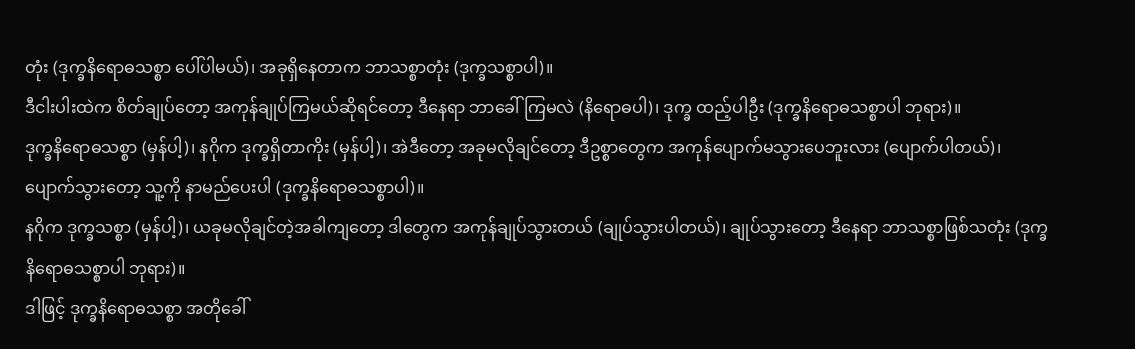တုံး (ဒုက္ခနိရောဓသစ္စာ ပေါ်ပါမယ်)၊ အခုရှိနေတာက ဘာသစ္စာတုံး (ဒုက္ခသစ္စာပါ)။
ဒီငါးပါးထဲက စိတ်ချုပ်တော့ အကုန်ချုပ်ကြမယ်ဆိုရင်တော့ ဒီနေရာ ဘာခေါ်ကြမလဲ (နိရောဓပါ)၊ ဒုက္ခ ထည့်ပါဦး (ဒုက္ခနိရောဓသစ္စာပါ ဘုရား)။
ဒုက္ခနိရောဓသစ္စာ (မှန်ပါ့)၊ နဂိုက ဒုက္ခရှိတာကိုး (မှန်ပါ့)၊ အဲဒီတော့ အခုမလိုချင်တော့ ဒီဥစ္စာတွေက အကုန်ပျောက်မသွားပေဘူးလား (ပျောက်ပါတယ်)၊ ပျောက်သွားတော့ သူ့ကို နာမည်ပေးပါ (ဒုက္ခနိရောဓသစ္စာပါ)။
နဂိုက ဒုက္ခသစ္စာ (မှန်ပါ့)၊ ယခုမလိုချင်တဲ့အခါကျတော့ ဒါတွေက အကုန်ချုပ်သွားတယ် (ချုပ်သွားပါတယ်)၊ ချုပ်သွားတော့ ဒီနေရာ ဘာသစ္စာဖြစ်သတုံး (ဒုက္ခနိရောဓသစ္စာပါ ဘုရား)။
ဒါဖြင့် ဒုက္ခနိရောဓသစ္စာ အတိုခေါ်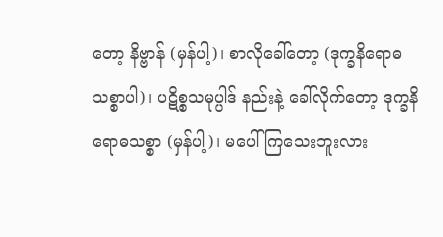တော့ နိဗ္ဗာန် (မှန်ပါ့)၊ စာလိုခေါ်တော့ (ဒုက္ခနိရောဓသစ္စာပါ)၊ ပဋိစ္စသမုပ္ပါဒ် နည်းနဲ့ ခေါ်လိုက်တော့ ဒုက္ခနိရောဓသစ္စာ (မှန်ပါ့)၊ မပေါ်ကြသေးဘူးလား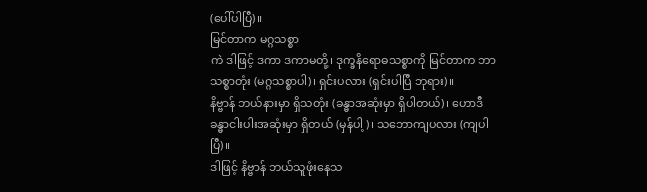(ပေါ်ပါပြီ)။
မြင်တာက မဂ္ဂသစ္စာ
ကဲ ဒါဖြင့် ဒကာ ဒကာမတို့၊ ဒုက္ခနိရောဓသစ္စာကို မြင်တာက ဘာသစ္စာတုံး (မဂ္ဂသစ္စာပါ)၊ ရှင်းပလား (ရှင်းပါပြီ ဘုရား)။
နိဗ္ဗာန် ဘယ်နားမှာ ရှိသတုံး (ခန္ဓာအဆုံးမှာ ရှိပါတယ်)၊ ဟောဒီခန္ဓာငါးပါးအဆုံးမှာ ရှိတယ် (မှန်ပါ့)၊ သဘောကျပလား (ကျပါပြီ)။
ဒါဖြင့် နိဗ္ဗာန် ဘယ်သူဖုံးနေသ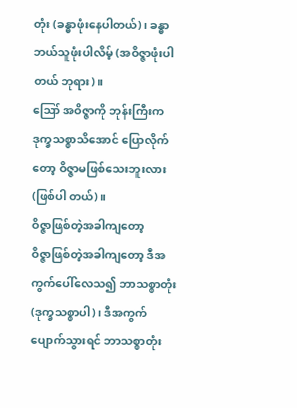တုံး (ခန္ဓာဖုံးနေပါတယ်)၊ ခန္ဓာ ဘယ်သူဖုံးပါလိမ့် (အဝိဇ္ဇာဖုံးပါတယ် ဘုရား)။
ဪ အဝိဇ္ဇာကို ဘုန်းကြီးက ဒုက္ခသစ္စာသိအောင် ပြောလိုက်တော့ ဝိဇ္ဇာမဖြစ်သေးဘူးလား (ဖြစ်ပါ တယ်)။
ဝိဇ္ဇာဖြစ်တဲ့အခါကျတော့
ဝိဇ္ဇာဖြစ်တဲ့အခါကျတော့ ဒီအကွက်ပေါ်လေသ၍ ဘာသစ္စာတုံး (ဒုက္ခသစ္စာပါ)၊ ဒီအကွက်ပျောက်သွားရင် ဘာသစ္စာတုံး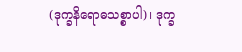(ဒုက္ခနိရောဓသစ္စာပါ)၊ ဒုက္ခ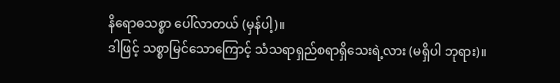နိရောဓသစ္စာ ပေါ်လာတယ် (မှန်ပါ့)။
ဒါဖြင့် သစ္စာမြင်သောကြောင့် သံသရာရှည်စရာရှိသေးရဲ့လား (မရှိပါ ဘုရား)။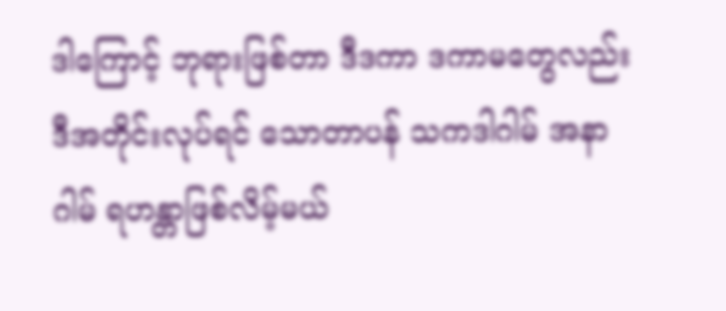ဒါကြောင့် ဘုရားဖြစ်တာ ဒီဒကာ ဒကာမတွေလည်း ဒီအတိုင်းလုပ်ရင် သောတာပန် သကဒါဂါမ် အနာဂါမ် ရဟန္တာဖြစ်လိမ့်မယ်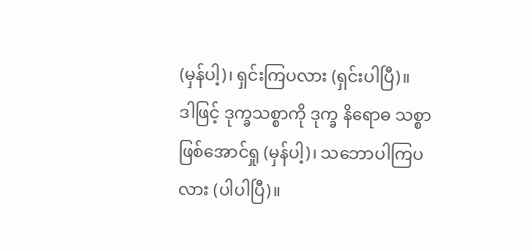(မှန်ပါ့)၊ ရှင်းကြပလား (ရှင်းပါပြီ)။
ဒါဖြင့် ဒုက္ခသစ္စာကို ဒုက္ခ နိရောဓ သစ္စာ ဖြစ်အောင်ရှု (မှန်ပါ့)၊ သဘောပါကြပလား (ပါပါပြီ)။